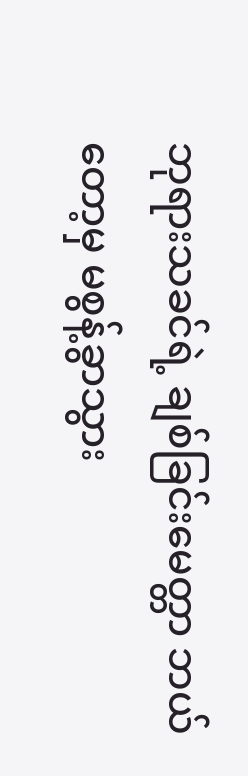ဘုရားသခင်ရဲ့ ချစ်ခြင်းမေတ္တာ ဘယ်တော့မှ မစွန့်ခွာသွား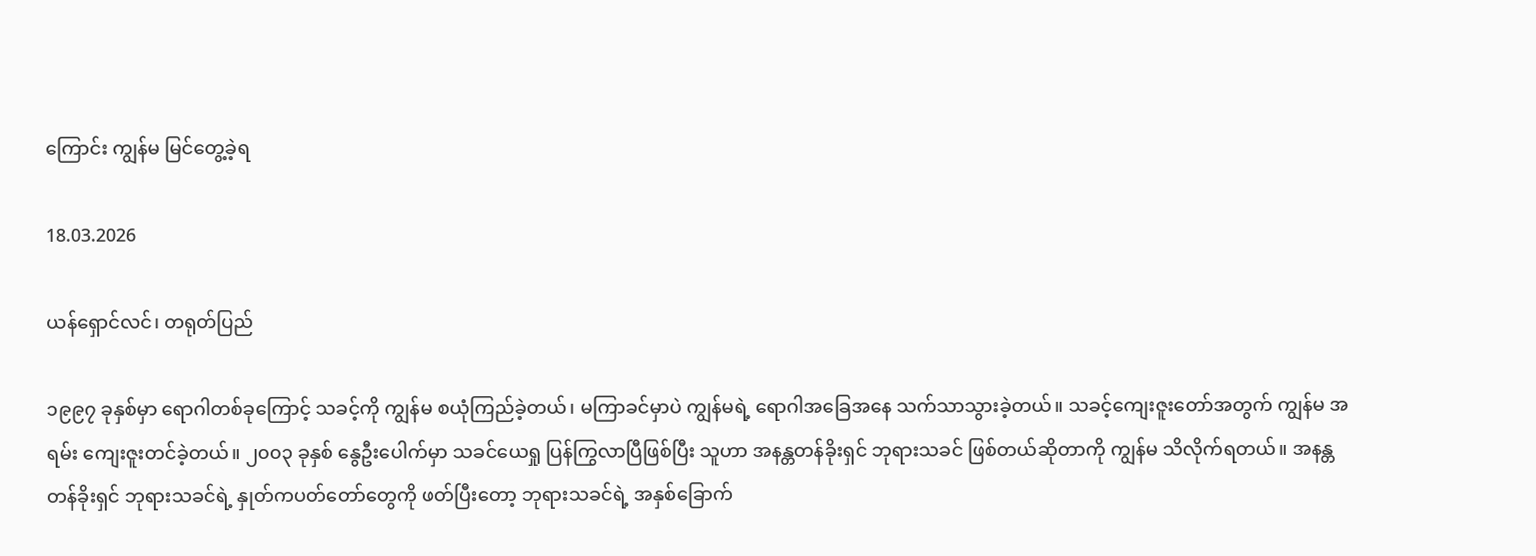ကြောင်း ကျွန်မ မြင်တွေ့ခဲ့ရ

18.03.2026

ယန်ရှောင်လင်၊ တရုတ်ပြည်

၁၉၉၇ ခုနှစ်မှာ ရောဂါတစ်ခုကြောင့် သခင့်ကို ကျွန်မ စယုံကြည်ခဲ့တယ်၊ မကြာခင်မှာပဲ ကျွန်မရဲ့ ရောဂါအခြေအနေ သက်သာသွားခဲ့တယ်။ သခင့်ကျေးဇူးတော်အတွက် ကျွန်မ အရမ်း ကျေးဇူးတင်ခဲ့တယ်။ ၂၀၀၃ ခုနှစ် နွေဦးပေါက်မှာ သခင်ယေရှု ပြန်ကြွလာပြီဖြစ်ပြီး သူဟာ အနန္တတန်ခိုးရှင် ဘုရားသခင် ဖြစ်တယ်ဆိုတာကို ကျွန်မ သိလိုက်ရတယ်။ အနန္တတန်ခိုးရှင် ဘုရားသခင်ရဲ့ နှုတ်ကပတ်တော်တွေကို ဖတ်ပြီးတော့ ဘုရားသခင်ရဲ့ အနှစ်ခြောက်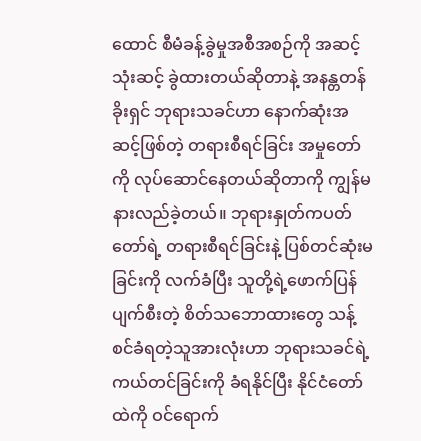ထောင် စီမံခန့်ခွဲမှုအစီအစဉ်ကို အဆင့်သုံးဆင့် ခွဲထားတယ်ဆိုတာနဲ့ အနန္တတန်ခိုးရှင် ဘုရားသခင်ဟာ နောက်ဆုံးအဆင့်ဖြစ်တဲ့ တရားစီရင်ခြင်း အမှုတော်ကို လုပ်ဆောင်နေတယ်ဆိုတာကို ကျွန်မ နားလည်ခဲ့တယ်။ ဘုရားနှုတ်ကပတ်တော်ရဲ့ တရားစီရင်ခြင်းနဲ့ ပြစ်တင်ဆုံးမခြင်းကို လက်ခံပြီး သူတို့ရဲ့ဖောက်ပြန်ပျက်စီးတဲ့ စိတ်သဘောထားတွေ သန့်စင်ခံရတဲ့သူအားလုံးဟာ ဘုရားသခင်ရဲ့ ကယ်တင်ခြင်းကို ခံရနိုင်ပြီး နိုင်ငံတော်ထဲကို ဝင်ရောက်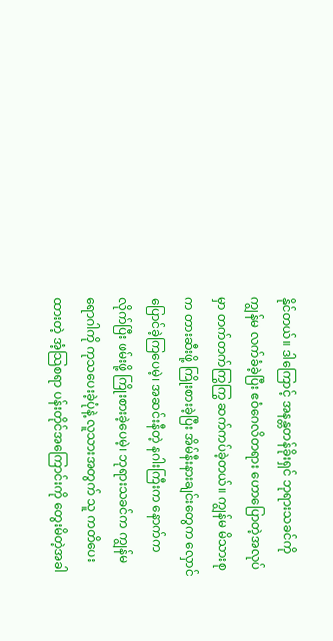နိုင်တယ်။ ဒါကြောင့် အနန္တတန်ခိုးရှင် ဘုရားသခင်ကို ကျွန်မ လက်ခံခဲ့ပြီး ဧဝံဂေလိတရား ဟောပြောတဲ့အလုပ်မှာ တက်တက်ကြွကြွ ဆက်ကပ်ခဲ့တယ်။ ကျွန်မ မိသားစုက တားဆီးဖို့ ကြိုးစားခဲ့ပြီး အိမ်နီးနားချင်းတွေက လှောင်ပြောင်ခဲ့ကြပေမဲ့၊ အဆင်းနီတဲ့ နဂါးကြီးက နောက်ကလိုက်ပြီး ဖမ်းဖို့ ကြိုးစားခဲ့ပေမဲ့၊ ဘုရားသခင်က ကျွန်မရောဂါကို ကုသပေးခဲ့ပုံနဲ့ လူသားအတွက် သူ ကတိပေးထားတဲ့ အံ့သြစရာ ပန်းတိုင်အကြောင်းကို တွေးမိတဲ့အခါ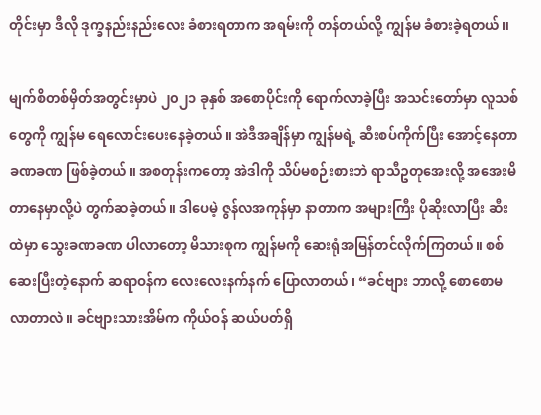တိုင်းမှာ ဒီလို ဒုက္ခနည်းနည်းလေး ခံစားရတာက အရမ်းကို တန်တယ်လို့ ကျွန်မ ခံစားခဲ့ရတယ်။

မျက်စိတစ်မှိတ်အတွင်းမှာပဲ ၂၀၂၁ ခုနှစ် အစောပိုင်းကို ရောက်လာခဲ့ပြီး အသင်းတော်မှာ လူသစ်တွေကို ကျွန်မ ရေလောင်းပေးနေခဲ့တယ်။ အဲဒီအချိန်မှာ ကျွန်မရဲ့ ဆီးစပ်ကိုက်ပြီး အောင့်နေတာ ခဏခဏ ဖြစ်ခဲ့တယ်။ အစတုန်းကတော့ အဲဒါကို သိပ်မစဉ်းစားဘဲ ရာသီဥတုအေးလို့ အအေးမိတာနေမှာလို့ပဲ တွက်ဆခဲ့တယ်။ ဒါပေမဲ့ ဇွန်လအကုန်မှာ နာတာက အများကြီး ပိုဆိုးလာပြီး ဆီးထဲမှာ သွေးခဏခဏ ပါလာတော့ မိသားစုက ကျွန်မကို ဆေးရုံအမြန်တင်လိုက်ကြတယ်။ စစ်ဆေးပြီးတဲ့နောက် ဆရာဝန်က လေးလေးနက်နက် ပြောလာတယ်၊ “ခင်ဗျား ဘာလို့ စောစောမလာတာလဲ။ ခင်ဗျားသားအိမ်က ကိုယ်ဝန် ဆယ်ပတ်ရှိ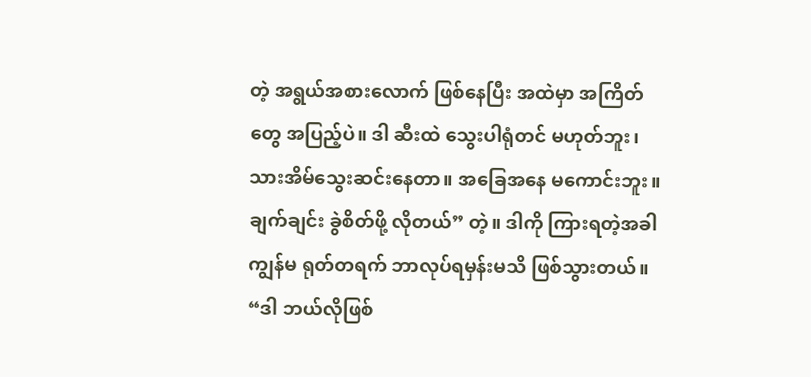တဲ့ အရွယ်အစားလောက် ဖြစ်နေပြီး အထဲမှာ အကြိတ်တွေ အပြည့်ပဲ။ ဒါ ဆီးထဲ သွေးပါရုံတင် မဟုတ်ဘူး၊ သားအိမ်သွေးဆင်းနေတာ။ အခြေအနေ မကောင်းဘူး။ ချက်ချင်း ခွဲစိတ်ဖို့ လိုတယ်” တဲ့။ ဒါကို ကြားရတဲ့အခါ ကျွန်မ ရုတ်တရက် ဘာလုပ်ရမှန်းမသိ ဖြစ်သွားတယ်။ “ဒါ ဘယ်လိုဖြစ်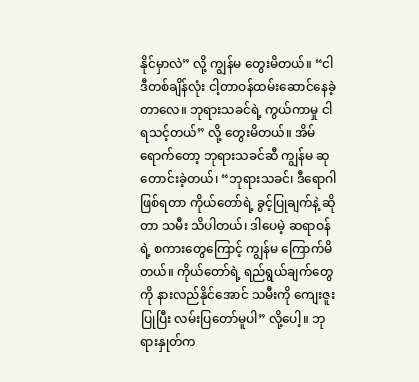နိုင်မှာလဲ” လို့ ကျွန်မ တွေးမိတယ်။ “ငါ ဒီတစ်ချိန်လုံး ငါ့တာဝန်ထမ်းဆောင်နေခဲ့တာလေ။ ဘုရားသခင်ရဲ့ ကွယ်ကာမှု ငါ ရသင့်တယ်” လို့ တွေးမိတယ်။ အိမ်ရောက်တော့ ဘုရားသခင်ဆီ ကျွန်မ ဆုတောင်းခဲ့တယ်၊ “ဘုရားသခင်၊ ဒီရောဂါ ဖြစ်ရတာ ကိုယ်တော်ရဲ့ ခွင့်ပြုချက်နဲ့ ဆိုတာ သမီး သိပါတယ်၊ ဒါပေမဲ့ ဆရာဝန်ရဲ့ စကားတွေကြောင့် ကျွန်မ ကြောက်မိတယ်။ ကိုယ်တော်ရဲ့ ရည်ရွယ်ချက်တွေကို နားလည်နိုင်အောင် သမီးကို ကျေးဇူးပြုပြီး လမ်းပြတော်မူပါ” လို့ပေါ့။ ဘုရားနှုတ်က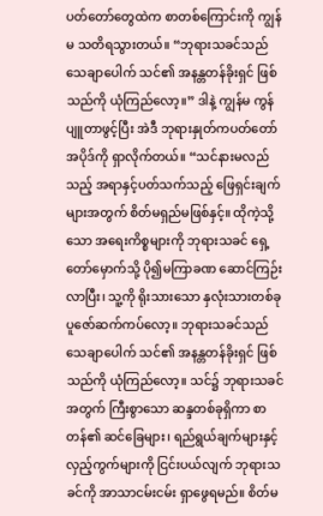ပတ်တော်တွေထဲက စာတစ်ကြောင်းကို ကျွန်မ သတိရသွားတယ်။ “ဘုရားသခင်သည် သေချာပေါက် သင်၏ အနန္တတန်ခိုးရှင် ဖြစ်သည်ကို ယုံကြည်လော့။” ဒါနဲ့ ကျွန်မ ကွန်ပျူတာဖွင့်ပြီး အဲဒီ ဘုရားနှုတ်ကပတ်တော် အပိုဒ်ကို ရှာလိုက်တယ်။ “သင်နားမလည်သည့် အရာနှင့်ပတ်သက်သည့် ဖြေရှင်းချက်များအတွက် စိတ်မရှည်မဖြစ်နှင့်။ ထိုကဲ့သို့သော အရေးကိစ္စများကို ဘုရားသခင် ရှေ့တော်မှောက်သို့ ပို၍မကြာခဏ ဆောင်ကြဉ်းလာပြီး၊ သူ့ကို ရိုးသားသော နှလုံးသားတစ်ခု ပူဇော်ဆက်ကပ်လော့။ ဘုရားသခင်သည် သေချာပေါက် သင်၏ အနန္တတန်ခိုးရှင် ဖြစ်သည်ကို ယုံကြည်လော့။ သင်၌ ဘုရားသခင်အတွက် ကြီးစွာသော ဆန္ဒတစ်ခုရှိကာ စာတန်၏ ဆင်ခြေများ၊ ရည်ရွယ်ချက်များနှင့် လှည့်ကွက်များကို ငြင်းပယ်လျက် ဘုရားသခင်ကို အာသာငမ်းငမ်း ရှာဖွေရမည်။ စိတ်မ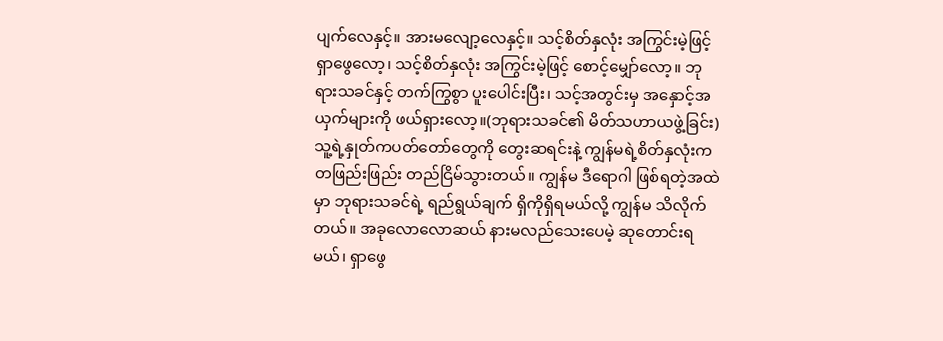ပျက်လေနှင့်။ အားမလျော့လေနှင့်။ သင့်စိတ်နှလုံး အကြွင်းမဲ့ဖြင့် ရှာဖွေလော့၊ သင့်စိတ်နှလုံး အကြွင်းမဲ့ဖြင့် စောင့်မျှော်လော့။ ဘုရားသခင်နှင့် တက်ကြွစွာ ပူးပေါင်းပြီး၊ သင့်အတွင်းမှ အနှောင့်အယှက်များကို ဖယ်ရှားလော့။(ဘုရားသခင်၏ မိတ်သဟာယဖွဲ့ခြင်း) သူ့ရဲ့နှုတ်ကပတ်တော်တွေကို တွေးဆရင်းနဲ့ ကျွန်မရဲ့စိတ်နှလုံးက တဖြည်းဖြည်း တည်ငြိမ်သွားတယ်။ ကျွန်မ ဒီရောဂါ ဖြစ်ရတဲ့အထဲမှာ ဘုရားသခင်ရဲ့ ရည်ရွယ်ချက် ရှိကိုရှိရမယ်လို့ ကျွန်မ သိလိုက်တယ်။ အခုလောလောဆယ် နားမလည်သေးပေမဲ့ ဆုတောင်းရမယ်၊ ရှာဖွေ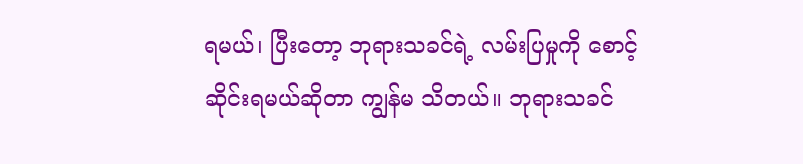ရမယ်၊ ပြီးတော့ ဘုရားသခင်ရဲ့ လမ်းပြမှုကို စောင့်ဆိုင်းရမယ်ဆိုတာ ကျွန်မ သိတယ်။ ဘုရားသခင်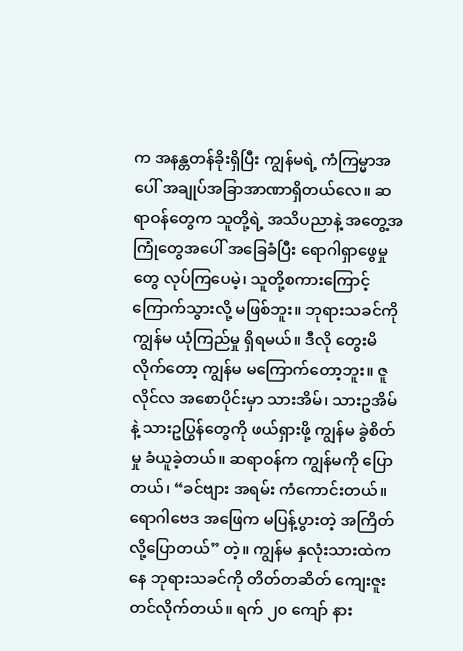က အနန္တတန်ခိုးရှိပြီး ကျွန်မရဲ့ ကံကြမ္မာအပေါ် အချုပ်အခြာအာဏာရှိတယ်လေ။ ဆရာဝန်တွေက သူတို့ရဲ့ အသိပညာနဲ့ အတွေ့အကြုံတွေအပေါ် အခြေခံပြီး ရောဂါရှာဖွေမှုတွေ လုပ်ကြပေမဲ့၊ သူတို့စကားကြောင့် ကြောက်သွားလို့ မဖြစ်ဘူး။ ဘုရားသခင်ကို ကျွန်မ ယုံကြည်မှု ရှိရမယ်။ ဒီလို တွေးမိလိုက်တော့ ကျွန်မ မကြောက်တော့ဘူး။ ဇူလိုင်လ အစောပိုင်းမှာ သားအိမ်၊ သားဥအိမ်နဲ့ သားဥပြွန်တွေကို ဖယ်ရှားဖို့ ကျွန်မ ခွဲစိတ်မှု ခံယူခဲ့တယ်။ ဆရာဝန်က ကျွန်မကို ပြောတယ်၊ “ခင်ဗျား အရမ်း ကံကောင်းတယ်။ ရောဂါဗေဒ အဖြေက မပြန့်ပွားတဲ့ အကြိတ်လို့ပြောတယ်” တဲ့။ ကျွန်မ နှလုံးသားထဲကနေ ဘုရားသခင်ကို တိတ်တဆိတ် ကျေးဇူးတင်လိုက်တယ်။ ရက် ၂၀ ကျော် နား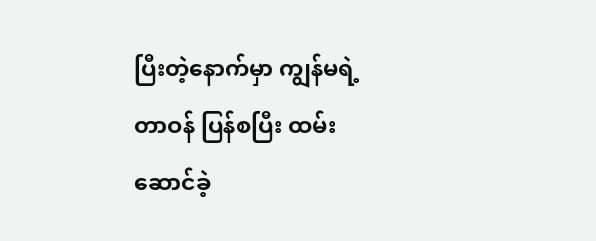ပြီးတဲ့နောက်မှာ ကျွန်မရဲ့တာဝန် ပြန်စပြီး ထမ်းဆောင်ခဲ့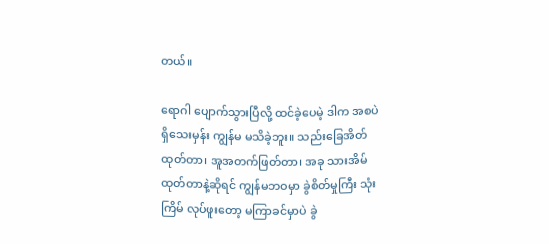တယ်။

ရောဂါ ပျောက်သွားပြီလို့ ထင်ခဲ့ပေမဲ့ ဒါက အစပဲ ရှိသေးမှန်း ကျွန်မ မသိခဲ့ဘူး။ သည်းခြေအိတ် ထုတ်တာ၊ အူအတက်ဖြတ်တာ၊ အခု သားအိမ်ထုတ်တာနဲ့ဆိုရင် ကျွန်မဘဝမှာ ခွဲစိတ်မှုကြီး သုံးကြိမ် လုပ်ဖူးတော့ မကြာခင်မှာပဲ ခွဲ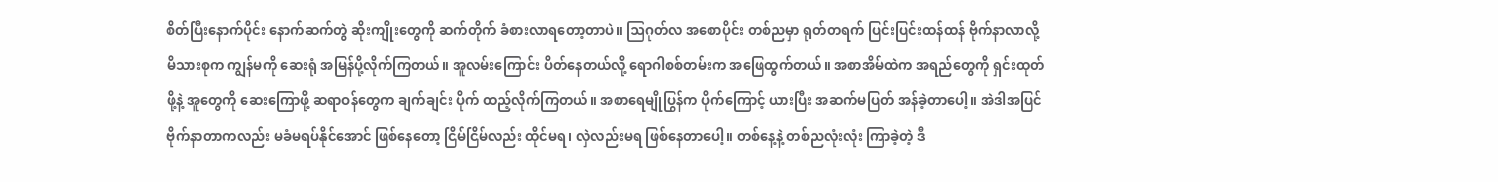စိတ်ပြီးနောက်ပိုင်း နောက်ဆက်တွဲ ဆိုးကျိုးတွေကို ဆက်တိုက် ခံစားလာရတော့တာပဲ။ ဩဂုတ်လ အစောပိုင်း တစ်ညမှာ ရုတ်တရက် ပြင်းပြင်းထန်ထန် ဗိုက်နာလာလို့ မိသားစုက ကျွန်မကို ဆေးရုံ အမြန်ပို့လိုက်ကြတယ်။ အူလမ်းကြောင်း ပိတ်နေတယ်လို့ ရောဂါစစ်တမ်းက အဖြေထွက်တယ်။ အစာအိမ်ထဲက အရည်တွေကို ရှင်းထုတ်ဖို့နဲ့ အူတွေကို ဆေးကြောဖို့ ဆရာဝန်တွေက ချက်ချင်း ပိုက် ထည့်လိုက်ကြတယ်။ အစာရေမျိုပြွန်က ပိုက်ကြောင့် ယားပြီး အဆက်မပြတ် အန်ခဲ့တာပေါ့။ အဲဒါအပြင် ဗိုက်နာတာကလည်း မခံမရပ်နိုင်အောင် ဖြစ်နေတော့ ငြိမ်ငြိမ်လည်း ထိုင်မရ၊ လှဲလည်းမရ ဖြစ်နေတာပေါ့။ တစ်နေ့နဲ့ တစ်ညလုံးလုံး ကြာခဲ့တဲ့ ဒီ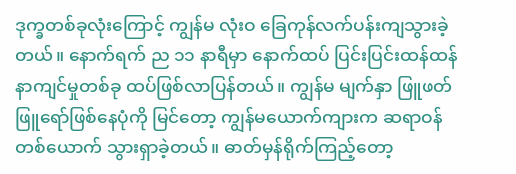ဒုက္ခတစ်ခုလုံးကြောင့် ကျွန်မ လုံးဝ ခြေကုန်လက်ပန်းကျသွားခဲ့တယ်။ နောက်ရက် ည ၁၁ နာရီမှာ နောက်ထပ် ပြင်းပြင်းထန်ထန် နာကျင်မှုတစ်ခု ထပ်ဖြစ်လာပြန်တယ်။ ကျွန်မ မျက်နှာ ဖြူဖတ်ဖြူရော်ဖြစ်နေပုံကို မြင်တော့ ကျွန်မယောက်ကျားက ဆရာဝန်တစ်ယောက် သွားရှာခဲ့တယ်။ ဓာတ်မှန်ရိုက်ကြည့်တော့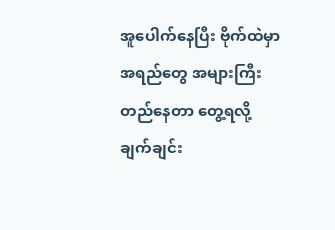အူပေါက်နေပြီး ဗိုက်ထဲမှာ အရည်တွေ အများကြီး တည်နေတာ တွေ့ရလို့ ချက်ချင်း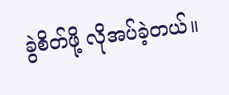ခွဲစိတ်ဖို့ လိုအပ်ခဲ့တယ်။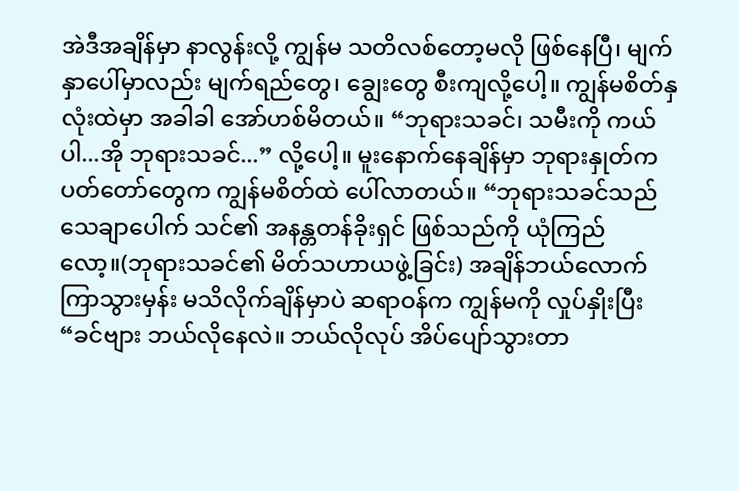အဲဒီအချိန်မှာ နာလွန်းလို့ ကျွန်မ သတိလစ်တော့မလို ဖြစ်နေပြီ၊ မျက်နှာပေါ်မှာလည်း မျက်ရည်တွေ၊ ချွေးတွေ စီးကျလို့ပေါ့။ ကျွန်မစိတ်နှလုံးထဲမှာ အခါခါ အော်ဟစ်မိတယ်။ “ဘုရားသခင်၊ သမီးကို ကယ်ပါ...အို ဘုရားသခင်...” လို့ပေါ့။ မူးနောက်နေချိန်မှာ ဘုရားနှုတ်ကပတ်တော်တွေက ကျွန်မစိတ်ထဲ ပေါ်လာတယ်။ “ဘုရားသခင်သည် သေချာပေါက် သင်၏ အနန္တတန်ခိုးရှင် ဖြစ်သည်ကို ယုံကြည်လော့။(ဘုရားသခင်၏ မိတ်သဟာယဖွဲ့ခြင်း) အချိန်ဘယ်လောက် ကြာသွားမှန်း မသိလိုက်ချိန်မှာပဲ ဆရာဝန်က ကျွန်မကို လှုပ်နှိုးပြီး “ခင်ဗျား ဘယ်လိုနေလဲ။ ဘယ်လိုလုပ် အိပ်ပျော်သွားတာ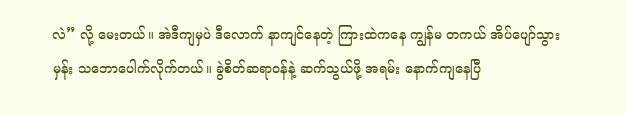လဲ” လို့ မေးတယ်။ အဲဒီကျမှပဲ ဒီလောက် နာကျင်နေတဲ့ ကြားထဲကနေ ကျွန်မ တကယ် အိပ်ပျော်သွားမှန်း သဘောပေါက်လိုက်တယ်။ ခွဲစိတ်ဆရာဝန်နဲ့ ဆက်သွယ်ဖို့ အရမ်း နောက်ကျနေပြီ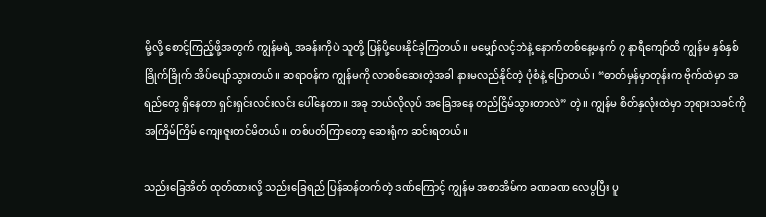မို့လို့ စောင့်ကြည့်ဖို့အတွက် ကျွန်မရဲ့ အခန်းကိုပဲ သူတို့ ပြန်ပို့ပေးနိုင်ခဲ့ကြတယ်။ မမျှော်လင့်ဘဲနဲ့ နောက်တစ်နေ့မနက် ၇ နာရီကျော်ထိ ကျွန်မ နှစ်နှစ်ခြိုက်ခြိုက် အိပ်ပျော်သွားတယ်။ ဆရာဝန်က ကျွန်မကို လာစစ်ဆေးတဲ့အခါ နားမလည်နိုင်တဲ့ ပုံစံနဲ့ ပြောတယ်၊ “ဓာတ်မှန်မှာတုန်းက ဗိုက်ထဲမှာ အရည်တွေ ရှိနေတာ ရှင်းရှင်းလင်းလင်း ပေါ်နေတာ။ အခု ဘယ်လိုလုပ် အခြေအနေ တည်ငြိမ်သွားတာလဲ” တဲ့။ ကျွန်မ စိတ်နှလုံးထဲမှာ ဘုရားသခင်ကို အကြိမ်ကြိမ် ကျေးဇူးတင်မိတယ်။ တစ်ပတ်ကြာတော့ ဆေးရုံက ဆင်းရတယ်။

သည်းခြေအိတ် ထုတ်ထားလို့ သည်းခြေရည် ပြန်ဆန်တက်တဲ့ ဒဏ်ကြောင့် ကျွန်မ အစာအိမ်က ခဏခဏ လေပွပြီး ပူ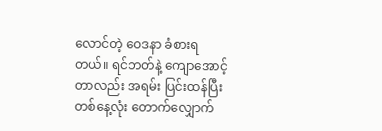လောင်တဲ့ ဝေဒနာ ခံစားရတယ်။ ရင်ဘတ်နဲ့ ကျောအောင့်တာလည်း အရမ်း ပြင်းထန်ပြီး တစ်နေ့လုံး တောက်လျှောက်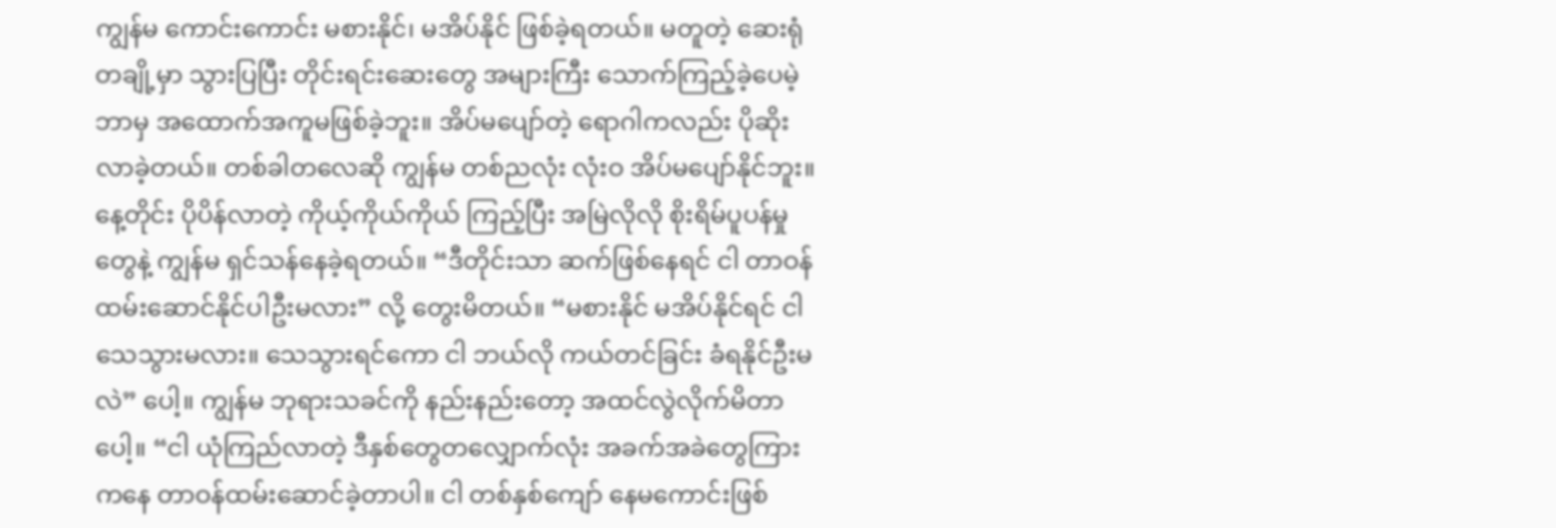ကျွန်မ ကောင်းကောင်း မစားနိုင်၊ မအိပ်နိုင် ဖြစ်ခဲ့ရတယ်။ မတူတဲ့ ဆေးရုံတချို့မှာ သွားပြပြီး တိုင်းရင်းဆေးတွေ အများကြီး သောက်ကြည့်ခဲ့ပေမဲ့ ဘာမှ အထောက်အကူမဖြစ်ခဲ့ဘူး။ အိပ်မပျော်တဲ့ ရောဂါကလည်း ပိုဆိုးလာခဲ့တယ်။ တစ်ခါတလေဆို ကျွန်မ တစ်ညလုံး လုံးဝ အိပ်မပျော်နိုင်ဘူး။ နေ့တိုင်း ပိုပိန်လာတဲ့ ကိုယ့်ကိုယ်ကိုယ် ကြည့်ပြီး အမြဲလိုလို စိုးရိမ်ပူပန်မှုတွေနဲ့ ကျွန်မ ရှင်သန်နေခဲ့ရတယ်။ “ဒီတိုင်းသာ ဆက်ဖြစ်နေရင် ငါ တာဝန်ထမ်းဆောင်နိုင်ပါဦးမလား” လို့ တွေးမိတယ်။ “မစားနိုင် မအိပ်နိုင်ရင် ငါ သေသွားမလား။ သေသွားရင်ကော ငါ ဘယ်လို ကယ်တင်ခြင်း ခံရနိုင်ဦးမလဲ” ပေါ့။ ကျွန်မ ဘုရားသခင်ကို နည်းနည်းတော့ အထင်လွဲလိုက်မိတာပေါ့။ “ငါ ယုံကြည်လာတဲ့ ဒီနှစ်တွေတလျှောက်လုံး အခက်အခဲတွေကြားကနေ တာဝန်ထမ်းဆောင်ခဲ့တာပါ။ ငါ တစ်နှစ်ကျော် နေမကောင်းဖြစ်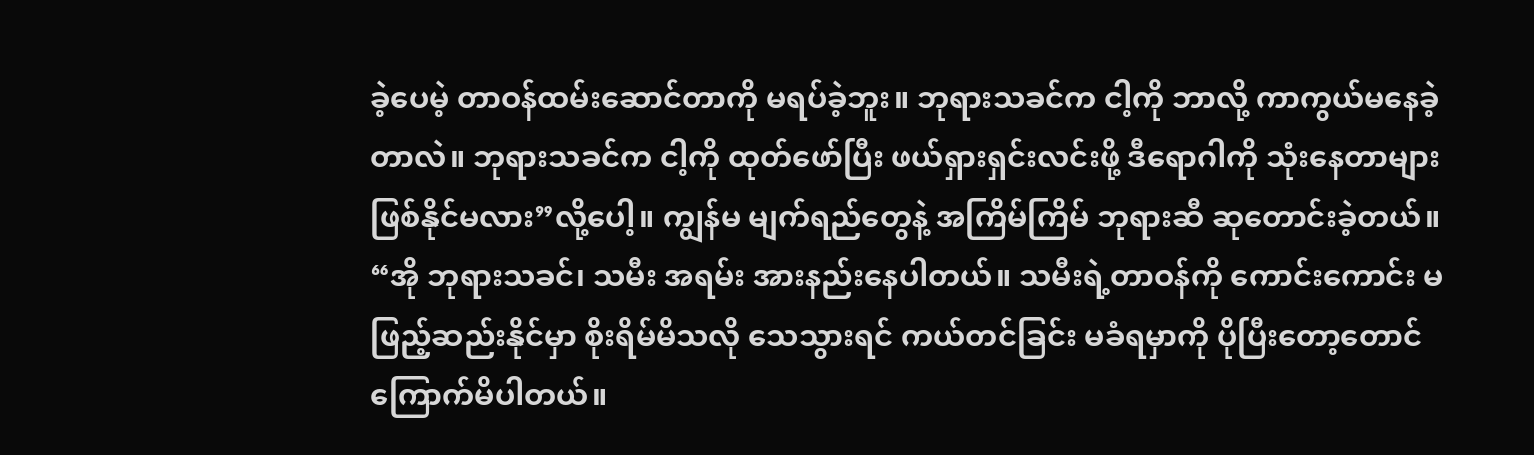ခဲ့ပေမဲ့ တာဝန်ထမ်းဆောင်တာကို မရပ်ခဲ့ဘူး။ ဘုရားသခင်က ငါ့ကို ဘာလို့ ကာကွယ်မနေခဲ့တာလဲ။ ဘုရားသခင်က ငါ့ကို ထုတ်ဖော်ပြီး ဖယ်ရှားရှင်းလင်းဖို့ ဒီရောဂါကို သုံးနေတာများ ဖြစ်နိုင်မလား”လို့ပေါ့။ ကျွန်မ မျက်ရည်တွေနဲ့ အကြိမ်ကြိမ် ဘုရားဆီ ဆုတောင်းခဲ့တယ်။ “အို ဘုရားသခင်၊ သမီး အရမ်း အားနည်းနေပါတယ်။ သမီးရဲ့တာဝန်ကို ကောင်းကောင်း မဖြည့်ဆည်းနိုင်မှာ စိုးရိမ်မိသလို သေသွားရင် ကယ်တင်ခြင်း မခံရမှာကို ပိုပြီးတော့တောင် ကြောက်မိပါတယ်။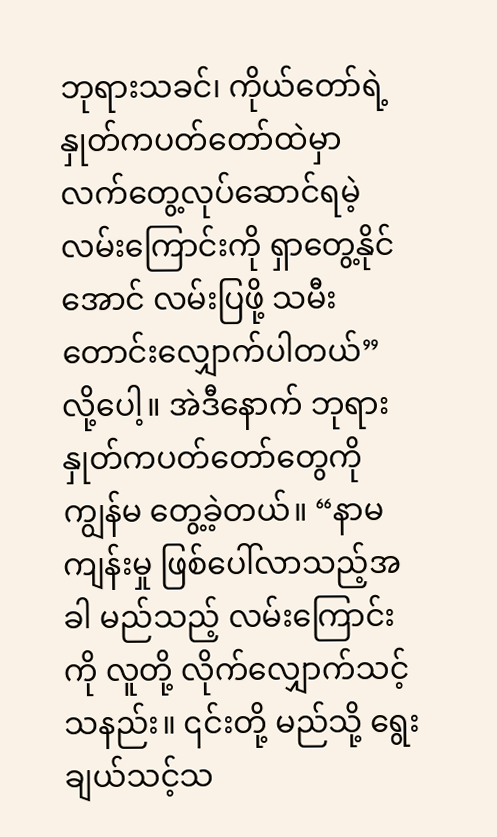ဘုရားသခင်၊ ကိုယ်တော်ရဲ့ နှုတ်ကပတ်တော်ထဲမှာ လက်တွေ့လုပ်ဆောင်ရမဲ့ လမ်းကြောင်းကို ရှာတွေ့နိုင်အောင် လမ်းပြဖို့ သမီးတောင်းလျှောက်ပါတယ်” လို့ပေါ့။ အဲဒီနောက် ဘုရားနှုတ်ကပတ်တော်တွေကို ကျွန်မ တွေ့ခဲ့တယ်။ “နာမကျန်းမှု ဖြစ်ပေါ်လာသည့်အခါ မည်သည့် လမ်းကြောင်းကို လူတို့ လိုက်လျှောက်သင့်သနည်း။ ၎င်းတို့ မည်သို့ ရွေးချယ်သင့်သ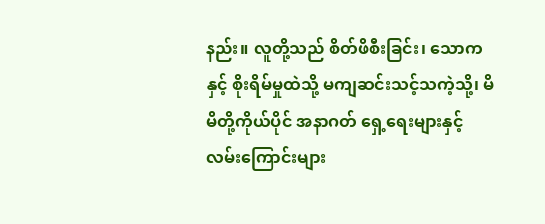နည်း။ လူတို့သည် စိတ်ဖိစီးခြင်း၊ သောကနှင့် စိုးရိမ်မှုထဲသို့ မကျဆင်းသင့်သကဲ့သို့၊ မိမိတို့ကိုယ်ပိုင် အနာဂတ် ရှေ့ရေးများနှင့် လမ်းကြောင်းများ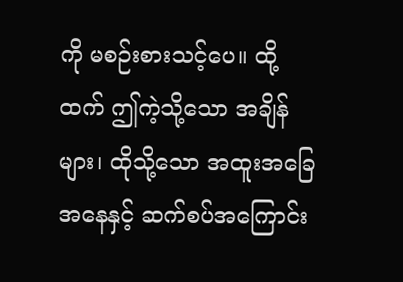ကို မစဉ်းစားသင့်ပေ။ ထို့ထက် ဤကဲ့သို့သော အချိန်များ၊ ထိုသို့သော အထူးအခြေအနေနှင့် ဆက်စပ်အကြောင်း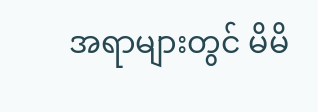အရာများတွင် မိမိ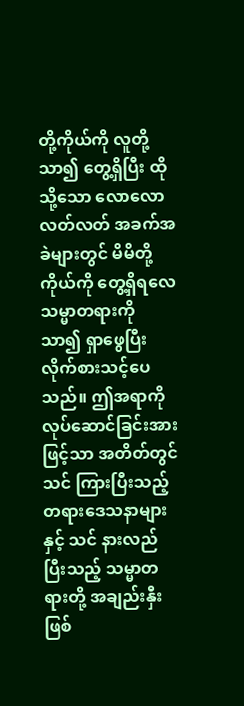တို့ကိုယ်ကို လူတို့ သာ၍ တွေ့ရှိပြီး ထိုသို့သော လောလောလတ်လတ် အခက်အခဲများတွင် မိမိတို့ကိုယ်ကို တွေ့ရှိရလေ သမ္မာတရားကို သာ၍ ရှာဖွေပြီး လိုက်စားသင့်ပေသည်။ ဤအရာကို လုပ်ဆောင်ခြင်းအားဖြင့်သာ အတိတ်တွင် သင် ကြားပြီးသည့် တရားဒေသနာများနှင့် သင် နားလည်ပြီးသည့် သမ္မာတရားတို့ အချည်းနှီးဖြစ်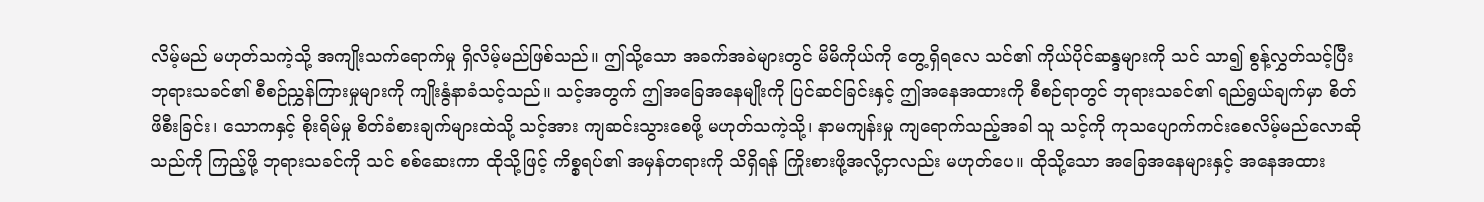လိမ့်မည် မဟုတ်သကဲ့သို့ အကျိုးသက်ရောက်မှု ရှိလိမ့်မည်ဖြစ်သည်။ ဤသို့သော အခက်အခဲများတွင် မိမိကိုယ်ကို တွေ့ရှိရလေ သင်၏ ကိုယ်ပိုင်ဆန္ဒများကို သင် သာ၍ စွန့်လွှတ်သင့်ပြီး ဘုရားသခင်၏ စီစဉ်ညွှန်ကြားမှုများကို ကျိုးနွံနာခံသင့်သည်။ သင့်အတွက် ဤအခြေအနေမျိုးကို ပြင်ဆင်ခြင်းနှင့် ဤအနေအထားကို စီစဉ်ရာတွင် ဘုရားသခင်၏ ရည်ရွယ်ချက်မှာ စိတ်ဖိစီးခြင်း၊ သောကနှင့် စိုးရိမ်မှု စိတ်ခံစားချက်များထဲသို့ သင့်အား ကျဆင်းသွားစေဖို့ မဟုတ်သကဲ့သို့၊ နာမကျန်းမှု ကျရောက်သည့်အခါ သူ သင့်ကို ကုသပျောက်ကင်းစေလိမ့်မည်လောဆိုသည်ကို ကြည့်ဖို့ ဘုရားသခင်ကို သင် စစ်ဆေးကာ ထိုသို့ဖြင့် ကိစ္စရပ်၏ အမှန်တရားကို သိရှိရန် ကြိုးစားဖို့အလို့ငှာလည်း မဟုတ်ပေ။ ထိုသို့သော အခြေအနေများနှင့် အနေအထား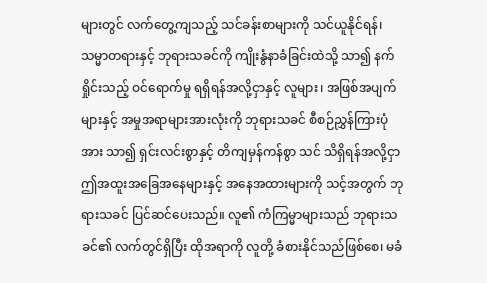များတွင် လက်တွေ့ကျသည့် သင်ခန်းစာများကို သင်ယူနိုင်ရန်၊ သမ္မာတရားနှင့် ဘုရားသခင်ကို ကျိုးနွံနာခံခြင်းထဲသို့ သာ၍ နက်ရှိုင်းသည့် ဝင်ရောက်မှု ရရှိရန်အလို့ငှာနှင့် လူများ၊ အဖြစ်အပျက်များနှင့် အမှုအရာများအားလုံးကို ဘုရားသခင် စီစဉ်ညွှန်ကြားပုံအား သာ၍ ရှင်းလင်းစွာနှင့် တိကျမှန်ကန်စွာ သင် သိရှိရန်အလို့ငှာ ဤအထူးအခြေအနေများနှင့် အနေအထားများကို သင့်အတွက် ဘုရားသခင် ပြင်ဆင်ပေးသည်။ လူ၏ ကံကြမ္မာများသည် ဘုရားသခင်၏ လက်တွင်ရှိပြီး ထိုအရာကို လူတို့ ခံစားနိုင်သည်ဖြစ်စေ၊ မခံ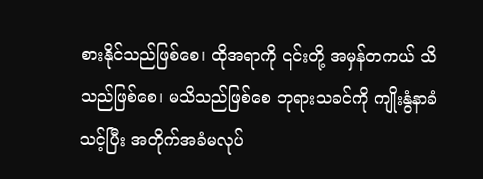စားနိုင်သည်ဖြစ်စေ၊ ထိုအရာကို ၎င်းတို့ အမှန်တကယ် သိသည်ဖြစ်စေ၊ မသိသည်ဖြစ်စေ ဘုရားသခင်ကို ကျိုးနွံနာခံသင့်ပြီး အတိုက်အခံမလုပ်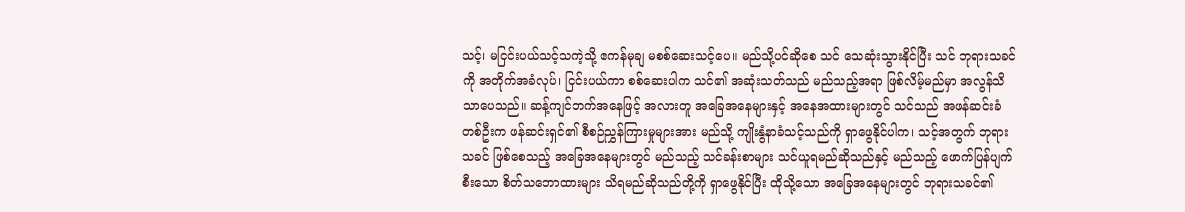သင့်၊ မငြင်းပယ်သင့်သကဲ့သို့ ဧကန်မုချ မစစ်ဆေးသင့်ပေ။ မည်သို့ပင်ဆိုစေ သင် သေဆုံးသွားနိုင်ပြီး သင် ဘုရားသခင်ကို အတိုက်အခံလုပ်၊ ငြင်းပယ်ကာ စစ်ဆေးပါက သင်၏ အဆုံးသတ်သည် မည်သည့်အရာ ဖြစ်လိမ့်မည်မှာ အလွန်သိသာပေသည်။ ဆန့်ကျင်ဘက်အနေဖြင့် အလားတူ အခြေအနေများနှင့် အနေအထားများတွင် သင်သည် အဖန်ဆင်းခံတစ်ဦးက ဖန်ဆင်းရှင်၏ စီစဉ်ညွှန်ကြားမှုများအား မည်သို့ ကျိုးနွံနာခံသင့်သည်ကို ရှာဖွေနိုင်ပါက၊ သင့်အတွက် ဘုရားသခင် ဖြစ်စေသည့် အခြေအနေများတွင် မည်သည့် သင်ခန်းစာများ သင်ယူရမည်ဆိုသည်နှင့် မည်သည့် ဖောက်ပြန်ပျက်စီးသော စိတ်သဘောထားများ သိရမည်ဆိုသည်တို့ကို ရှာဖွေနိုင်ပြီး ထိုသို့သော အခြေအနေများတွင် ဘုရားသခင်၏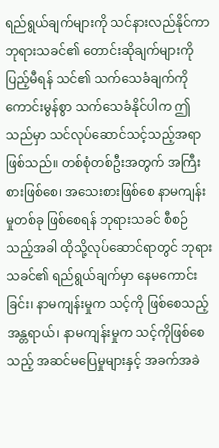ရည်ရွယ်ချက်များကို သင်နားလည်နိုင်ကာ ဘုရားသခင်၏ တောင်းဆိုချက်များကို ပြည့်မီရန် သင်၏ သက်သေခံချက်ကို ကောင်းမွန်စွာ သက်သေခံနိုင်ပါက ဤသည်မှာ သင်လုပ်ဆောင်သင့်သည့်အရာ ဖြစ်သည်။ တစ်စုံတစ်ဦးအတွက် အကြီးစားဖြစ်စေ၊ အသေးစားဖြစ်စေ နာမကျန်းမှုတစ်ခု ဖြစ်စေရန် ဘုရားသခင် စီစဉ်သည့်အခါ ထိုသို့လုပ်ဆောင်ရာတွင် ဘုရားသခင်၏ ရည်ရွယ်ချက်မှာ နေမကောင်းခြင်း၊ နာမကျန်းမှုက သင့်ကို ဖြစ်စေသည့် အန္တရာယ်၊ နာမကျန်းမှုက သင့်ကိုဖြစ်စေသည့် အဆင်မပြေမှုများနှင့် အခက်အခဲ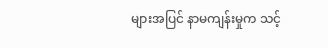များအပြင် နာမကျန်းမှုက သင့်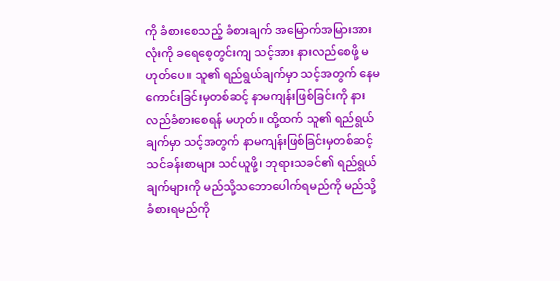ကို ခံစားစေသည့် ခံစားချက် အမြောက်အမြားအားလုံးကို ခရေစေ့တွင်းကျ သင့်အား နားလည်စေဖို့ မဟုတ်ပေ။ သူ၏ ရည်ရွယ်ချက်မှာ သင့်အတွက် နေမကောင်းခြင်းမှတစ်ဆင့် နာမကျန်းဖြစ်ခြင်းကို နားလည်ခံစားစေရန် မဟုတ်။ ထို့ထက် သူ၏ ရည်ရွယ်ချက်မှာ သင့်အတွက် နာမကျန်းဖြစ်ခြင်းမှတစ်ဆင့် သင်ခန်းစာများ သင်ယူဖို့၊ ဘုရားသခင်၏ ရည်ရွယ်ချက်များကို မည်သို့သဘောပေါက်ရမည်ကို မည်သို့ ခံစားရမည်ကို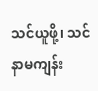သင်ယူဖို့၊ သင် နာမကျန်း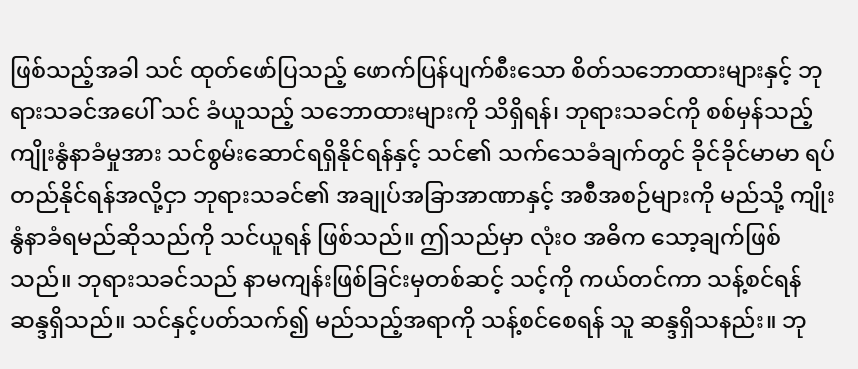ဖြစ်သည့်အခါ သင် ထုတ်ဖော်ပြသည့် ဖောက်ပြန်ပျက်စီးသော စိတ်သဘောထားများနှင့် ဘုရားသခင်အပေါ် သင် ခံယူသည့် သဘောထားများကို သိရှိရန်၊ ဘုရားသခင်ကို စစ်မှန်သည့် ကျိုးနွံနာခံမှုအား သင်စွမ်းဆောင်ရရှိနိုင်ရန်နှင့် သင်၏ သက်သေခံချက်တွင် ခိုင်ခိုင်မာမာ ရပ်တည်နိုင်ရန်အလို့ငှာ ဘုရားသခင်၏ အချုပ်အခြာအာဏာနှင့် အစီအစဉ်များကို မည်သို့ ကျိုးနွံနာခံရမည်ဆိုသည်ကို သင်ယူရန် ဖြစ်သည်။ ဤသည်မှာ လုံးဝ အဓိက သော့ချက်ဖြစ်သည်။ ဘုရားသခင်သည် နာမကျန်းဖြစ်ခြင်းမှတစ်ဆင့် သင့်ကို ကယ်တင်ကာ သန့်စင်ရန် ဆန္ဒရှိသည်။ သင်နှင့်ပတ်သက်၍ မည်သည့်အရာကို သန့်စင်စေရန် သူ ဆန္ဒရှိသနည်း။ ဘု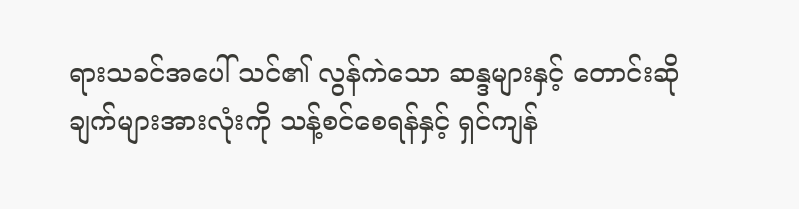ရားသခင်အပေါ် သင်၏ လွန်ကဲသော ဆန္ဒများနှင့် တောင်းဆိုချက်များအားလုံးကို သန့်စင်စေရန်နှင့် ရှင်ကျန်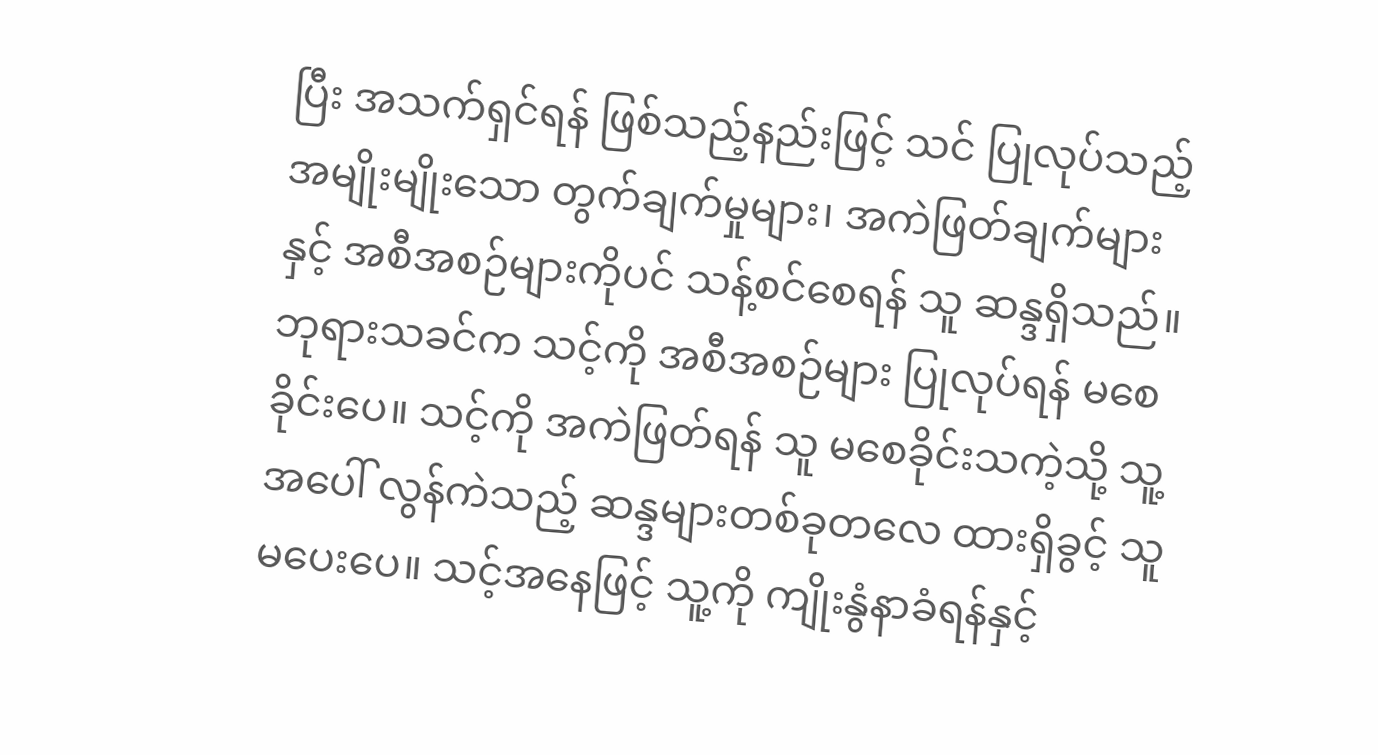ပြီး အသက်ရှင်ရန် ဖြစ်သည့်နည်းဖြင့် သင် ပြုလုပ်သည့် အမျိုးမျိုးသော တွက်ချက်မှုများ၊ အကဲဖြတ်ချက်များနှင့် အစီအစဉ်များကိုပင် သန့်စင်စေရန် သူ ဆန္ဒရှိသည်။ ဘုရားသခင်က သင့်ကို အစီအစဉ်များ ပြုလုပ်ရန် မစေခိုင်းပေ။ သင့်ကို အကဲဖြတ်ရန် သူ မစေခိုင်းသကဲ့သို့ သူ့အပေါ် လွန်ကဲသည့် ဆန္ဒများတစ်ခုတလေ ထားရှိခွင့် သူ မပေးပေ။ သင့်အနေဖြင့် သူ့ကို ကျိုးနွံနာခံရန်နှင့်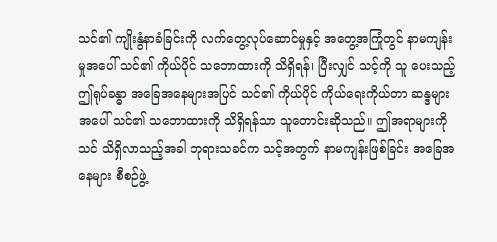သင်၏ ကျိုးနွံနာခံခြင်းကို လက်တွေ့လုပ်ဆောင်မှုနှင့် အတွေ့အကြုံတွင် နာမကျန်းမှုအပေါ် သင်၏ ကိုယ်ပိုင် သဘောထားကို သိရှိရန်၊ ပြီးလျှင် သင့်ကို သူ ပေးသည့် ဤရုပ်ခန္ဓာ အခြေအနေများအပြင် သင်၏ ကိုယ်ပိုင် ကိုယ်ရေးကိုယ်တာ ဆန္ဒများအပေါ် သင်၏ သဘောထားကို သိရှိရန်သာ သူတောင်းဆိုသည်။ ဤအရာများကို သင် သိရှိလာသည့်အခါ ဘုရားသခင်က သင့်အတွက် နာမကျန်းဖြစ်ခြင်း အခြေအနေများ စီစဉ်ဖွဲ့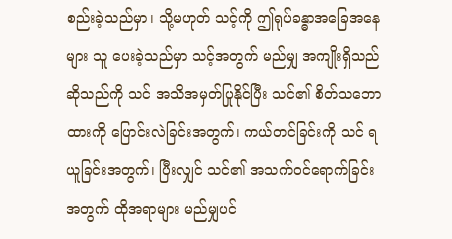စည်းခဲ့သည်မှာ၊ သို့မဟုတ် သင့်ကို ဤရုပ်ခန္ဓာအခြေအနေများ သူ ပေးခဲ့သည်မှာ သင့်အတွက် မည်မျှ အကျိုးရှိသည်ဆိုသည်ကို သင် အသိအမှတ်ပြုနိုင်ပြီး သင်၏ စိတ်သဘောထားကို ပြောင်းလဲခြင်းအတွက်၊ ကယ်တင်ခြင်းကို သင် ရယူခြင်းအတွက်၊ ပြီးလျှင် သင်၏ အသက်ဝင်ရောက်ခြင်းအတွက် ထိုအရာများ မည်မျှပင်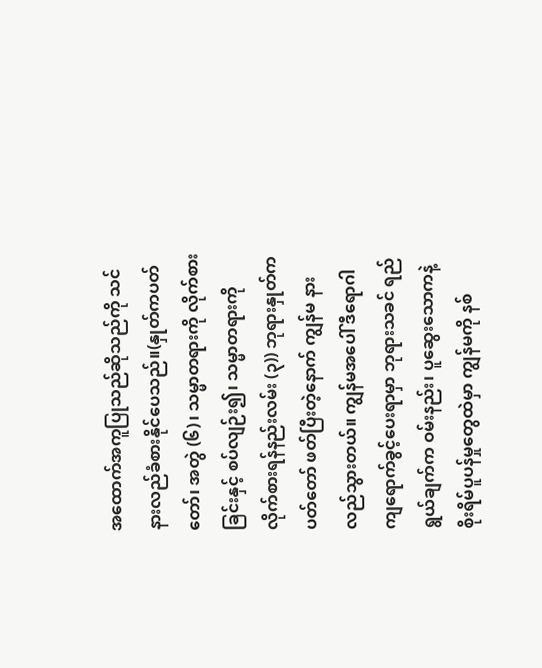အထောက်အကူပြုသည်ဆိုသည်ကို သင်နားလည်ခံစားနိုင်ပေသည်။(နှုတ်ကပတ်တော်၊ အတွဲ (၆)၊ သမ္မာတရားကို လိုက်စားခြင်းနှင့် စပ်လျဉ်း၍၊ သမ္မာတရားကို လိုက်စားရန်နည်းလမ်း (၃)) ဘုရားနှုတ်ကပတ်တော် ဖတ်ပြီးတဲ့နောက် ကျွန်မ နားလည်သွားတယ်။ ကျွန်မအပေါ် ဒီရောဂါ ကျရောက်ခွင့်ပေးရာမှာ ဘုရားသခင် ရည်ရွယ်ချက်က ဝမ်းနည်း၊ ပူဆွေးသောကနဲ့ စိုးရိမ်ပူပန်မှုတွေထဲမှာ ကျွန်မကို နစ်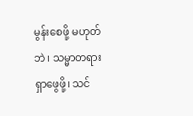မွန်းစေဖို့ မဟုတ်ဘဲ၊ သမ္မာတရား ရှာဖွေဖို့၊ သင်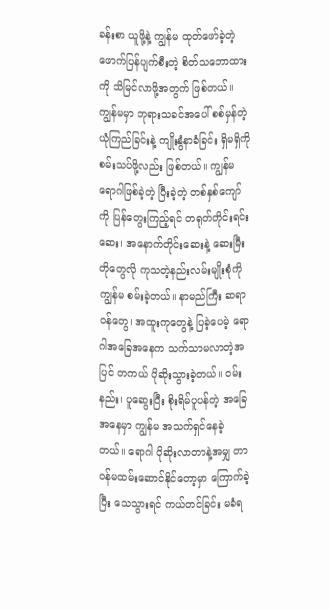ခန်းစာ ယူဖို့နဲ့ ကျွန်မ ထုတ်ဖော်ခဲ့တဲ့ ဖောက်ပြန်ပျက်စီးတဲ့ စိတ်သဘောထားကို သိမြင်လာဖို့အတွက် ဖြစ်တယ်။ ကျွန်မမှာ ဘုရားသခင်အပေါ် စစ်မှန်တဲ့ ယုံကြည်ခြင်းနဲ့ ကျိုးနွံနာခံခြင်း ရှိမရှိကို စမ်းသပ်ဖို့လည်း ဖြစ်တယ်။ ကျွန်မ ရောဂါဖြစ်ခဲ့တဲ့ ပြီးခဲ့တဲ့ တစ်နှစ်ကျော်ကို ပြန်တွေးကြည့်ရင် တရုတ်တိုင်းရင်းဆေး၊ အနောက်တိုင်းဆေးနဲ့ ဆေးမြီးတိုတွေလို ကုသတဲ့နည်းလမ်းမျိုးစုံကို ကျွန်မ စမ်းခဲ့တယ်။ နာမည်ကြီး ဆရာဝန်တွေ၊ အထူးကုတွေနဲ့ ပြခဲ့ပေမဲ့ ရောဂါအခြေအနေက သက်သာမလာတဲ့အပြင် တကယ် ပိုဆိုးသွားခဲ့တယ်။ ဝမ်းနည်း၊ ပူဆွေးပြီး စိုးရိမ်ပူပန်တဲ့ အခြေအနေမှာ ကျွန်မ အသက်ရှင်နေခဲ့တယ်။ ရောဂါ ပိုဆိုးလာတာနဲ့အမျှ တာဝန်မထမ်းဆောင်နိုင်တော့မှာ ကြောက်ခဲ့ပြီး သေသွားရင် ကယ်တင်ခြင်း မခံရ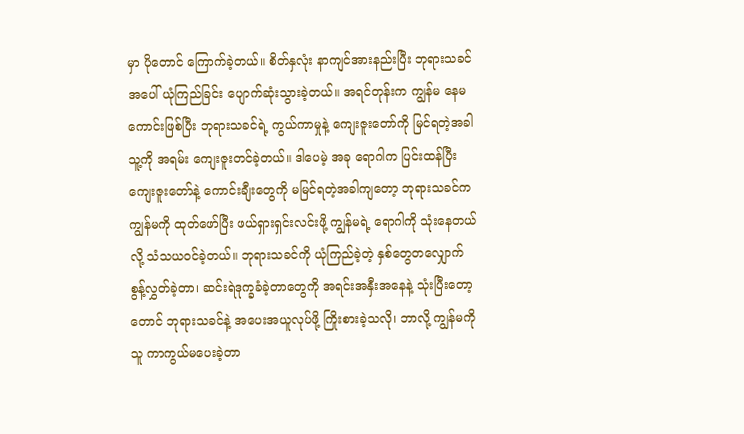မှာ ပိုတောင် ကြောက်ခဲ့တယ်။ စိတ်နှလုံး နာကျင်အားနည်းပြီး ဘုရားသခင်အပေါ် ယုံကြည်ခြင်း ပျောက်ဆုံးသွားခဲ့တယ်။ အရင်တုန်းက ကျွန်မ နေမကောင်းဖြစ်ပြီး ဘုရားသခင်ရဲ့ ကွယ်ကာမှုနဲ့ ကျေးဇူးတော်ကို မြင်ရတဲ့အခါ သူ့ကို အရမ်း ကျေးဇူးတင်ခဲ့တယ်။ ဒါပေမဲ့ အခု ရောဂါက ပြင်းထန်ပြီး ကျေးဇူးတော်နဲ့ ကောင်းချီးတွေကို မမြင်ရတဲ့အခါကျတော့ ဘုရားသခင်က ကျွန်မကို ထုတ်ဖော်ပြီး ဖယ်ရှားရှင်းလင်းဖို့ ကျွန်မရဲ့ ရောဂါကို သုံးနေတယ်လို့ သံသယဝင်ခဲ့တယ်။ ဘုရားသခင်ကို ယုံကြည်ခဲ့တဲ့ နှစ်တွေတလျှောက် စွန့်လွှတ်ခဲ့တာ၊ ဆင်းရဲဒုက္ခခံခဲ့တာတွေကို အရင်းအနှီးအနေနဲ့ သုံးပြီးတော့တောင် ဘုရားသခင်နဲ့ အပေးအယူလုပ်ဖို့ ကြိုးစားခဲ့သလို၊ ဘာလို့ ကျွန်မကို သူ ကာကွယ်မပေးခဲ့တာ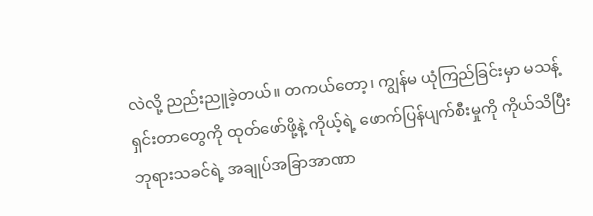လဲလို့ ညည်းညူခဲ့တယ်။ တကယ်တော့၊ ကျွန်မ ယုံကြည်ခြင်းမှာ မသန့်ရှင်းတာတွေကို ထုတ်ဖော်ဖို့နဲ့ ကိုယ့်ရဲ့ ဖောက်ပြန်ပျက်စီးမှုကို ကိုယ်သိပြီး ဘုရားသခင်ရဲ့ အချုပ်အခြာအာဏာ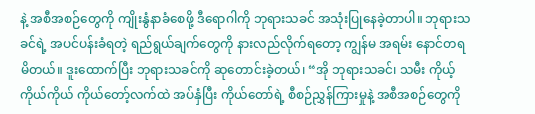နဲ့ အစီအစဉ်တွေကို ကျိုးနွံနာခံစေဖို့ ဒီရောဂါကို ဘုရားသခင် အသုံးပြုနေခဲ့တာပါ။ ဘုရားသခင်ရဲ့ အပင်ပန်းခံရတဲ့ ရည်ရွယ်ချက်တွေကို နားလည်လိုက်ရတော့ ကျွန်မ အရမ်း နောင်တရမိတယ်။ ဒူးထောက်ပြီး ဘုရားသခင်ကို ဆုတောင်းခဲ့တယ်၊ “အို ဘုရားသခင်၊ သမီး ကိုယ့်ကိုယ်ကိုယ် ကိုယ်တော့်လက်ထဲ အပ်နှံပြီး ကိုယ်တော်ရဲ့ စီစဉ်ညွှန်ကြားမှုနဲ့ အစီအစဉ်တွေကို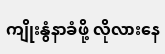ကျိုးနွံနာခံဖို့ လိုလားနေ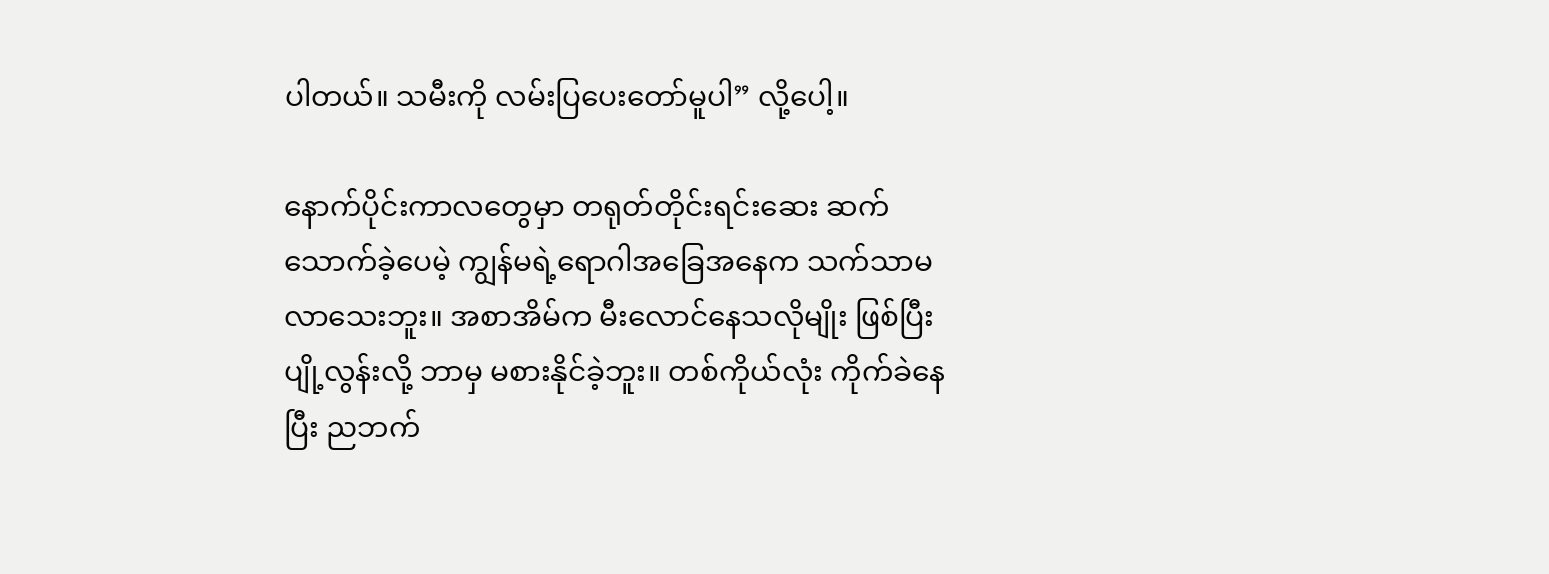ပါတယ်။ သမီးကို လမ်းပြပေးတော်မူပါ” လို့ပေါ့။

နောက်ပိုင်းကာလတွေမှာ တရုတ်တိုင်းရင်းဆေး ဆက်သောက်ခဲ့ပေမဲ့ ကျွန်မရဲ့ရောဂါအခြေအနေက သက်သာမလာသေးဘူး။ အစာအိမ်က မီးလောင်နေသလိုမျိုး ဖြစ်ပြီး ပျို့လွန်းလို့ ဘာမှ မစားနိုင်ခဲ့ဘူး။ တစ်ကိုယ်လုံး ကိုက်ခဲနေပြီး ညဘက်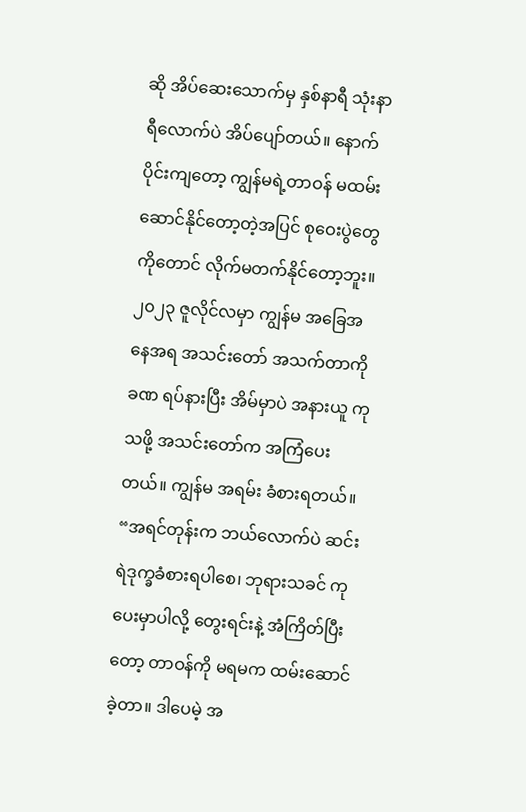ဆို အိပ်ဆေးသောက်မှ နှစ်နာရီ သုံးနာရီလောက်ပဲ အိပ်ပျော်တယ်။ နောက်ပိုင်းကျတော့ ကျွန်မရဲ့တာဝန် မထမ်းဆောင်နိုင်တော့တဲ့အပြင် စုဝေးပွဲတွေကိုတောင် လိုက်မတက်နိုင်တော့ဘူး။ ၂၀၂၃ ဇူလိုင်လမှာ ကျွန်မ အခြေအနေအရ အသင်းတော် အသက်တာကို ခဏ ရပ်နားပြီး အိမ်မှာပဲ အနားယူ ကုသဖို့ အသင်းတော်က အကြံပေးတယ်။ ကျွန်မ အရမ်း ခံစားရတယ်။ “အရင်တုန်းက ဘယ်လောက်ပဲ ဆင်းရဲဒုက္ခခံစားရပါစေ၊ ဘုရားသခင် ကုပေးမှာပါလို့ တွေးရင်းနဲ့ အံကြိတ်ပြီးတော့ တာဝန်ကို မရမက ထမ်းဆောင်ခဲ့တာ။ ဒါပေမဲ့ အ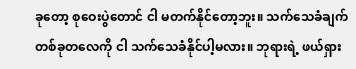ခုတော့ စုဝေးပွဲတောင် ငါ မတက်နိုင်တော့ဘူး။ သက်သေခံချက် တစ်ခုတလေကို ငါ သက်သေခံနိုင်ပါ့မလား။ ဘုရားရဲ့ ဖယ်ရှား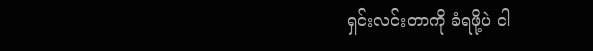ရှင်းလင်းတာကို ခံရဖို့ပဲ ငါ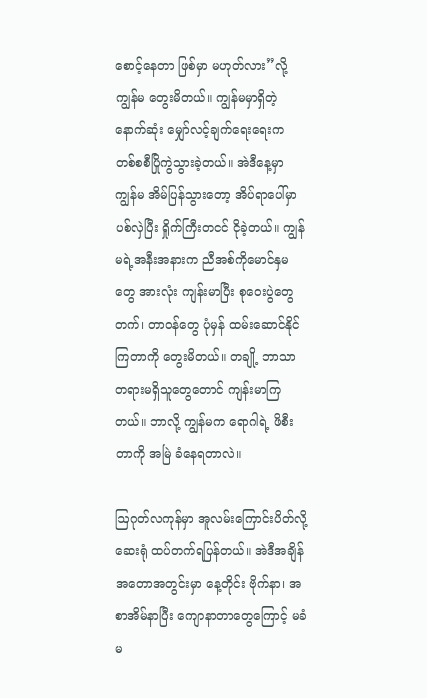စောင့်နေတာ ဖြစ်မှာ မဟုတ်လား”လို့ ကျွန်မ တွေးမိတယ်။ ကျွန်မမှာရှိတဲ့ နောက်ဆုံး မျှော်လင့်ချက်ရေးရေးက တစ်စစီပြိုကွဲသွားခဲ့တယ်။ အဲဒီနေ့မှာ ကျွန်မ အိမ်ပြန်သွားတော့ အိပ်ရာပေါ်မှာ ပစ်လှဲပြီး ရှိုက်ကြီးတငင် ငိုခဲ့တယ်။ ကျွန်မရဲ့အနီးအနားက ညီအစ်ကိုမောင်နှမတွေ အားလုံး ကျန်းမာပြီး စုဝေးပွဲတွေ တက်၊ တာဝန်တွေ ပုံမှန် ထမ်းဆောင်နိုင်ကြတာကို တွေးမိတယ်။ တချို့ ဘာသာတရားမရှိသူတွေတောင် ကျန်းမာကြတယ်။ ဘာလို့ ကျွန်မက ရောဂါရဲ့ ဖိစီးတာကို အမြဲ ခံနေရတာလဲ။

ဩဂုတ်လကုန်မှာ အူလမ်းကြောင်းပိတ်လို့ ဆေးရုံ ထပ်တက်ရပြန်တယ်။ အဲဒီအချိန်အတောအတွင်းမှာ နေ့တိုင်း ဗိုက်နာ၊ အစာအိမ်နာပြီး ကျောနာတာတွေကြောင့် မခံမ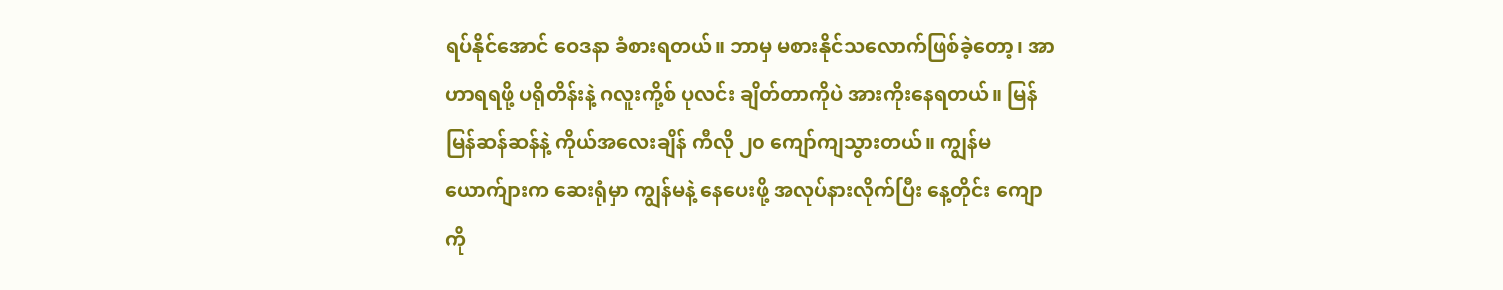ရပ်နိုင်အောင် ဝေဒနာ ခံစားရတယ်။ ဘာမှ မစားနိုင်သလောက်ဖြစ်ခဲ့တော့၊ အာဟာရရဖို့ ပရိုတိန်းနဲ့ ဂလူးကို့စ် ပုလင်း ချိတ်တာကိုပဲ အားကိုးနေရတယ်။ မြန်မြန်ဆန်ဆန်နဲ့ ကိုယ်အလေးချိန် ကီလို ၂၀ ကျော်ကျသွားတယ်။ ကျွန်မယောက်ျားက ဆေးရုံမှာ ကျွန်မနဲ့ နေပေးဖို့ အလုပ်နားလိုက်ပြီး နေ့တိုင်း ကျောကို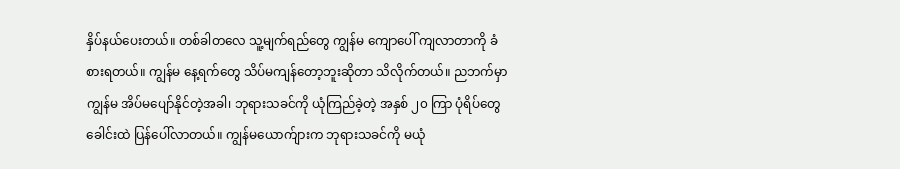နှိပ်နယ်ပေးတယ်။ တစ်ခါတလေ သူ့မျက်ရည်တွေ ကျွန်မ ကျောပေါ် ကျလာတာကို ခံစားရတယ်။ ကျွန်မ နေ့ရက်တွေ သိပ်မကျန်တော့ဘူးဆိုတာ သိလိုက်တယ်။ ညဘက်မှာ ကျွန်မ အိပ်မပျော်နိုင်တဲ့အခါ၊ ဘုရားသခင်ကို ယုံကြည်ခဲ့တဲ့ အနှစ် ၂၀ ကြာ ပုံရိပ်တွေ ခေါင်းထဲ ပြန်ပေါ်လာတယ်။ ကျွန်မယောက်ျားက ဘုရားသခင်ကို မယုံ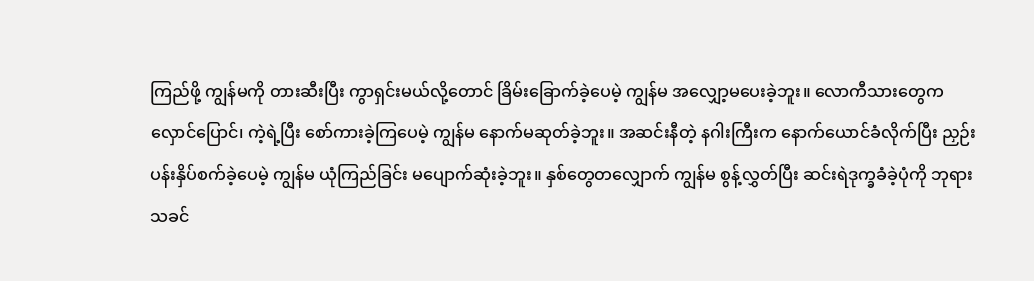ကြည်ဖို့ ကျွန်မကို တားဆီးပြီး ကွာရှင်းမယ်လို့တောင် ခြိမ်းခြောက်ခဲ့ပေမဲ့ ကျွန်မ အလျှော့မပေးခဲ့ဘူး။ လောကီသားတွေက လှောင်ပြောင်၊ ကဲ့ရဲ့ပြီး စော်ကားခဲ့ကြပေမဲ့ ကျွန်မ နောက်မဆုတ်ခဲ့ဘူး။ အဆင်းနီတဲ့ နဂါးကြီးက နောက်ယောင်ခံလိုက်ပြီး ညှဉ်းပန်းနှိပ်စက်ခဲ့ပေမဲ့ ကျွန်မ ယုံကြည်ခြင်း မပျောက်ဆုံးခဲ့ဘူး။ နှစ်တွေတလျှောက် ကျွန်မ စွန့်လွှတ်ပြီး ဆင်းရဲဒုက္ခခံခဲ့ပုံကို ဘုရားသခင်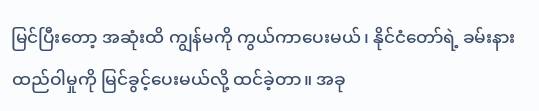မြင်ပြီးတော့ အဆုံးထိ ကျွန်မကို ကွယ်ကာပေးမယ်၊ နိုင်ငံတော်ရဲ့ ခမ်းနားထည်ဝါမှုကို မြင်ခွင့်ပေးမယ်လို့ ထင်ခဲ့တာ။ အခု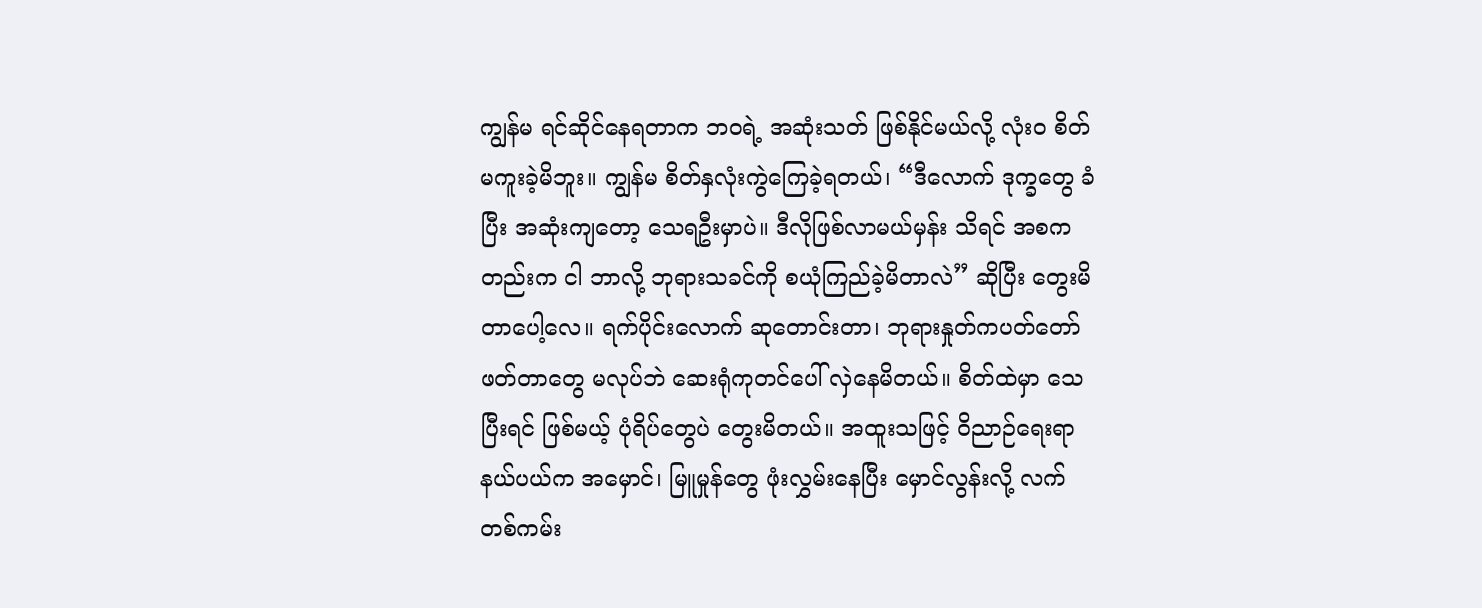ကျွန်မ ရင်ဆိုင်နေရတာက ဘဝရဲ့ အဆုံးသတ် ဖြစ်နိုင်မယ်လို့ လုံးဝ စိတ်မကူးခဲ့မိဘူး။ ကျွန်မ စိတ်နှလုံးကွဲကြေခဲ့ရတယ်၊ “ဒီလောက် ဒုက္ခတွေ ခံပြီး အဆုံးကျတော့ သေရဦးမှာပဲ။ ဒီလိုဖြစ်လာမယ်မှန်း သိရင် အစကတည်းက ငါ ဘာလို့ ဘုရားသခင်ကို စယုံကြည်ခဲ့မိတာလဲ” ဆိုပြီး တွေးမိတာပေါ့လေ။ ရက်ပိုင်းလောက် ဆုတောင်းတာ၊ ဘုရားနှုတ်ကပတ်တော်ဖတ်တာတွေ မလုပ်ဘဲ ဆေးရုံကုတင်ပေါ် လှဲနေမိတယ်။ စိတ်ထဲမှာ သေပြီးရင် ဖြစ်မယ့် ပုံရိပ်တွေပဲ တွေးမိတယ်။ အထူးသဖြင့် ဝိညာဉ်ရေးရာနယ်ပယ်က အမှောင်၊ မြူမှုန်တွေ ဖုံးလွှမ်းနေပြီး မှောင်လွန်းလို့ လက်တစ်ကမ်း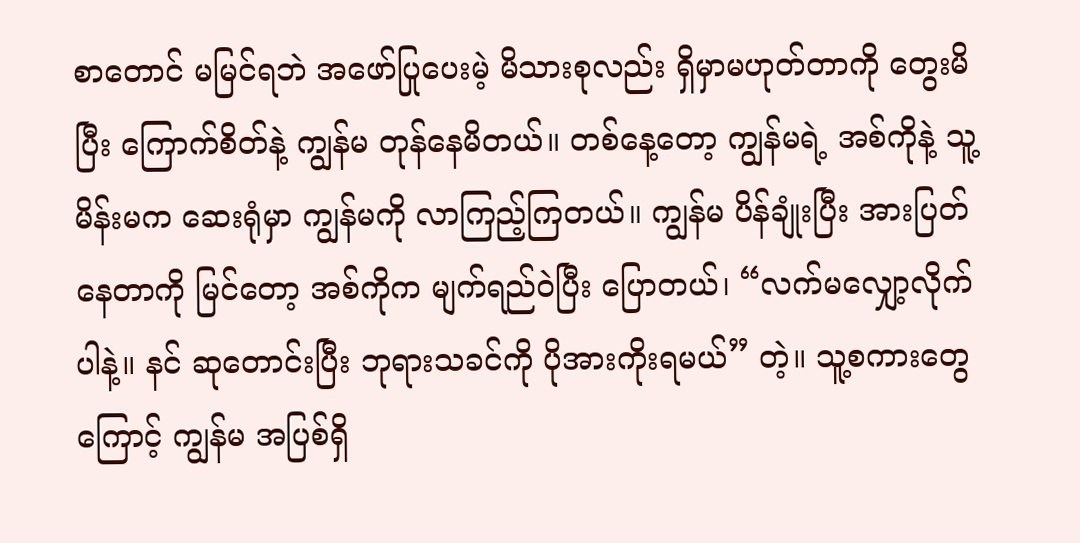စာတောင် မမြင်ရဘဲ အဖော်ပြုပေးမဲ့ မိသားစုလည်း ရှိမှာမဟုတ်တာကို တွေးမိပြီး ကြောက်စိတ်နဲ့ ကျွန်မ တုန်နေမိတယ်။ တစ်နေ့တော့ ကျွန်မရဲ့ အစ်ကိုနဲ့ သူ့မိန်းမက ဆေးရုံမှာ ကျွန်မကို လာကြည့်ကြတယ်။ ကျွန်မ ပိန်ချုံးပြီး အားပြတ်နေတာကို မြင်တော့ အစ်ကိုက မျက်ရည်ဝဲပြီး ပြောတယ်၊ “လက်မလျှော့လိုက်ပါနဲ့။ နင် ဆုတောင်းပြီး ဘုရားသခင်ကို ပိုအားကိုးရမယ်” တဲ့။ သူ့စကားတွေကြောင့် ကျွန်မ အပြစ်ရှိ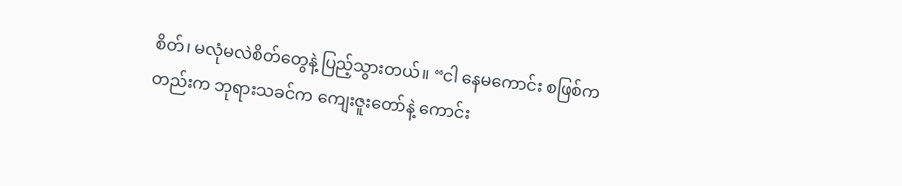စိတ်၊ မလုံမလဲစိတ်တွေနဲ့ ပြည့်သွားတယ်။ “ငါ နေမကောင်း စဖြစ်ကတည်းက ဘုရားသခင်က ကျေးဇူးတော်နဲ့ ကောင်း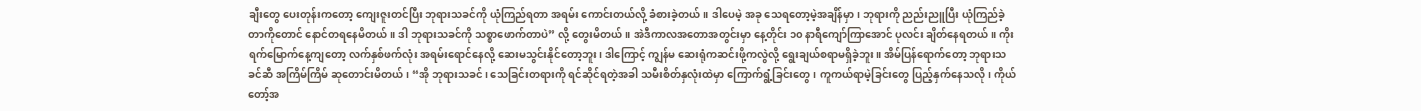ချီးတွေ ပေးတုန်းကတော့ ကျေးဇူးတင်ပြီး ဘုရားသခင်ကို ယုံကြည်ရတာ အရမ်း ကောင်းတယ်လို့ ခံစားခဲ့တယ်။ ဒါပေမဲ့ အခု သေရတော့မဲ့အချိန်မှာ၊ ဘုရားကို ညည်းညူပြီး ယုံကြည်ခဲ့တာကိုတောင် နောင်တရနေမိတယ်။ ဒါ ဘုရားသခင်ကို သစ္စာဖောက်တာပဲ” လို့ တွေးမိတယ်။ အဲဒီကာလအတောအတွင်းမှာ နေ့တိုင်း ၁၀ နာရီကျော်ကြာအောင် ပုလင်း ချိတ်နေရတယ်။ ကိုးရက်မြောက်နေ့ကျတော့ လက်နှစ်ဖက်လုံး အရမ်းရောင်နေလို့ ဆေးမသွင်းနိုင်တော့ဘူး၊ ဒါကြောင့် ကျွန်မ ဆေးရုံကဆင်းဖို့ကလွဲလို့ ရွေးချယ်စရာမရှိခဲ့ဘူး။ အိမ်ပြန်ရောက်တော့ ဘုရားသခင်ဆီ အကြိမ်ကြိမ် ဆုတောင်းမိတယ်၊ “အို ဘုရားသခင်၊ သေခြင်းတရားကို ရင်ဆိုင်ရတဲ့အခါ သမီးစိတ်နှလုံးထဲမှာ ကြောက်ရွံ့ခြင်းတွေ၊ ကူကယ်ရာမဲ့ခြင်းတွေ ပြည့်နှက်နေသလို၊ ကိုယ်တော့်အ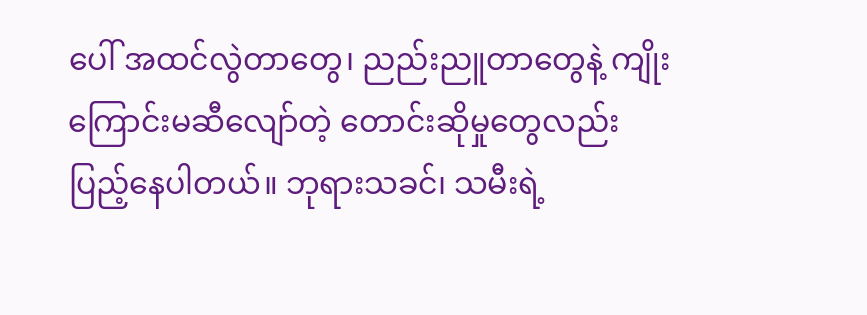ပေါ် အထင်လွဲတာတွေ၊ ညည်းညူတာတွေနဲ့ ကျိုးကြောင်းမဆီလျော်တဲ့ တောင်းဆိုမှုတွေလည်း ပြည့်နေပါတယ်။ ဘုရားသခင်၊ သမီးရဲ့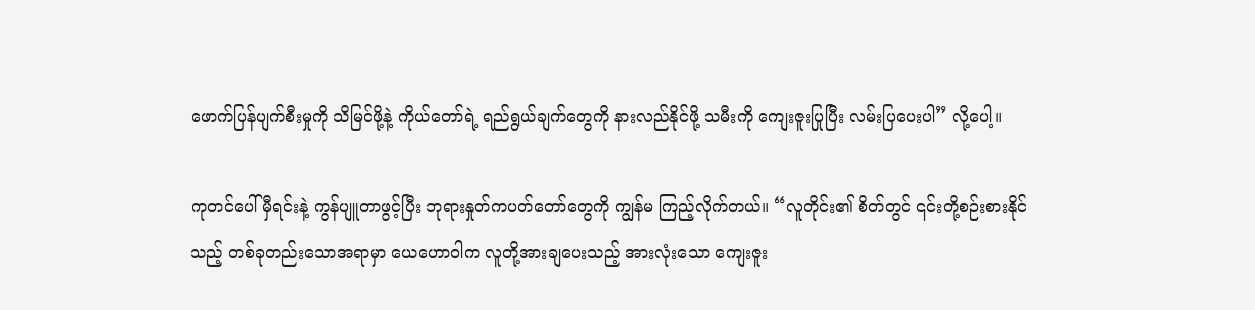ဖောက်ပြန်ပျက်စီးမှုကို သိမြင်ဖို့နဲ့ ကိုယ်တော်ရဲ့ ရည်ရွယ်ချက်တွေကို နားလည်နိုင်ဖို့ သမီးကို ကျေးဇူးပြုပြီး လမ်းပြပေးပါ” လို့ပေါ့။

ကုတင်ပေါ် မှီရင်းနဲ့ ကွန်ပျူတာဖွင့်ပြီး ဘုရားနှုတ်ကပတ်တော်တွေကို ကျွန်မ ကြည့်လိုက်တယ်။ “လူတိုင်း၏ စိတ်တွင် ၎င်းတို့စဉ်းစားနိုင်သည့် တစ်ခုတည်းသောအရာမှာ ယေဟောဝါက လူတို့အားချပေးသည့် အားလုံးသော ကျေးဇူး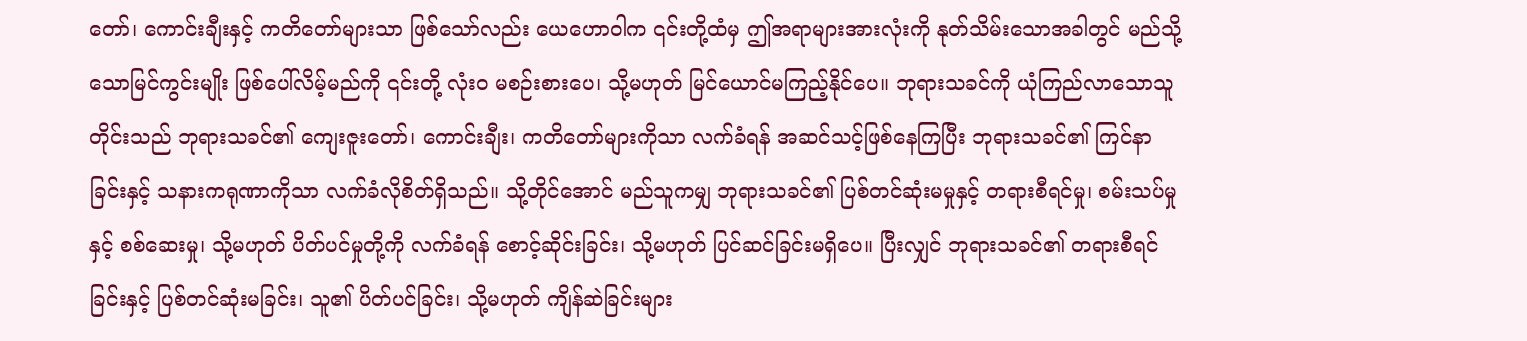တော်၊ ကောင်းချီးနှင့် ကတိတော်များသာ ဖြစ်သော်လည်း ယေဟောဝါက ၎င်းတို့ထံမှ ဤအရာများအားလုံးကို နုတ်သိမ်းသောအခါတွင် မည်သို့သောမြင်ကွင်းမျိုး ဖြစ်ပေါ်လိမ့်မည်ကို ၎င်းတို့ လုံးဝ မစဉ်းစားပေ၊ သို့မဟုတ် မြင်ယောင်မကြည့်နိုင်ပေ။ ဘုရားသခင်ကို ယုံကြည်လာသောသူတိုင်းသည် ဘုရားသခင်၏ ကျေးဇူးတော်၊ ကောင်းချီး၊ ကတိတော်များကိုသာ လက်ခံရန် အဆင်သင့်ဖြစ်နေကြပြီး ဘုရားသခင်၏ ကြင်နာခြင်းနှင့် သနားကရုဏာကိုသာ လက်ခံလိုစိတ်ရှိသည်။ သို့တိုင်အောင် မည်သူကမျှ ဘုရားသခင်၏ ပြစ်တင်ဆုံးမမှုနှင့် တရားစီရင်မှု၊ စမ်းသပ်မှုနှင့် စစ်ဆေးမှု၊ သို့မဟုတ် ပိတ်ပင်မှုတို့ကို လက်ခံရန် စောင့်ဆိုင်းခြင်း၊ သို့မဟုတ် ပြင်ဆင်ခြင်းမရှိပေ။ ပြီးလျှင် ဘုရားသခင်၏ တရားစီရင်ခြင်းနှင့် ပြစ်တင်ဆုံးမခြင်း၊ သူ၏ ပိတ်ပင်ခြင်း၊ သို့မဟုတ် ကျိန်ဆဲခြင်းများ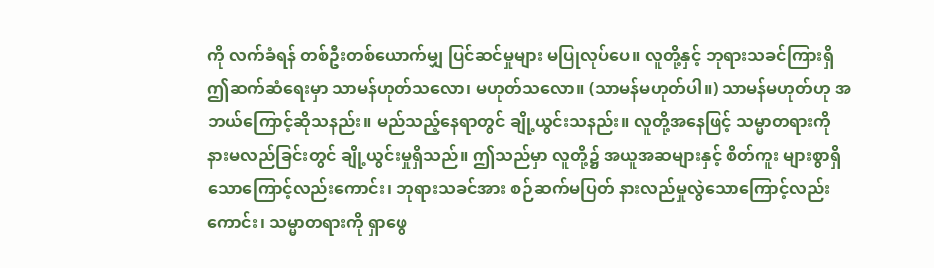ကို လက်ခံရန် တစ်ဦးတစ်ယောက်မျှ ပြင်ဆင်မှုများ မပြုလုပ်ပေ။ လူတို့နှင့် ဘုရားသခင်ကြားရှိ ဤဆက်ဆံရေးမှာ သာမန်ဟုတ်သလော၊ မဟုတ်သလော။ (သာမန်မဟုတ်ပါ။) သာမန်မဟုတ်ဟု အဘယ်ကြောင့်ဆိုသနည်း။ မည်သည့်နေရာတွင် ချို့ယွင်းသနည်း။ လူတို့အနေဖြင့် သမ္မာတရားကို နားမလည်ခြင်းတွင် ချို့ယွင်းမှုရှိသည်။ ဤသည်မှာ လူတို့၌ အယူအဆများနှင့် စိတ်ကူး များစွာရှိသောကြောင့်လည်းကောင်း၊ ဘုရားသခင်အား စဉ်ဆက်မပြတ် နားလည်မှုလွဲသောကြောင့်လည်းကောင်း၊ သမ္မာတရားကို ရှာဖွေ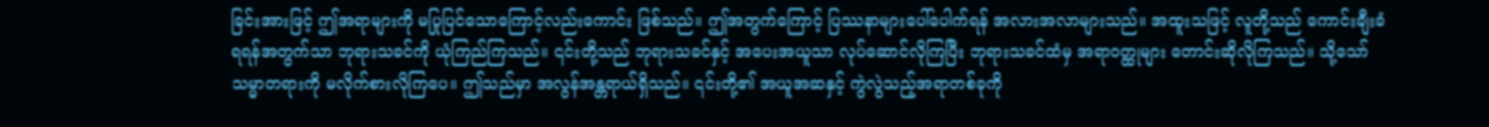ခြင်းအားဖြင့် ဤအရာများကို မပြုပြင်သောကြောင့်လည်းကောင်း ဖြစ်သည်။ ဤအတွက်ကြောင့် ပြဿနာများပေါ်ပေါက်ရန် အလားအလာများသည်။ အထူးသဖြင့် လူတို့သည် ကောင်းချီးခံရရန်အတွက်သာ ဘုရားသခင်ကို ယုံကြည်ကြသည်။ ၎င်းတို့သည် ဘုရားသခင်နှင့် အပေးအယူသာ လုပ်ဆောင်လိုကြပြီး ဘုရားသခင်ထံမှ အရာဝတ္ထုများ တောင်းဆိုလိုကြသည်။ သို့သော် သမ္မာတရားကို မလိုက်စားလိုကြပေ။ ဤသည်မှာ အလွန်အန္တရာယ်ရှိသည်။ ၎င်းတို့၏ အယူအဆနှင့် ကွဲလွဲသည့်အရာတစ်ခုကို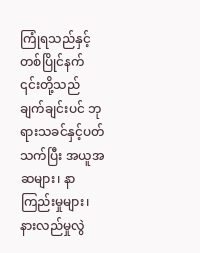ကြုံရသည်နှင့် တစ်ပြိုင်နက် ၎င်းတို့သည် ချက်ချင်းပင် ဘုရားသခင်နှင့်ပတ်သက်ပြီး အယူအဆများ၊ နာကြည်းမှုများ၊ နားလည်မှုလွဲ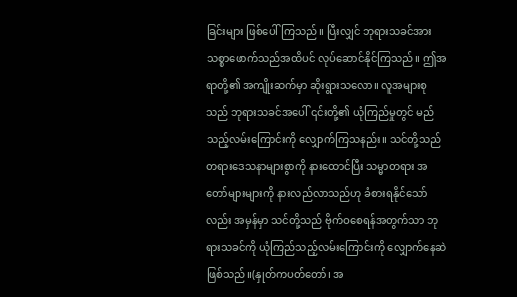ခြင်းများ ဖြစ်ပေါ်ကြသည်။ ပြီးလျှင် ဘုရားသခင်အား သစ္စာဖောက်သည်အထိပင် လုပ်ဆောင်နိုင်ကြသည်။ ဤအရာတို့၏ အကျိုးဆက်မှာ ဆိုးရွားသလော။ လူအများစုသည် ဘုရားသခင်အပေါ် ၎င်းတို့၏ ယုံကြည်မှုတွင် မည်သည့်လမ်းကြောင်းကို လျှောက်ကြသနည်း။ သင်တို့သည် တရားဒေသနာများစွာကို နားထောင်ပြီး သမ္မာတရား အတော်များများကို နားလည်လာသည်ဟု ခံစားရနိုင်သော်လည်း အမှန်မှာ သင်တို့သည် ဗိုက်ဝစေရန်အတွက်သာ ဘုရားသခင်ကို ယုံကြည်သည့်လမ်းကြောင်းကို လျှောက်နေဆဲဖြစ်သည်။(နှုတ်ကပတ်တော်၊ အ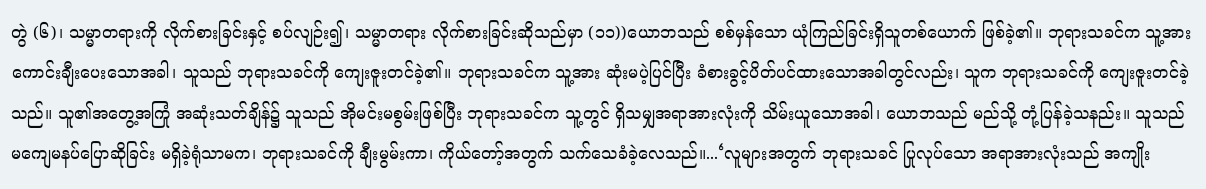တွဲ (၆)၊ သမ္မာတရားကို လိုက်စားခြင်းနှင့် စပ်လျဉ်း၍၊ သမ္မာတရား လိုက်စားခြင်းဆိုသည်မှာ (၁၁))ယောဘသည် စစ်မှန်သော ယုံကြည်ခြင်းရှိသူတစ်ယောက် ဖြစ်ခဲ့၏။ ဘုရားသခင်က သူ့အား ကောင်းချီးပေးသောအခါ၊ သူသည် ဘုရားသခင်ကို ကျေးဇူးတင်ခဲ့၏။ ဘုရားသခင်က သူ့အား ဆုံးမပဲ့ပြင်ပြီး ခံစားခွင့်ပိတ်ပင်ထားသောအခါတွင်လည်း၊ သူက ဘုရားသခင်ကို ကျေးဇူးတင်ခဲ့သည်။ သူ၏အတွေ့အကြုံ အဆုံးသတ်ချိန်၌ သူသည် အိုမင်းမစွမ်းဖြစ်ပြီး ဘုရားသခင်က သူ့တွင် ရှိသမျှအရာအားလုံးကို သိမ်းယူသောအခါ၊ ယောဘသည် မည်သို့ တုံ့ပြန်ခဲ့သနည်း။ သူသည် မကျေမနပ်ပြောဆိုခြင်း မရှိခဲ့ရုံသာမက၊ ဘုရားသခင်ကို ချီးမွမ်းကာ၊ ကိုယ်တော့်အတွက် သက်သေခံခဲ့လေသည်။...‘လူများအတွက် ဘုရားသခင် ပြုလုပ်သော အရာအားလုံးသည် အကျိုး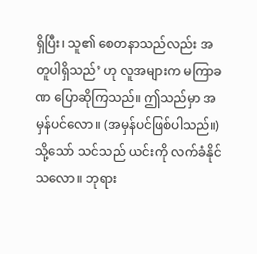ရှိပြီး၊ သူ၏ စေတနာသည်လည်း အတူပါရှိသည်’ ဟု လူအများက မကြာခဏ ပြောဆိုကြသည်။ ဤသည်မှာ အမှန်ပင်လော။ (အမှန်ပင်ဖြစ်ပါသည်။) သို့သော် သင်သည် ယင်းကို လက်ခံနိုင်သလော။ ဘုရား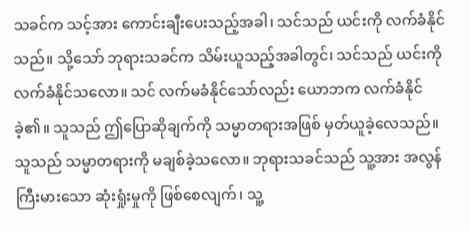သခင်က သင့်အား ကောင်းချီးပေးသည့်အခါ၊ သင်သည် ယင်းကို လက်ခံနိုင်သည်။ သို့သော် ဘုရားသခင်က သိမ်းယူသည့်အခါတွင်၊ သင်သည် ယင်းကို လက်ခံနိုင်သလော။ သင် လက်မခံနိုင်သော်လည်း ယောဘက လက်ခံနိုင်ခဲ့၏။ သူသည် ဤပြောဆိုချက်ကို သမ္မာတရားအဖြစ် မှတ်ယူခဲ့လေသည်။ သူသည် သမ္မာတရားကို မချစ်ခဲ့သလော။ ဘုရားသခင်သည် သူ့အား အလွန်ကြီးမားသော ဆုံးရှုံးမှုကို ဖြစ်စေလျက်၊ သူ့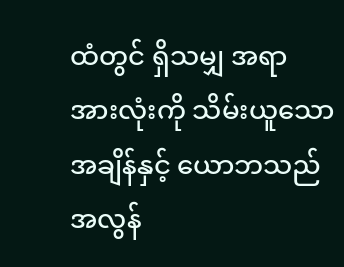ထံတွင် ရှိသမျှ အရာအားလုံးကို သိမ်းယူသောအချိန်နှင့် ယောဘသည် အလွန်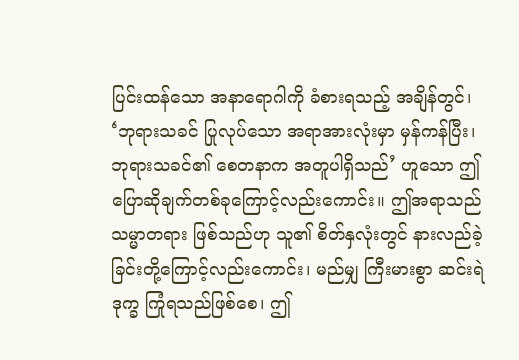ပြင်းထန်သော အနာရောဂါကို ခံစားရသည့် အချိန်တွင်၊ ‘ဘုရားသခင် ပြုလုပ်သော အရာအားလုံးမှာ မှန်ကန်ပြီး၊ ဘုရားသခင်၏ စေတနာက အတူပါရှိသည်’ ဟူသော ဤပြောဆိုချက်တစ်ခုကြောင့်လည်းကောင်း။ ဤအရာသည် သမ္မာတရား ဖြစ်သည်ဟု သူ၏ စိတ်နှလုံးတွင် နားလည်ခဲ့ခြင်းတို့ကြောင့်လည်းကောင်း၊ မည်မျှ ကြီးမားစွာ ဆင်းရဲဒုက္ခ ကြုံရသည်ဖြစ်စေ၊ ဤ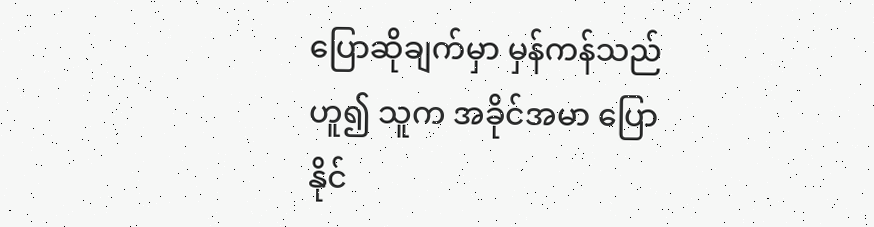ပြောဆိုချက်မှာ မှန်ကန်သည်ဟူ၍ သူက အခိုင်အမာ ပြောနိုင်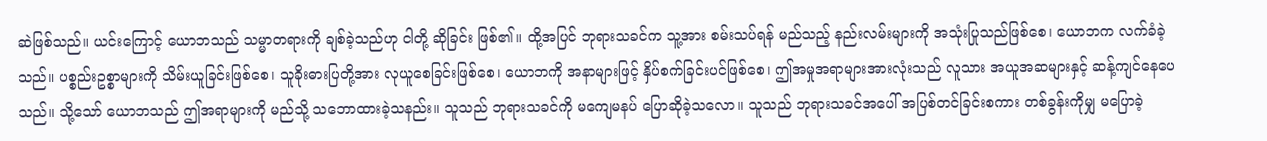ဆဲဖြစ်သည်။ ယင်းကြောင့် ယောဘသည် သမ္မာတရားကို ချစ်ခဲ့သည်ဟု ငါတို့ ဆိုခြင်း ဖြစ်၏။ ထို့အပြင် ဘုရားသခင်က သူ့အား စမ်းသပ်ရန် မည်သည့် နည်းလမ်းများကို အသုံးပြုသည်ဖြစ်စေ၊ ယောဘက လက်ခံခဲ့သည်။ ပစ္စည်းဥစ္စာများကို သိမ်းယူခြင်းဖြစ်စေ၊ သူခိုးဓားပြတို့အား လုယူစေခြင်းဖြစ်စေ၊ ယောဘကို အနာများဖြင့် နှိပ်စက်ခြင်းပင်ဖြစ်စေ၊ ဤအမှုအရာများအားလုံးသည် လူသား အယူအဆများနှင့် ဆန့်ကျင်နေပေသည်။ သို့သော် ယောဘသည် ဤအရာများကို မည်သို့ သဘောထားခဲ့သနည်း။ သူသည် ဘုရားသခင်ကို မကျေမနပ် ပြောဆိုခဲ့သလော။ သူသည် ဘုရားသခင်အပေါ် အပြစ်တင်ခြင်းစကား တစ်ခွန်းကိုမျှ မပြောခဲ့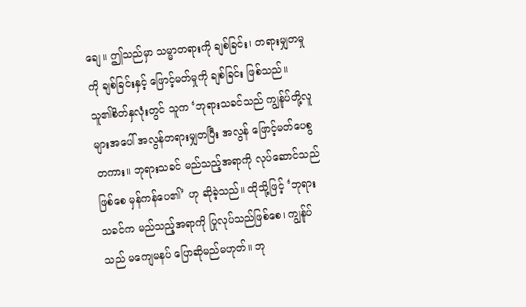ချေ။ ဤသည်မှာ သမ္မာတရားကို ချစ်ခြင်း၊ တရားမျှတမှုကို ချစ်ခြင်းနှင့် ဖြောင့်မတ်မှုကို ချစ်ခြင်း ဖြစ်သည်။ သူ၏စိတ်နှလုံးတွင် သူက ‘ဘုရားသခင်သည် ကျွန်ုပ်တို့လူများအပေါ် အလွန်တရားမျှတပြီး အလွန် ဖြောင့်မတ်ပေစွတကား။ ဘုရားသခင် မည်သည့်အရာကို လုပ်ဆောင်သည်ဖြစ်စေ မှန်ကန်ပေ၏’ ဟု ဆိုခဲ့သည်။ ထိုသို့ဖြင့် ‘ဘုရားသခင်က မည်သည့်အရာကို ပြုလုပ်သည်ဖြစ်စေ၊ ကျွန်ုပ်သည် မကျေမနပ် ပြောဆိုမည်မဟုတ်။ ဘု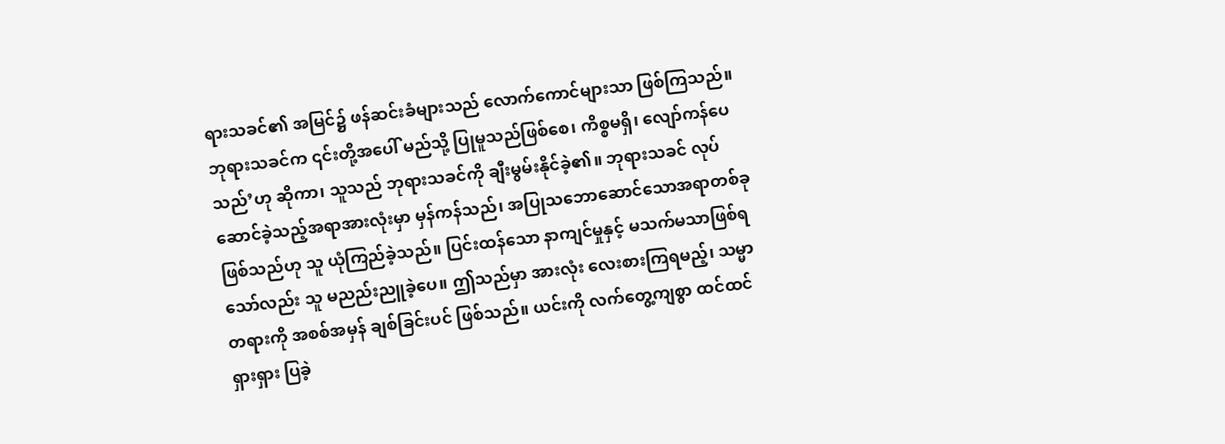ရားသခင်၏ အမြင်၌ ဖန်ဆင်းခံများသည် လောက်ကောင်များသာ ဖြစ်ကြသည်။ ဘုရားသခင်က ၎င်းတို့အပေါ် မည်သို့ ပြုမူသည်ဖြစ်စေ၊ ကိစ္စမရှိ၊ လျော်ကန်ပေသည်’ဟု ဆိုကာ၊ သူသည် ဘုရားသခင်ကို ချီးမွမ်းနိုင်ခဲ့၏။ ဘုရားသခင် လုပ်ဆောင်ခဲ့သည့်အရာအားလုံးမှာ မှန်ကန်သည်၊ အပြုသဘောဆောင်သောအရာတစ်ခု ဖြစ်သည်ဟု သူ ယုံကြည်ခဲ့သည်။ ပြင်းထန်သော နာကျင်မှုနှင့် မသက်မသာဖြစ်ရသော်လည်း သူ မညည်းညူခဲ့ပေ။ ဤသည်မှာ အားလုံး လေးစားကြရမည့်၊ သမ္မာတရားကို အစစ်အမှန် ချစ်ခြင်းပင် ဖြစ်သည်။ ယင်းကို လက်တွေ့ကျစွာ ထင်ထင်ရှားရှား ပြခဲ့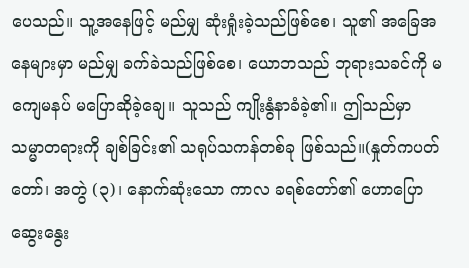ပေသည်။ သူ့အနေဖြင့် မည်မျှ ဆုံးရှုံးခဲ့သည်ဖြစ်စေ၊ သူ၏ အခြေအနေများမှာ မည်မျှ ခက်ခဲသည်ဖြစ်စေ၊ ယောဘသည် ဘုရားသခင်ကို မကျေမနပ် မပြောဆိုခဲ့ချေ။ သူသည် ကျိုးနွံနာခံခဲ့၏။ ဤသည်မှာ သမ္မာတရားကို ချစ်ခြင်း၏ သရုပ်သကန်တစ်ခု ဖြစ်သည်။(နှုတ်ကပတ်တော်၊ အတွဲ (၃)၊ နောက်ဆုံးသော ကာလ ခရစ်တော်၏ ဟောပြောဆွေးနွေး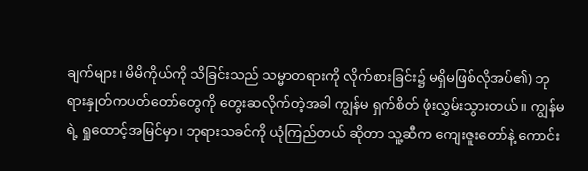ချက်များ၊ မိမိကိုယ်ကို သိခြင်းသည် သမ္မာတရားကို လိုက်စားခြင်း၌ မရှိမဖြစ်လိုအပ်၏) ဘုရားနှုတ်ကပတ်တော်တွေကို တွေးဆလိုက်တဲ့အခါ ကျွန်မ ရှက်စိတ် ဖုံးလွှမ်းသွားတယ်။ ကျွန်မရဲ့ ရှုထောင့်အမြင်မှာ၊ ဘုရားသခင်ကို ယုံကြည်တယ် ဆိုတာ သူ့ဆီက ကျေးဇူးတော်နဲ့ ကောင်း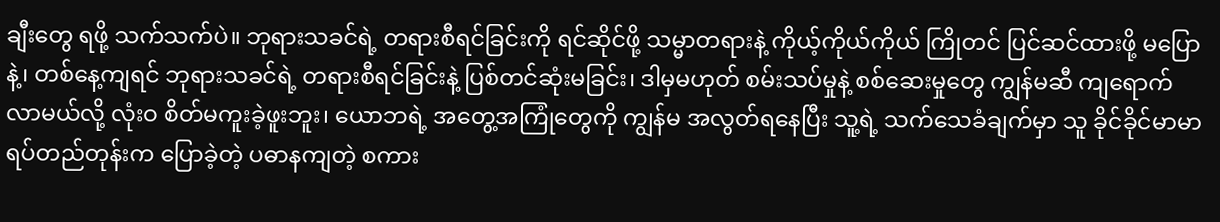ချီးတွေ ရဖို့ သက်သက်ပဲ။ ဘုရားသခင်ရဲ့ တရားစီရင်ခြင်းကို ရင်ဆိုင်ဖို့ သမ္မာတရားနဲ့ ကိုယ့်ကိုယ်ကိုယ် ကြိုတင် ပြင်ဆင်ထားဖို့ မပြောနဲ့၊ တစ်နေ့ကျရင် ဘုရားသခင်ရဲ့ တရားစီရင်ခြင်းနဲ့ ပြစ်တင်ဆုံးမခြင်း၊ ဒါမှမဟုတ် စမ်းသပ်မှုနဲ့ စစ်ဆေးမှုတွေ ကျွန်မဆီ ကျရောက်လာမယ်လို့ လုံးဝ စိတ်မကူးခဲ့ဖူးဘူး၊ ယောဘရဲ့ အတွေ့အကြုံတွေကို ကျွန်မ အလွတ်ရနေပြီး သူ့ရဲ့ သက်သေခံချက်မှာ သူ ခိုင်ခိုင်မာမာ ရပ်တည်တုန်းက ပြောခဲ့တဲ့ ပဓာနကျတဲ့ စကား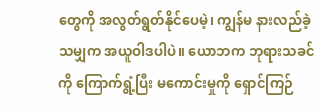တွေကို အလွတ်ရွတ်နိုင်ပေမဲ့၊ ကျွန်မ နားလည်ခဲ့သမျှက အယူဝါဒပါပဲ။ ယောဘက ဘုရားသခင်ကို ကြောက်ရွံ့ပြီး မကောင်းမှုကို ရှောင်ကြဉ်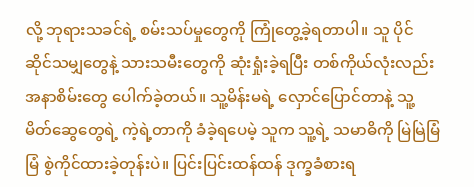လို့ ဘုရားသခင်ရဲ့ စမ်းသပ်မှုတွေကို ကြုံတွေ့ခဲ့ရတာပါ။ သူ ပိုင်ဆိုင်သမျှတွေနဲ့ သားသမီးတွေကို ဆုံးရှုံးခဲ့ရပြီး တစ်ကိုယ်လုံးလည်း အနာစိမ်းတွေ ပေါက်ခဲ့တယ်။ သူ့မိန်းမရဲ့ လှောင်ပြောင်တာနဲ့ သူ့မိတ်ဆွေတွေရဲ့ ကဲ့ရဲ့တာကို ခံခဲ့ရပေမဲ့ သူက သူ့ရဲ့ သမာဓိကို မြဲမြဲမြံမြံ စွဲကိုင်ထားခဲ့တုန်းပဲ။ ပြင်းပြင်းထန်ထန် ဒုက္ခခံစားရ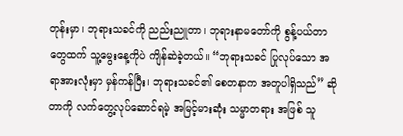တုန်းမှာ၊ ဘုရားသခင်ကို ညည်းညူတာ၊ ဘုရားနာမတော်ကို စွန့်ပယ်တာတွေထက် သူ့မွေးနေ့ကိုပဲ ကျိန်ဆဲခဲ့တယ်။ “ဘုရားသခင် ပြုလုပ်သော အရာအားလုံးမှာ မှန်ကန်ပြီး၊ ဘုရားသခင်၏ စေတနာက အတူပါရှိသည်” ဆိုတာကို လက်တွေ့လုပ်ဆောင်ရမဲ့ အမြင့်မားဆုံး သမ္မာတရား အဖြစ် သူ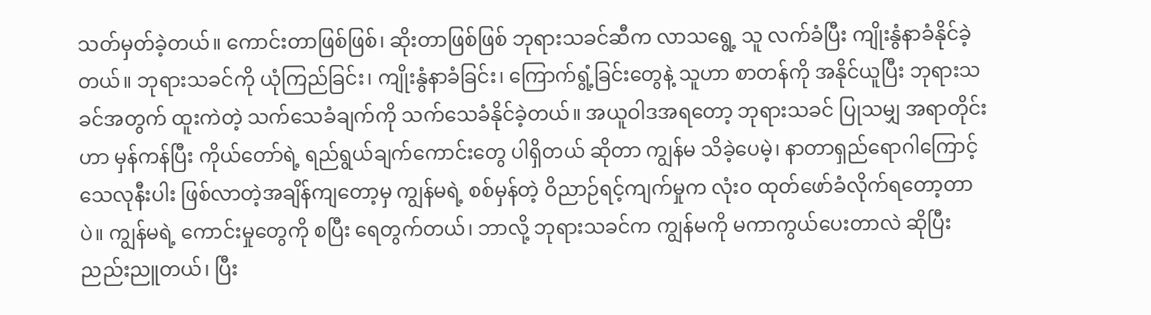သတ်မှတ်ခဲ့တယ်။ ကောင်းတာဖြစ်ဖြစ်၊ ဆိုးတာဖြစ်ဖြစ် ဘုရားသခင်ဆီက လာသရွေ့ သူ လက်ခံပြီး ကျိုးနွံနာခံနိုင်ခဲ့တယ်။ ဘုရားသခင်ကို ယုံကြည်ခြင်း၊ ကျိုးနွံနာခံခြင်း၊ ကြောက်ရွံ့ခြင်းတွေနဲ့ သူဟာ စာတန်ကို အနိုင်ယူပြီး ဘုရားသခင်အတွက် ထူးကဲတဲ့ သက်သေခံချက်ကို သက်သေခံနိုင်ခဲ့တယ်။ အယူဝါဒအရတော့ ဘုရားသခင် ပြုသမျှ အရာတိုင်းဟာ မှန်ကန်ပြီး ကိုယ်တော်ရဲ့ ရည်ရွယ်ချက်ကောင်းတွေ ပါရှိတယ် ဆိုတာ ကျွန်မ သိခဲ့ပေမဲ့၊ နာတာရှည်ရောဂါကြောင့် သေလုနီးပါး ဖြစ်လာတဲ့အချိန်ကျတော့မှ ကျွန်မရဲ့ စစ်မှန်တဲ့ ဝိညာဉ်ရင့်ကျက်မှုက လုံးဝ ထုတ်ဖော်ခံလိုက်ရတော့တာပဲ။ ကျွန်မရဲ့ ကောင်းမှုတွေကို စပြီး ရေတွက်တယ်၊ ဘာလို့ ဘုရားသခင်က ကျွန်မကို မကာကွယ်ပေးတာလဲ ဆိုပြီး ညည်းညူတယ်၊ ပြီး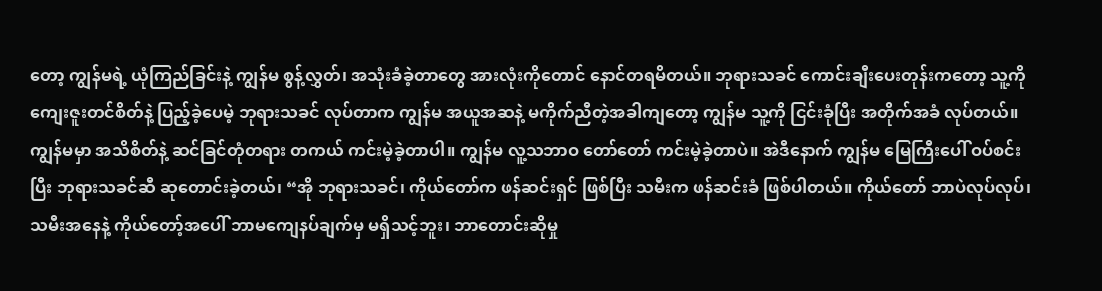တော့ ကျွန်မရဲ့ ယုံကြည်ခြင်းနဲ့ ကျွန်မ စွန့်လွှတ်၊ အသုံးခံခဲ့တာတွေ အားလုံးကိုတောင် နောင်တရမိတယ်။ ဘုရားသခင် ကောင်းချီးပေးတုန်းကတော့ သူ့ကို ကျေးဇူးတင်စိတ်နဲ့ ပြည့်ခဲ့ပေမဲ့ ဘုရားသခင် လုပ်တာက ကျွန်မ အယူအဆနဲ့ မကိုက်ညီတဲ့အခါကျတော့ ကျွန်မ သူ့ကို ငြင်းခုံပြီး အတိုက်အခံ လုပ်တယ်။ ကျွန်မမှာ အသိစိတ်နဲ့ ဆင်ခြင်တုံတရား တကယ် ကင်းမဲ့ခဲ့တာပါ။ ကျွန်မ လူ့သဘာဝ တော်တော် ကင်းမဲ့ခဲ့တာပဲ။ အဲဒီနောက် ကျွန်မ မြေကြီးပေါ် ဝပ်စင်းပြီး ဘုရားသခင်ဆီ ဆုတောင်းခဲ့တယ်၊ “အို ဘုရားသခင်၊ ကိုယ်တော်က ဖန်ဆင်းရှင် ဖြစ်ပြီး သမီးက ဖန်ဆင်းခံ ဖြစ်ပါတယ်။ ကိုယ်တော် ဘာပဲလုပ်လုပ်၊ သမီးအနေနဲ့ ကိုယ်တော့်အပေါ် ဘာမကျေနပ်ချက်မှ မရှိသင့်ဘူး၊ ဘာတောင်းဆိုမှု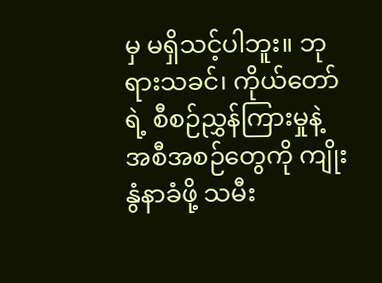မှ မရှိသင့်ပါဘူး။ ဘုရားသခင်၊ ကိုယ်တော်ရဲ့ စီစဉ်ညွှန်ကြားမှုနဲ့ အစီအစဉ်တွေကို ကျိုးနွံနာခံဖို့ သမီး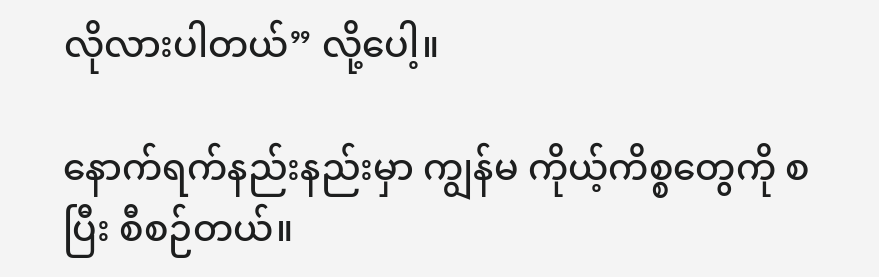လိုလားပါတယ်” လို့ပေါ့။

နောက်ရက်နည်းနည်းမှာ ကျွန်မ ကိုယ့်ကိစ္စတွေကို စပြီး စီစဉ်တယ်။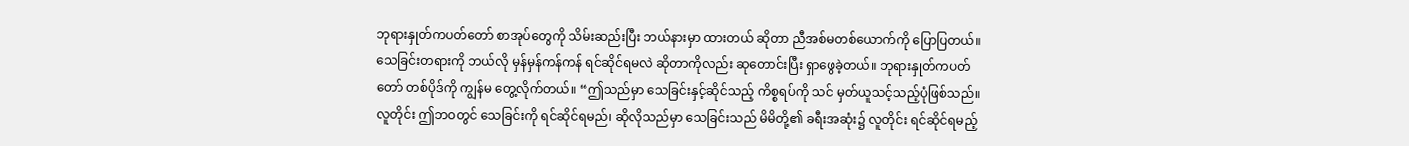ဘုရားနှုတ်ကပတ်တော် စာအုပ်တွေကို သိမ်းဆည်းပြီး ဘယ်နားမှာ ထားတယ် ဆိုတာ ညီအစ်မတစ်ယောက်ကို ပြောပြတယ်။ သေခြင်းတရားကို ဘယ်လို မှန်မှန်ကန်ကန် ရင်ဆိုင်ရမလဲ ဆိုတာကိုလည်း ဆုတောင်းပြီး ရှာဖွေခဲ့တယ်။ ဘုရားနှုတ်ကပတ်တော် တစ်ပိုဒ်ကို ကျွန်မ တွေ့လိုက်တယ်။ “ဤသည်မှာ သေခြင်းနှင့်ဆိုင်သည့် ကိစ္စရပ်ကို သင် မှတ်ယူသင့်သည့်ပုံဖြစ်သည်။ လူတိုင်း ဤဘဝတွင် သေခြင်းကို ရင်ဆိုင်ရမည်၊ ဆိုလိုသည်မှာ သေခြင်းသည် မိမိတို့၏ ခရီးအဆုံး၌ လူတိုင်း ရင်ဆိုင်ရမည့်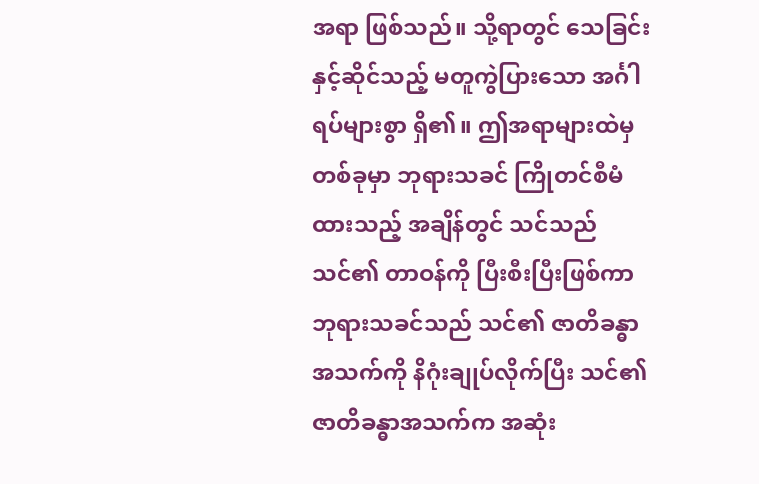အရာ ဖြစ်သည်။ သို့ရာတွင် သေခြင်းနှင့်ဆိုင်သည့် မတူကွဲပြားသော အင်္ဂါရပ်များစွာ ရှိ၏။ ဤအရာများထဲမှ တစ်ခုမှာ ဘုရားသခင် ကြိုတင်စီမံထားသည့် အချိန်တွင် သင်သည် သင်၏ တာဝန်ကို ပြီးစီးပြီးဖြစ်ကာ ဘုရားသခင်သည် သင်၏ ဇာတိခန္ဓာ အသက်ကို နိဂုံးချုပ်လိုက်ပြီး သင်၏ ဇာတိခန္ဓာအသက်က အဆုံး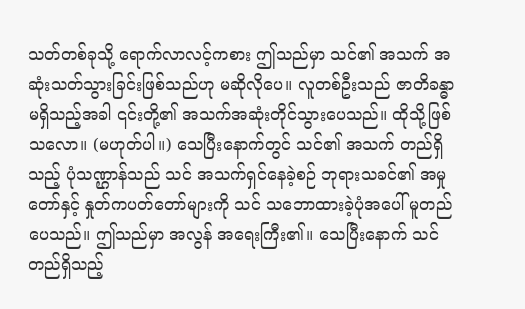သတ်တစ်ခုသို့ ရောက်လာလင့်ကစား ဤသည်မှာ သင်၏ အသက် အဆုံးသတ်သွားခြင်းဖြစ်သည်ဟု မဆိုလိုပေ။ လူတစ်ဦးသည် ဇာတိခန္ဓာမရှိသည့်အခါ ၎င်းတို့၏ အသက်အဆုံးတိုင်သွားပေသည်။ ထိုသို့ဖြစ်သလော။ (မဟုတ်ပါ။) သေပြီးနောက်တွင် သင်၏ အသက် တည်ရှိသည့် ပုံသဏ္ဌာန်သည် သင် အသက်ရှင်နေခဲ့စဉ် ဘုရားသခင်၏ အမှုတော်နှင့် နှုတ်ကပတ်တော်များကို သင် သဘောထားခဲ့ပုံအပေါ် မူတည်ပေသည်။ ဤသည်မှာ အလွန် အရေးကြီး၏။ သေပြီးနောက် သင် တည်ရှိသည့်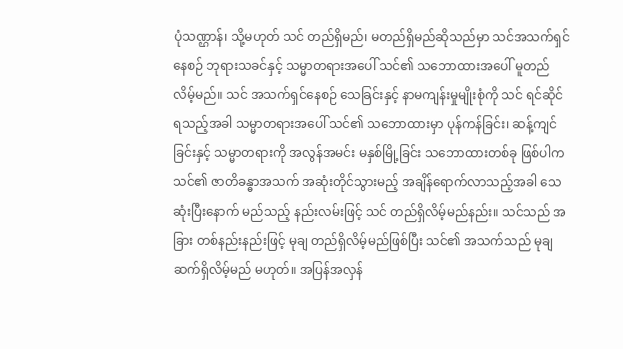ပုံသဏ္ဌာန်၊ သို့မဟုတ် သင် တည်ရှိမည်၊ မတည်ရှိမည်ဆိုသည်မှာ သင်အသက်ရှင်နေစဉ် ဘုရားသခင်နှင့် သမ္မာတရားအပေါ် သင်၏ သဘောထားအပေါ် မူတည်လိမ့်မည်။ သင် အသက်ရှင်နေစဉ် သေခြင်းနှင့် နာမကျန်းမှုမျိုးစုံကို သင် ရင်ဆိုင်ရသည့်အခါ သမ္မာတရားအပေါ် သင်၏ သဘောထားမှာ ပုန်ကန်ခြင်း၊ ဆန့်ကျင်ခြင်းနှင့် သမ္မာတရားကို အလွန်အမင်း မနှစ်မြို့ခြင်း သဘောထားတစ်ခု ဖြစ်ပါက သင်၏ ဇာတိခန္ဓာအသက် အဆုံးတိုင်သွားမည့် အချိန်ရောက်လာသည့်အခါ သေဆုံးပြီးနောက် မည်သည့် နည်းလမ်းဖြင့် သင် တည်ရှိလိမ့်မည်နည်း။ သင်သည် အခြား တစ်နည်းနည်းဖြင့် မုချ တည်ရှိလိမ့်မည်ဖြစ်ပြီး သင်၏ အသက်သည် မုချ ဆက်ရှိလိမ့်မည် မဟုတ်။ အပြန်အလှန်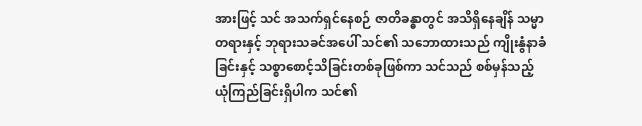အားဖြင့် သင် အသက်ရှင်နေစဉ် ဇာတိခန္ဓာတွင် အသိရှိနေချိန် သမ္မာတရားနှင့် ဘုရားသခင်အပေါ် သင်၏ သဘောထားသည် ကျိုးနွံနာခံခြင်းနှင့် သစ္စာစောင့်သိခြင်းတစ်ခုဖြစ်ကာ သင်သည် စစ်မှန်သည့် ယုံကြည်ခြင်းရှိပါက သင်၏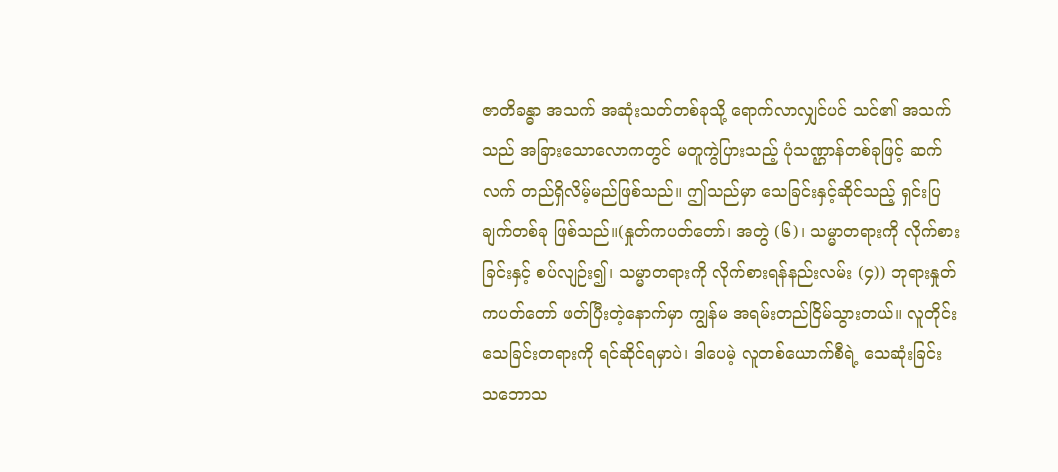ဇာတိခန္ဓာ အသက် အဆုံးသတ်တစ်ခုသို့ ရောက်လာလျှင်ပင် သင်၏ အသက်သည် အခြားသောလောကတွင် မတူကွဲပြားသည့် ပုံသဏ္ဌာန်တစ်ခုဖြင့် ဆက်လက် တည်ရှိလိမ့်မည်ဖြစ်သည်။ ဤသည်မှာ သေခြင်းနှင့်ဆိုင်သည့် ရှင်းပြချက်တစ်ခု ဖြစ်သည်။(နှုတ်ကပတ်တော်၊ အတွဲ (၆)၊ သမ္မာတရားကို လိုက်စားခြင်းနှင့် စပ်လျဉ်း၍၊ သမ္မာတရားကို လိုက်စားရန်နည်းလမ်း (၄)) ဘုရားနှုတ်ကပတ်တော် ဖတ်ပြီးတဲ့နောက်မှာ ကျွန်မ အရမ်းတည်ငြိမ်သွားတယ်။ လူတိုင်း သေခြင်းတရားကို ရင်ဆိုင်ရမှာပဲ၊ ဒါပေမဲ့ လူတစ်ယောက်စီရဲ့ သေဆုံးခြင်း သဘောသ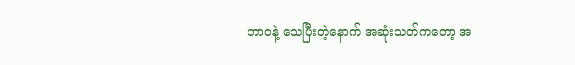ဘာဝနဲ့ သေပြီးတဲ့နောက် အဆုံးသတ်ကတော့ အ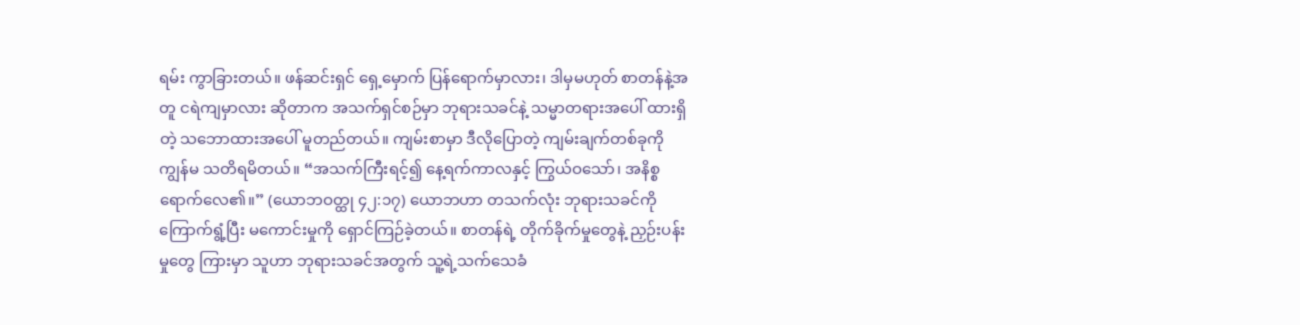ရမ်း ကွာခြားတယ်။ ဖန်ဆင်းရှင် ရှေ့မှောက် ပြန်ရောက်မှာလား၊ ဒါမှမဟုတ် စာတန်နဲ့အတူ ငရဲကျမှာလား ဆိုတာက အသက်ရှင်စဉ်မှာ ဘုရားသခင်နဲ့ သမ္မာတရားအပေါ် ထားရှိတဲ့ သဘောထားအပေါ် မူတည်တယ်။ ကျမ်းစာမှာ ဒီလိုပြောတဲ့ ကျမ်းချက်တစ်ခုကို ကျွန်မ သတိရမိတယ်။ “အသက်ကြီးရင့်၍ နေ့ရက်ကာလနှင့် ကြွယ်ဝသော်၊ အနိစ္စ ရောက်လေ၏။” (ယောဘဝတ္ထု ၄၂:၁၇) ယောဘဟာ တသက်လုံး ဘုရားသခင်ကို ကြောက်ရွံ့ပြီး မကောင်းမှုကို ရှောင်ကြဉ်ခဲ့တယ်။ စာတန်ရဲ့ တိုက်ခိုက်မှုတွေနဲ့ ညှဉ်းပန်းမှုတွေ ကြားမှာ သူဟာ ဘုရားသခင်အတွက် သူ့ရဲ့သက်သေခံ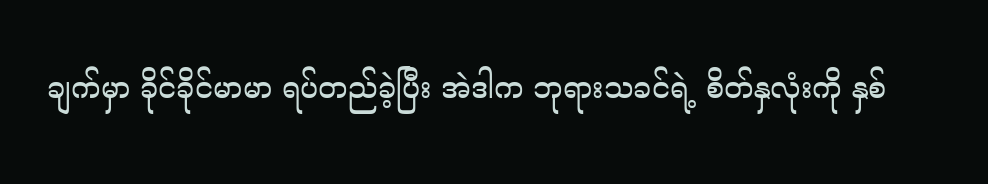ချက်မှာ ခိုင်ခိုင်မာမာ ရပ်တည်ခဲ့ပြီး အဲဒါက ဘုရားသခင်ရဲ့ စိတ်နှလုံးကို နှစ်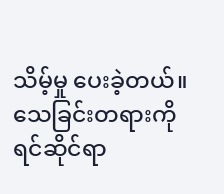သိမ့်မှု ပေးခဲ့တယ်။ သေခြင်းတရားကို ရင်ဆိုင်ရာ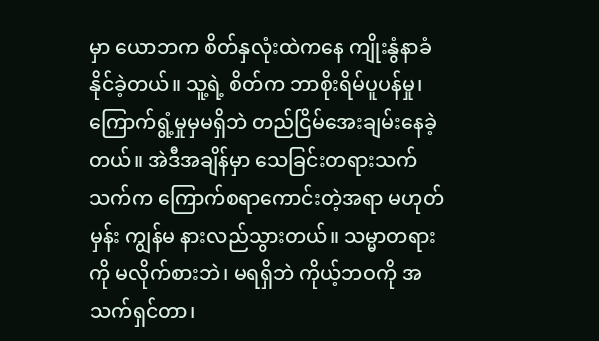မှာ ယောဘက စိတ်နှလုံးထဲကနေ ကျိုးနွံနာခံနိုင်ခဲ့တယ်။ သူ့ရဲ့ စိတ်က ဘာစိုးရိမ်ပူပန်မှု၊ ကြောက်ရွံ့မှုမှမရှိဘဲ တည်ငြိမ်အေးချမ်းနေခဲ့တယ်။ အဲဒီအချိန်မှာ သေခြင်းတရားသက်သက်က ကြောက်စရာကောင်းတဲ့အရာ မဟုတ်မှန်း ကျွန်မ နားလည်သွားတယ်။ သမ္မာတရားကို မလိုက်စားဘဲ၊ မရရှိဘဲ ကိုယ့်ဘဝကို အသက်ရှင်တာ၊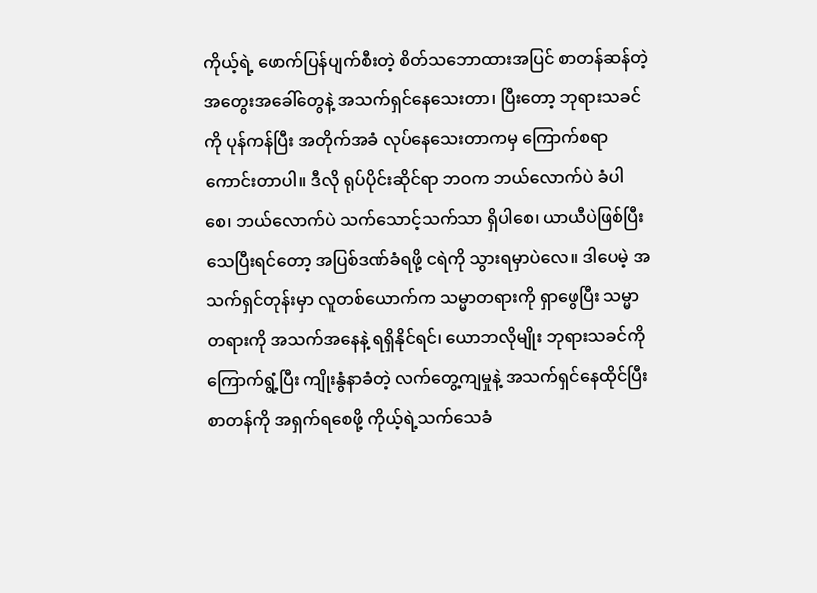ကိုယ့်ရဲ့ ဖောက်ပြန်ပျက်စီးတဲ့ စိတ်သဘောထားအပြင် စာတန်ဆန်တဲ့ အတွေးအခေါ်တွေနဲ့ အသက်ရှင်နေသေးတာ၊ ပြီးတော့ ဘုရားသခင်ကို ပုန်ကန်ပြီး အတိုက်အခံ လုပ်နေသေးတာကမှ ကြောက်စရာကောင်းတာပါ။ ဒီလို ရုပ်ပိုင်းဆိုင်ရာ ဘဝက ဘယ်လောက်ပဲ ခံပါစေ၊ ဘယ်လောက်ပဲ သက်သောင့်သက်သာ ရှိပါစေ၊ ယာယီပဲဖြစ်ပြီး သေပြီးရင်တော့ အပြစ်ဒဏ်ခံရဖို့ ငရဲကို သွားရမှာပဲလေ။ ဒါပေမဲ့ အသက်ရှင်တုန်းမှာ လူတစ်ယောက်က သမ္မာတရားကို ရှာဖွေပြီး သမ္မာတရားကို အသက်အနေနဲ့ ရရှိနိုင်ရင်၊ ယောဘလိုမျိုး ဘုရားသခင်ကို ကြောက်ရွံ့ပြီး ကျိုးနွံနာခံတဲ့ လက်တွေ့ကျမှုနဲ့ အသက်ရှင်နေထိုင်ပြီး စာတန်ကို အရှက်ရစေဖို့ ကိုယ့်ရဲ့သက်သေခံ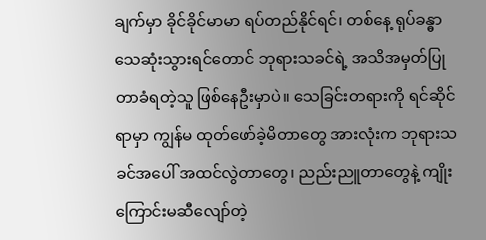ချက်မှာ ခိုင်ခိုင်မာမာ ရပ်တည်နိုင်ရင်၊ တစ်နေ့ ရုပ်ခန္ဓာ သေဆုံးသွားရင်တောင် ဘုရားသခင်ရဲ့ အသိအမှတ်ပြုတာခံရတဲ့သူ ဖြစ်နေဦးမှာပဲ။ သေခြင်းတရားကို ရင်ဆိုင်ရာမှာ ကျွန်မ ထုတ်ဖော်ခဲ့မိတာတွေ အားလုံးက ဘုရားသခင်အပေါ် အထင်လွဲတာတွေ၊ ညည်းညူတာတွေနဲ့ ကျိုးကြောင်းမဆီလျော်တဲ့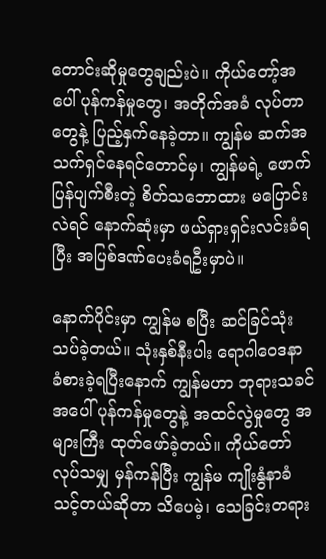တောင်းဆိုမှုတွေချည်းပဲ။ ကိုယ်တော့်အပေါ် ပုန်ကန်မှုတွေ၊ အတိုက်အခံ လုပ်တာတွေနဲ့ ပြည့်နှက်နေခဲ့တာ။ ကျွန်မ ဆက်အသက်ရှင်နေရင်တောင်မှ၊ ကျွန်မရဲ့ ဖောက်ပြန်ပျက်စီးတဲ့ စိတ်သဘောထား မပြောင်းလဲရင် နောက်ဆုံးမှာ ဖယ်ရှားရှင်းလင်းခံရပြီး အပြစ်ဒဏ်ပေးခံရဦးမှာပဲ။

နောက်ပိုင်းမှာ ကျွန်မ စပြီး ဆင်ခြင်သုံးသပ်ခဲ့တယ်။ သုံးနှစ်နီးပါး ရောဂါဝေဒနာ ခံစားခဲ့ရပြီးနောက် ကျွန်မဟာ ဘုရားသခင်အပေါ် ပုန်ကန်မှုတွေနဲ့ အထင်လွဲမှုတွေ အများကြီး ထုတ်ဖော်ခဲ့တယ်။ ကိုယ်တော် လုပ်သမျှ မှန်ကန်ပြီး ကျွန်မ ကျိုးနွံနာခံသင့်တယ်ဆိုတာ သိပေမဲ့၊ သေခြင်းတရား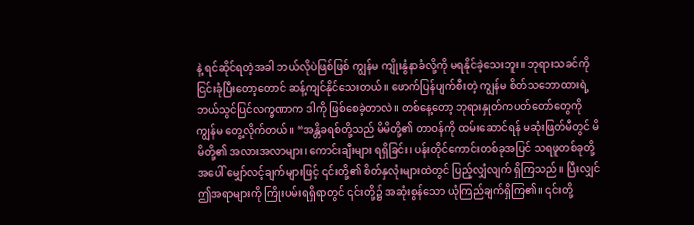နဲ့ ရင်ဆိုင်ရတဲ့အခါ ဘယ်လိုပဲဖြစ်ဖြစ် ကျွန်မ ကျိုးနွံနာခံလို့ကို မရနိုင်ခဲ့သေးဘူး။ ဘုရားသခင်ကို ငြင်းခုံပြီးတော့တောင် ဆန့်ကျင်နိုင်သေးတယ်။ ဖောက်ပြန်ပျက်စီးတဲ့ ကျွန်မ စိတ်သဘောထားရဲ့ ဘယ်သွင်ပြင်လက္ခဏာက ဒါကို ဖြစ်စေခဲ့တာလဲ။ တစ်နေ့တော့ ဘုရားနှုတ်ကပတ်တော်တွေကို ကျွန်မ တွေ့လိုက်တယ်။ “အန္တိခရစ်တို့သည် မိမိတို့၏ တာဝန်ကို ထမ်းဆောင်ရန် မဆုံးဖြတ်မီတွင် မိမိတို့၏ အလားအလာများ၊ ကောင်းချီးများ ရရှိခြင်း၊ ပန်းတိုင်ကောင်းတစ်ခုအပြင် သရဖူတစ်ခုတို့အပေါ် မျှော်လင့်ချက်များဖြင့် ၎င်းတို့၏ စိတ်နှလုံးများထဲတွင် ပြည့်လျှံလျက် ရှိကြသည်။ ပြီးလျှင် ဤအရာများကို ကြိုးပမ်းရရှိရာတွင် ၎င်းတို့၌ အဆုံးစွန်သော ယုံကြည်ချက်ရှိကြ၏။ ၎င်းတို့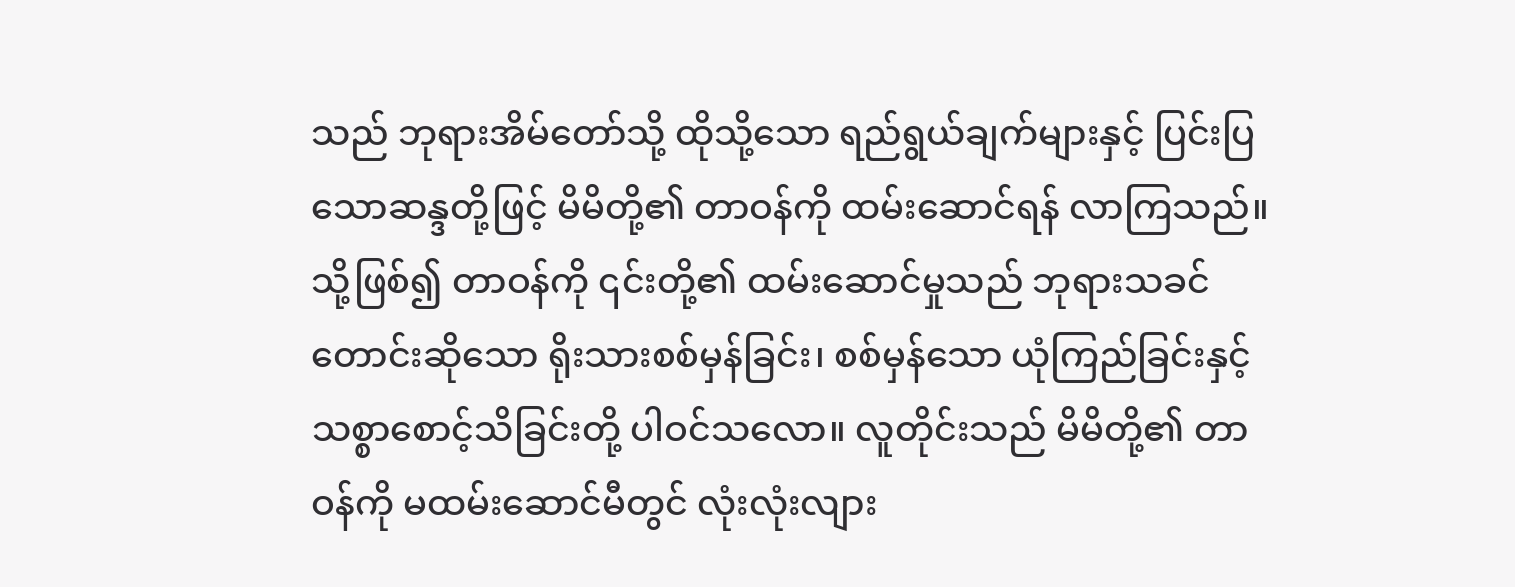သည် ဘုရားအိမ်တော်သို့ ထိုသို့သော ရည်ရွယ်ချက်များနှင့် ပြင်းပြသောဆန္ဒတို့ဖြင့် မိမိတို့၏ တာဝန်ကို ထမ်းဆောင်ရန် လာကြသည်။ သို့ဖြစ်၍ တာဝန်ကို ၎င်းတို့၏ ထမ်းဆောင်မှုသည် ဘုရားသခင် တောင်းဆိုသော ရိုးသားစစ်မှန်ခြင်း၊ စစ်မှန်သော ယုံကြည်ခြင်းနှင့် သစ္စာစောင့်သိခြင်းတို့ ပါဝင်သလော။ လူတိုင်းသည် မိမိတို့၏ တာဝန်ကို မထမ်းဆောင်မီတွင် လုံးလုံးလျား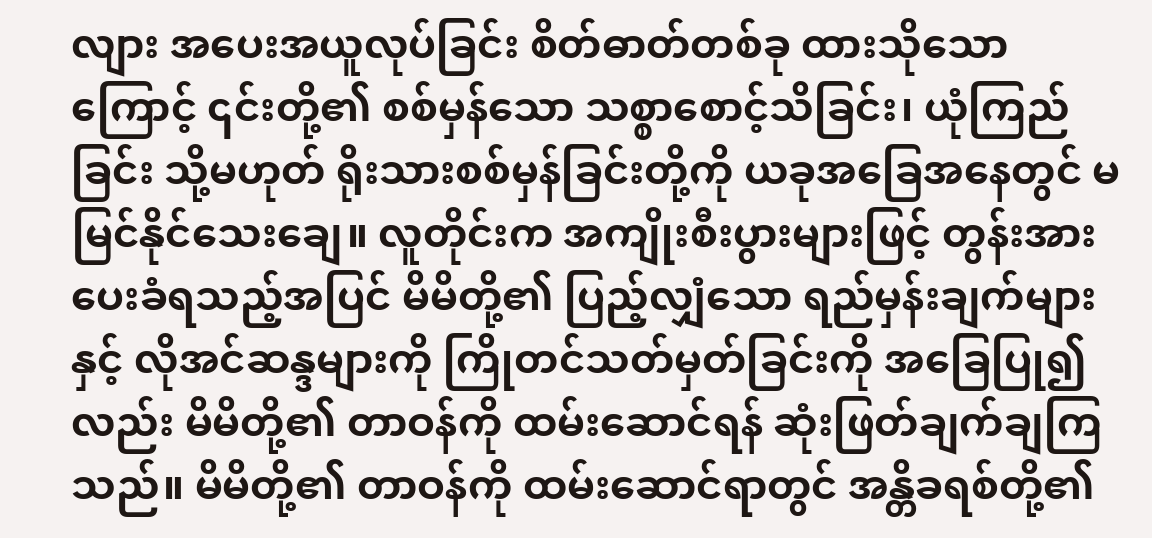လျား အပေးအယူလုပ်ခြင်း စိတ်ဓာတ်တစ်ခု ထားသိုသောကြောင့် ၎င်းတို့၏ စစ်မှန်သော သစ္စာစောင့်သိခြင်း၊ ယုံကြည်ခြင်း သို့မဟုတ် ရိုးသားစစ်မှန်ခြင်းတို့ကို ယခုအခြေအနေတွင် မမြင်နိုင်သေးချေ။ လူတိုင်းက အကျိုးစီးပွားများဖြင့် တွန်းအားပေးခံရသည့်အပြင် မိမိတို့၏ ပြည့်လျှံသော ရည်မှန်းချက်များနှင့် လိုအင်ဆန္ဒများကို ကြိုတင်သတ်မှတ်ခြင်းကို အခြေပြု၍လည်း မိမိတို့၏ တာဝန်ကို ထမ်းဆောင်ရန် ဆုံးဖြတ်ချက်ချကြသည်။ မိမိတို့၏ တာဝန်ကို ထမ်းဆောင်ရာတွင် အန္တိခရစ်တို့၏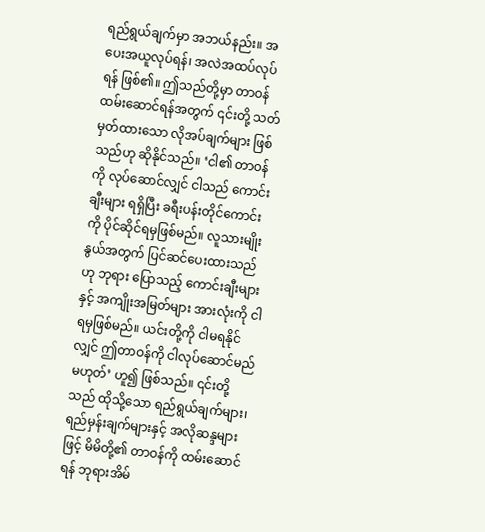ရည်ရွယ်ချက်မှာ အဘယ်နည်း။ အပေးအယူလုပ်ရန်၊ အလဲအထပ်လုပ်ရန် ဖြစ်၏။ ဤသည်တို့မှာ တာဝန်ထမ်းဆောင်ရန်အတွက် ၎င်းတို့ သတ်မှတ်ထားသော လိုအပ်ချက်များ ဖြစ်သည်ဟု ဆိုနိုင်သည်။ ‘ငါ၏ တာဝန်ကို လုပ်ဆောင်လျှင် ငါသည် ကောင်းချီးများ ရရှိပြီး ခရီးပန်းတိုင်ကောင်းကို ပိုင်ဆိုင်ရမှဖြစ်မည်။ လူသားမျိုးနွယ်အတွက် ပြင်ဆင်ပေးထားသည်ဟု ဘုရား ပြောသည့် ကောင်းချီးများနှင့် အကျိုးအမြတ်များ အားလုံးကို ငါရမှဖြစ်မည်။ ယင်းတို့ကို ငါမရနိုင်လျှင် ဤတာဝန်ကို ငါလုပ်ဆောင်မည် မဟုတ်’ ဟူ၍ ဖြစ်သည်။ ၎င်းတို့သည် ထိုသို့သော ရည်ရွယ်ချက်များ၊ ရည်မှန်းချက်များနှင့် အလိုဆန္ဒများဖြင့် မိမိတို့၏ တာဝန်ကို ထမ်းဆောင်ရန် ဘုရားအိမ်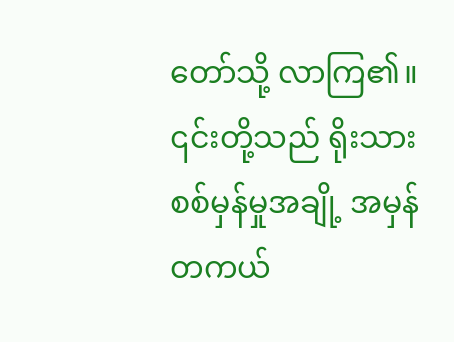တော်သို့ လာကြ၏။ ၎င်းတို့သည် ရိုးသားစစ်မှန်မှုအချို့ အမှန်တကယ်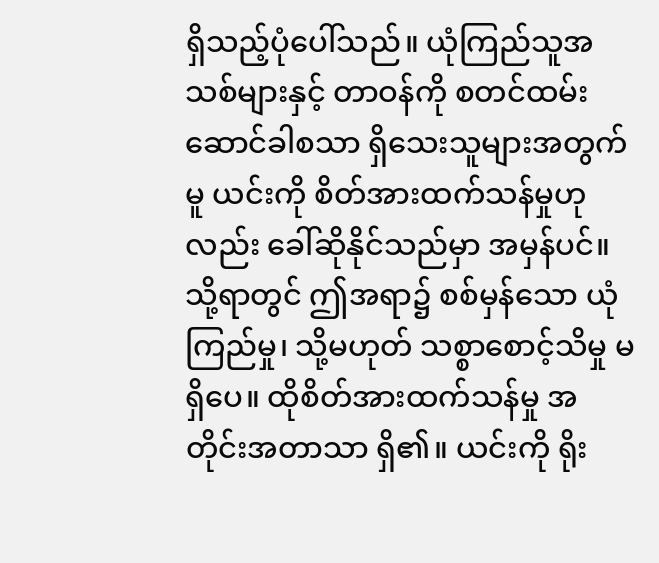ရှိသည့်ပုံပေါ်သည်။ ယုံကြည်သူအသစ်များနှင့် တာဝန်ကို စတင်ထမ်းဆောင်ခါစသာ ရှိသေးသူများအတွက်မူ ယင်းကို စိတ်အားထက်သန်မှုဟုလည်း ခေါ်ဆိုနိုင်သည်မှာ အမှန်ပင်။ သို့ရာတွင် ဤအရာ၌ စစ်မှန်သော ယုံကြည်မှု၊ သို့မဟုတ် သစ္စာစောင့်သိမှု မရှိပေ။ ထိုစိတ်အားထက်သန်မှု အတိုင်းအတာသာ ရှိ၏။ ယင်းကို ရိုး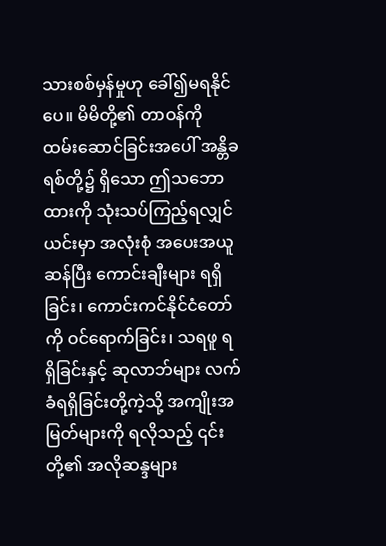သားစစ်မှန်မှုဟု ခေါ်၍မရနိုင်ပေ။ မိမိတို့၏ တာဝန်ကို ထမ်းဆောင်ခြင်းအပေါ် အန္တိခရစ်တို့၌ ရှိသော ဤသဘောထားကို သုံးသပ်ကြည့်ရလျှင် ယင်းမှာ အလုံးစုံ အပေးအယူဆန်ပြီး ကောင်းချီးများ ရရှိခြင်း၊ ကောင်းကင်နိုင်ငံတော်ကို ဝင်ရောက်ခြင်း၊ သရဖူ ရရှိခြင်းနှင့် ဆုလာဘ်များ လက်ခံရရှိခြင်းတို့ကဲ့သို့ အကျိုးအမြတ်များကို ရလိုသည့် ၎င်းတို့၏ အလိုဆန္ဒများ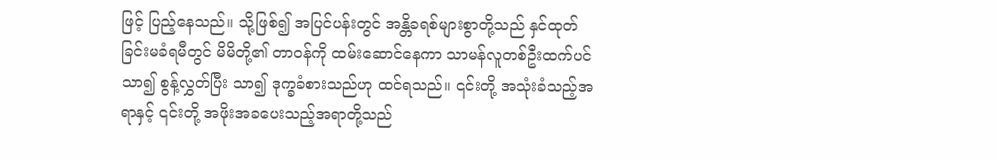ဖြင့် ပြည့်နေသည်။ သို့ဖြစ်၍ အပြင်ပန်းတွင် အန္တိခရစ်များစွာတို့သည် နှင်ထုတ်ခြင်းမခံရမီတွင် မိမိတို့၏ တာဝန်ကို ထမ်းဆောင်နေကာ သာမန်လူတစ်ဦးထက်ပင် သာ၍ စွန့်လွှတ်ပြီး သာ၍ ဒုက္ခခံစားသည်ဟု ထင်ရသည်။ ၎င်းတို့ အသုံးခံသည့်အရာနှင့် ၎င်းတို့ အဖိုးအခပေးသည့်အရာတို့သည်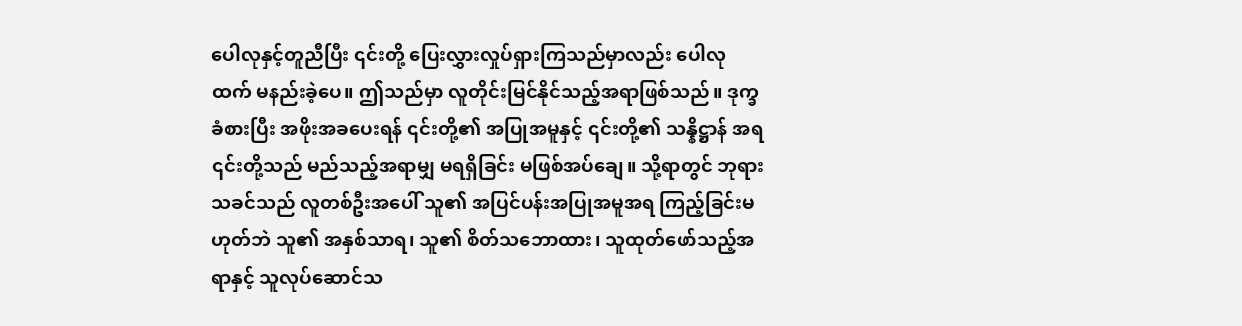ပေါလုနှင့်တူညီပြီး ၎င်းတို့ ပြေးလွှားလှုပ်ရှားကြသည်မှာလည်း ပေါလုထက် မနည်းခဲ့ပေ။ ဤသည်မှာ လူတိုင်းမြင်နိုင်သည့်အရာဖြစ်သည်။ ဒုက္ခခံစားပြီး အဖိုးအခပေးရန် ၎င်းတို့၏ အပြုအမူနှင့် ၎င်းတို့၏ သန္နိဋ္ဌာန် အရ ၎င်းတို့သည် မည်သည့်အရာမျှ မရရှိခြင်း မဖြစ်အပ်ချေ။ သို့ရာတွင် ဘုရားသခင်သည် လူတစ်ဦးအပေါ် သူ၏ အပြင်ပန်းအပြုအမူအရ ကြည့်ခြင်းမဟုတ်ဘဲ သူ၏ အနှစ်သာရ၊ သူ၏ စိတ်သဘောထား၊ သူထုတ်ဖော်သည့်အရာနှင့် သူလုပ်ဆောင်သ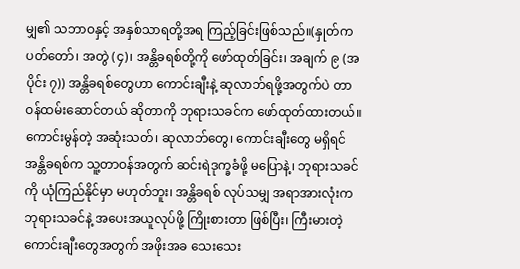မျှ၏ သဘာဝနှင့် အနှစ်သာရတို့အရ ကြည့်ခြင်းဖြစ်သည်။(နှုတ်ကပတ်တော်၊ အတွဲ (၄)၊ အန္တိခရစ်တို့ကို ဖော်ထုတ်ခြင်း၊ အချက် ၉ (အပိုင်း ၇)) အန္တိခရစ်တွေဟာ ကောင်းချီးနဲ့ ဆုလာဘ်ရဖို့အတွက်ပဲ တာဝန်ထမ်းဆောင်တယ် ဆိုတာကို ဘုရားသခင်က ဖော်ထုတ်ထားတယ်။ ကောင်းမွန်တဲ့ အဆုံးသတ်၊ ဆုလာဘ်တွေ၊ ကောင်းချီးတွေ မရှိရင် အန္တိခရစ်က သူ့တာဝန်အတွက် ဆင်းရဲဒုက္ခခံဖို့ မပြောနဲ့၊ ဘုရားသခင်ကို ယုံကြည်နိုင်မှာ မဟုတ်ဘူး၊ အန္တိခရစ် လုပ်သမျှ အရာအားလုံးက ဘုရားသခင်နဲ့ အပေးအယူလုပ်ဖို့ ကြိုးစားတာ ဖြစ်ပြီး၊ ကြီးမားတဲ့ ကောင်းချီးတွေအတွက် အဖိုးအခ သေးသေး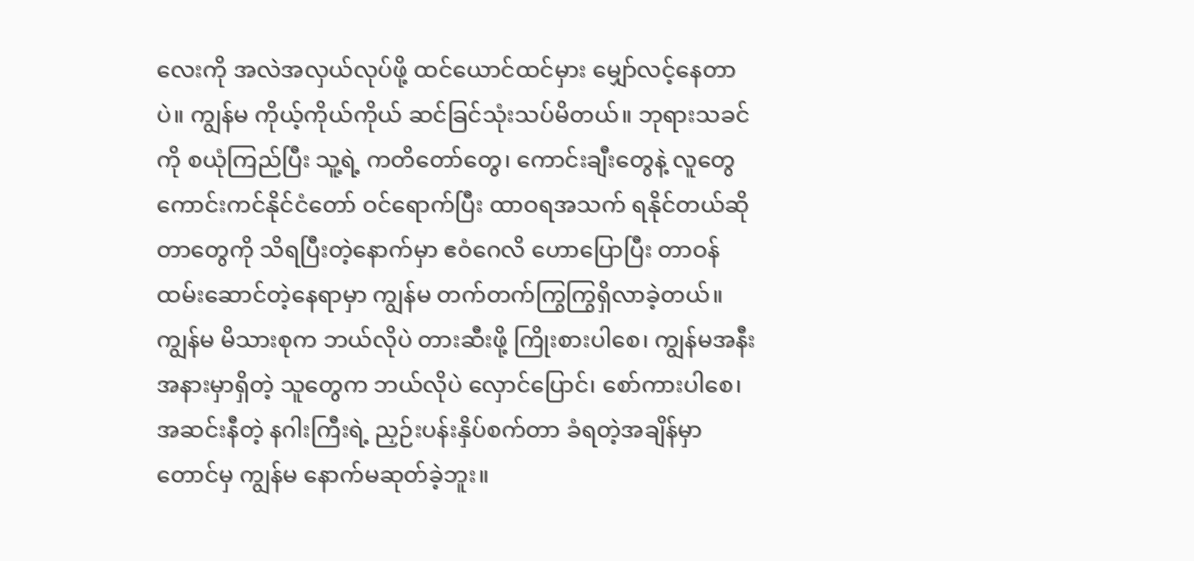လေးကို အလဲအလှယ်လုပ်ဖို့ ထင်ယောင်ထင်မှား မျှော်လင့်နေတာပဲ။ ကျွန်မ ကိုယ့်ကိုယ်ကိုယ် ဆင်ခြင်သုံးသပ်မိတယ်။ ဘုရားသခင်ကို စယုံကြည်ပြီး သူ့ရဲ့ ကတိတော်တွေ၊ ကောင်းချီးတွေနဲ့ လူတွေ ကောင်းကင်နိုင်ငံတော် ဝင်ရောက်ပြီး ထာဝရအသက် ရနိုင်တယ်ဆိုတာတွေကို သိရပြီးတဲ့နောက်မှာ ဧဝံဂေလိ ဟောပြောပြီး တာဝန်ထမ်းဆောင်တဲ့နေရာမှာ ကျွန်မ တက်တက်ကြွကြွရှိလာခဲ့တယ်။ ကျွန်မ မိသားစုက ဘယ်လိုပဲ တားဆီးဖို့ ကြိုးစားပါစေ၊ ကျွန်မအနီးအနားမှာရှိတဲ့ သူတွေက ဘယ်လိုပဲ လှောင်ပြောင်၊ စော်ကားပါစေ၊ အဆင်းနီတဲ့ နဂါးကြီးရဲ့ ညှဉ်းပန်းနှိပ်စက်တာ ခံရတဲ့အချိန်မှာတောင်မှ ကျွန်မ နောက်မဆုတ်ခဲ့ဘူး။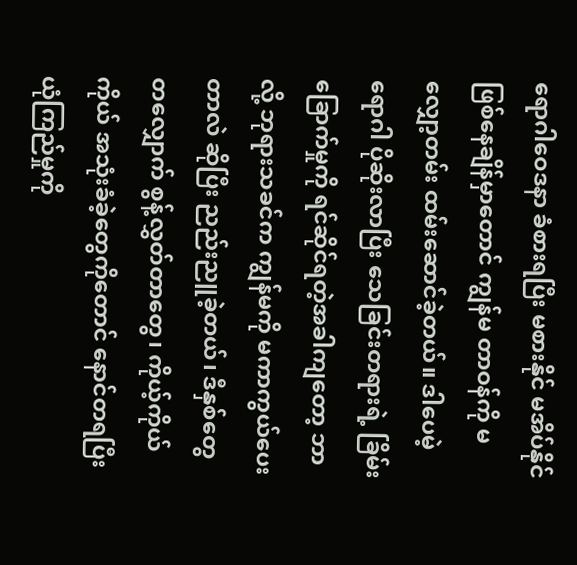ရောဂါဝေဒနာ ခံစားရပြီး မစားနိုင် မအိပ်နိုင် ဖြစ်နေချိန်မှာတောင် ကျွန်မ တာဝန်ကို မလျှော့တမ်း ထမ်းဆောင်ခဲ့တယ်။ ဒါပေမဲ့ ရောဂါ ပိုဆိုးလာပြီး သေခြင်းတရားရဲ့ ခြိမ်းခြောက်မှုကို ရင်ဆိုင်ရတဲ့အခါကျတော့ ဘာလို့ ဘုရားသခင်က ကျွန်မကို မကာကွယ်ပေးတာလဲ ဆိုပြီး ညည်းညူခဲ့တယ်၊ ဒီနှစ်တွေတလျှောက် စွန့်လွှတ်တာတွေ၊ ကိုယ့်ကိုယ်ကိုယ် အသုံးခံခဲ့တွေကိုတောင် နောင်တရပြီး ယုံကြည်မှုကို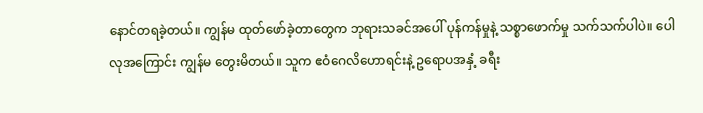နောင်တရခဲ့တယ်။ ကျွန်မ ထုတ်ဖော်ခဲ့တာတွေက ဘုရားသခင်အပေါ် ပုန်ကန်မှုနဲ့ သစ္စာဖောက်မှု သက်သက်ပါပဲ။ ပေါလုအကြောင်း ကျွန်မ တွေးမိတယ်။ သူက ဧဝံဂေလိဟောရင်းနဲ့ ဥရောပအနှံ့ ခရီး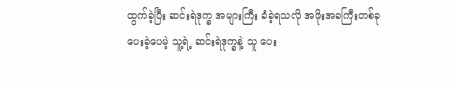ထွက်ခဲ့ပြီး ဆင်းရဲဒုက္ခ အများကြီး ခံခဲ့ရသလို အဖိုးအခကြီးတစ်ခု ပေးခဲ့ပေမဲ့ သူ့ရဲ့ ဆင်းရဲဒုက္ခနဲ့ သူ ပေး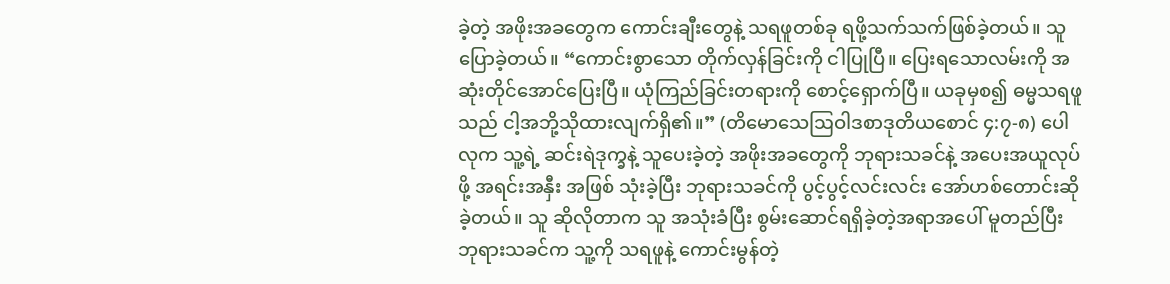ခဲ့တဲ့ အဖိုးအခတွေက ကောင်းချီးတွေနဲ့ သရဖူတစ်ခု ရဖို့သက်သက်ဖြစ်ခဲ့တယ်။ သူ ပြောခဲ့တယ်။ “ကောင်းစွာသော တိုက်လှန်ခြင်းကို ငါပြုပြီ။ ပြေးရသောလမ်းကို အဆုံးတိုင်အောင်ပြေးပြီ။ ယုံကြည်ခြင်းတရားကို စောင့်ရှောက်ပြီ။ ယခုမှစ၍ ဓမ္မသရဖူသည် ငါ့အဘို့သိုထားလျက်ရှိ၏။” (တိမောသေဩဝါဒစာဒုတိယစောင် ၄:၇-၈) ပေါလုက သူ့ရဲ့ ဆင်းရဲဒုက္ခနဲ့ သူပေးခဲ့တဲ့ အဖိုးအခတွေကို ဘုရားသခင်နဲ့ အပေးအယူလုပ်ဖို့ အရင်းအနှီး အဖြစ် သုံးခဲ့ပြီး ဘုရားသခင်ကို ပွင့်ပွင့်လင်းလင်း အော်ဟစ်တောင်းဆိုခဲ့တယ်။ သူ ဆိုလိုတာက သူ အသုံးခံပြီး စွမ်းဆောင်ရရှိခဲ့တဲ့အရာအပေါ် မူတည်ပြီး ဘုရားသခင်က သူ့ကို သရဖူနဲ့ ကောင်းမွန်တဲ့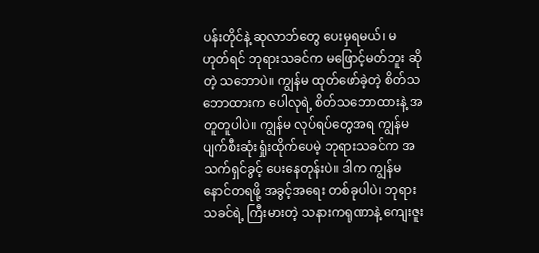ပန်းတိုင်နဲ့ ဆုလာဘ်တွေ ပေးမှရမယ်၊ မဟုတ်ရင် ဘုရားသခင်က မဖြောင့်မတ်ဘူး ဆိုတဲ့ သဘောပဲ။ ကျွန်မ ထုတ်ဖော်ခဲ့တဲ့ စိတ်သဘောထားက ပေါလုရဲ့ စိတ်သဘောထားနဲ့ အတူတူပါပဲ။ ကျွန်မ လုပ်ရပ်တွေအရ ကျွန်မ ပျက်စီးဆုံးရှုံးထိုက်ပေမဲ့ ဘုရားသခင်က အသက်ရှင်ခွင့် ပေးနေတုန်းပဲ။ ဒါက ကျွန်မ နောင်တရဖို့ အခွင့်အရေး တစ်ခုပါပဲ၊ ဘုရားသခင်ရဲ့ ကြီးမားတဲ့ သနားကရုဏာနဲ့ ကျေးဇူး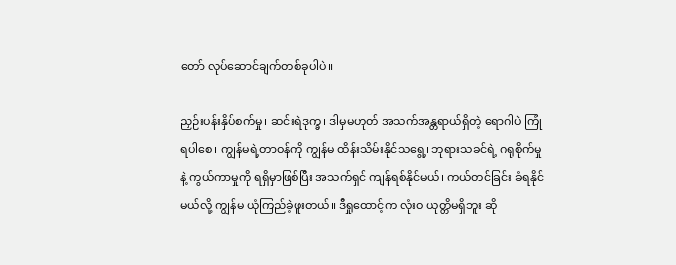တော် လုပ်ဆောင်ချက်တစ်ခုပါပဲ။

ညှဉ်းပန်းနှိပ်စက်မှု၊ ဆင်းရဲဒုက္ခ၊ ဒါမှမဟုတ် အသက်အန္တရာယ်ရှိတဲ့ ရောဂါပဲ ကြုံရပါစေ၊ ကျွန်မရဲ့တာဝန်ကို ကျွန်မ ထိန်းသိမ်းနိုင်သရွေ့၊ ဘုရားသခင်ရဲ့ ဂရုစိုက်မှုနဲ့ ကွယ်ကာမှုကို ရရှိမှာဖြစ်ပြီး အသက်ရှင် ကျန်ရစ်နိုင်မယ်၊ ကယ်တင်ခြင်း ခံရနိုင်မယ်လို့ ကျွန်မ ယုံကြည်ခဲ့ဖူးတယ်။ ဒီရှုထောင့်က လုံးဝ ယုတ္တိမရှိဘူး ဆို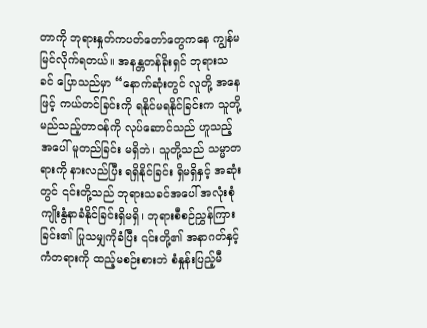တာကို ဘုရားနှုတ်ကပတ်တော်တွေကနေ ကျွန်မ မြင်လိုက်ရတယ်။ အနန္တတန်ခိုးရှင် ဘုရားသခင် ပြောသည်မှာ “နောက်ဆုံးတွင် လူတို့ အနေဖြင့် ကယ်တင်ခြင်းကို ရနိုင်မရနိုင်ခြင်းက သူတို့ မည်သည့်တာဝန်ကို လုပ်ဆောင်သည် ဟူသည့်အပေါ် မူတည်ခြင်း မရှိဘဲ၊ သူတို့သည် သမ္မာတရားကို နားလည်ပြီး ရရှိနိုင်ခြင်း ရှိမရှိနှင့် အဆုံးတွင် ၎င်းတို့သည် ဘုရားသခင်အပေါ် အလုံးစုံ ကျိုးနွံနာခံနိုင်ခြင်းရှိမရှိ၊ ဘုရားစီစဉ်ညွှန်ကြားခြင်း၏ ပြုသမျှကိုခံပြီး ၎င်းတို့၏ အနာဂတ်နှင့် ကံတရားကို ထည့်မစဉ်းစားဘဲ စံနှုန်းပြည့်မီ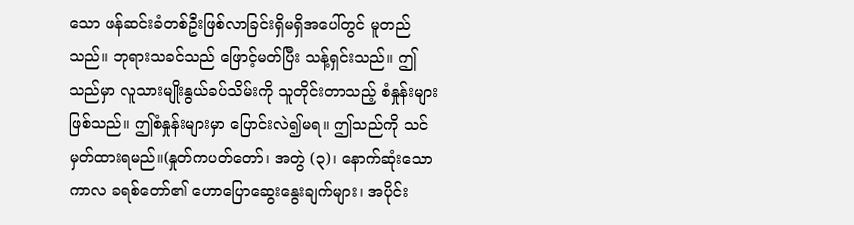သော ဖန်ဆင်းခံတစ်ဦးဖြစ်လာခြင်းရှိမရှိအပေါ်တွင် မူတည်သည်။ ဘုရားသခင်သည် ဖြောင့်မတ်ပြီး သန့်ရှင်းသည်။ ဤသည်မှာ လူသားမျိုးနွယ်ခပ်သိမ်းကို သူတိုင်းတာသည့် စံနှုန်းများ ဖြစ်သည်။ ဤစံနှုန်းများမှာ ပြောင်းလဲ၍မရ။ ဤသည်ကို သင်မှတ်ထားရမည်။(နှုတ်ကပတ်တော်၊ အတွဲ (၃)၊ နောက်ဆုံးသော ကာလ ခရစ်တော်၏ ဟောပြောဆွေးနွေးချက်များ၊ အပိုင်း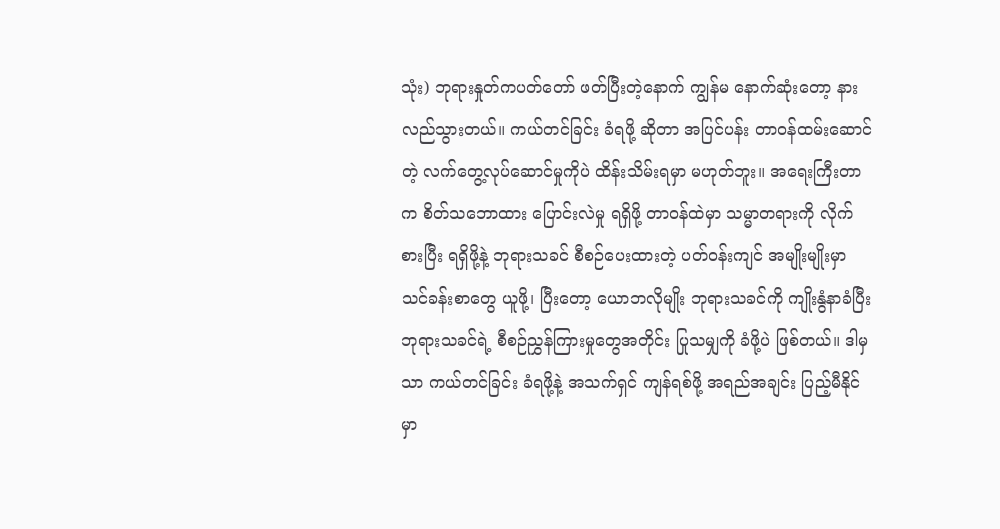သုံး) ဘုရားနှုတ်ကပတ်တော် ဖတ်ပြီးတဲ့နောက် ကျွန်မ နောက်ဆုံးတော့ နားလည်သွားတယ်။ ကယ်တင်ခြင်း ခံရဖို့ ဆိုတာ အပြင်ပန်း တာဝန်ထမ်းဆောင်တဲ့ လက်တွေ့လုပ်ဆောင်မှုကိုပဲ ထိန်းသိမ်းရမှာ မဟုတ်ဘူး။ အရေးကြီးတာက စိတ်သဘောထား ပြောင်းလဲမှု ရရှိဖို့ တာဝန်ထဲမှာ သမ္မာတရားကို လိုက်စားပြီး ရရှိဖို့နဲ့ ဘုရားသခင် စီစဉ်ပေးထားတဲ့ ပတ်ဝန်းကျင် အမျိုးမျိုးမှာ သင်ခန်းစာတွေ ယူဖို့၊ ပြီးတော့ ယောဘလိုမျိုး ဘုရားသခင်ကို ကျိုးနွံနာခံပြီး ဘုရားသခင်ရဲ့ စီစဉ်ညွှန်ကြားမှုတွေအတိုင်း ပြုသမျှကို ခံဖို့ပဲ ဖြစ်တယ်။ ဒါမှသာ ကယ်တင်ခြင်း ခံရဖို့နဲ့ အသက်ရှင် ကျန်ရစ်ဖို့ အရည်အချင်း ပြည့်မီနိုင်မှာ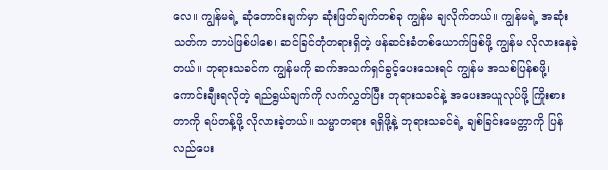လေ။ ကျွန်မရဲ့ ဆုံတောင်းချက်မှာ ဆုံးဖြတ်ချက်တစ်ခု ကျွန်မ ချလိုက်တယ်။ ကျွန်မရဲ့ အဆုံးသတ်က ဘာပဲဖြစ်ပါစေ၊ ဆင်ခြင်တုံတရားရှိတဲ့ ဖန်ဆင်းခံတစ်ယောက်ဖြစ်ဖို့ ကျွန်မ လိုလားနေခဲ့တယ်။ ဘုရားသခင်က ကျွန်မကို ဆက်အသက်ရှင်ခွင့်ပေးသေးရင် ကျွန်မ အသစ်ပြန်စဖို့၊ ကောင်းချီးရလိုတဲ့ ရည်ရွယ်ချက်ကို လက်လွှတ်ပြီး ဘုရားသခင်နဲ့ အပေးအယူလုပ်ဖို့ ကြိုးစားတာကို ရပ်တန့်ဖို့ လိုလားခဲ့တယ်။ သမ္မာတရား ရရှိဖို့နဲ့ ဘုရားသခင်ရဲ့ ချစ်ခြင်းမေတ္တာကို ပြန်လည်ပေး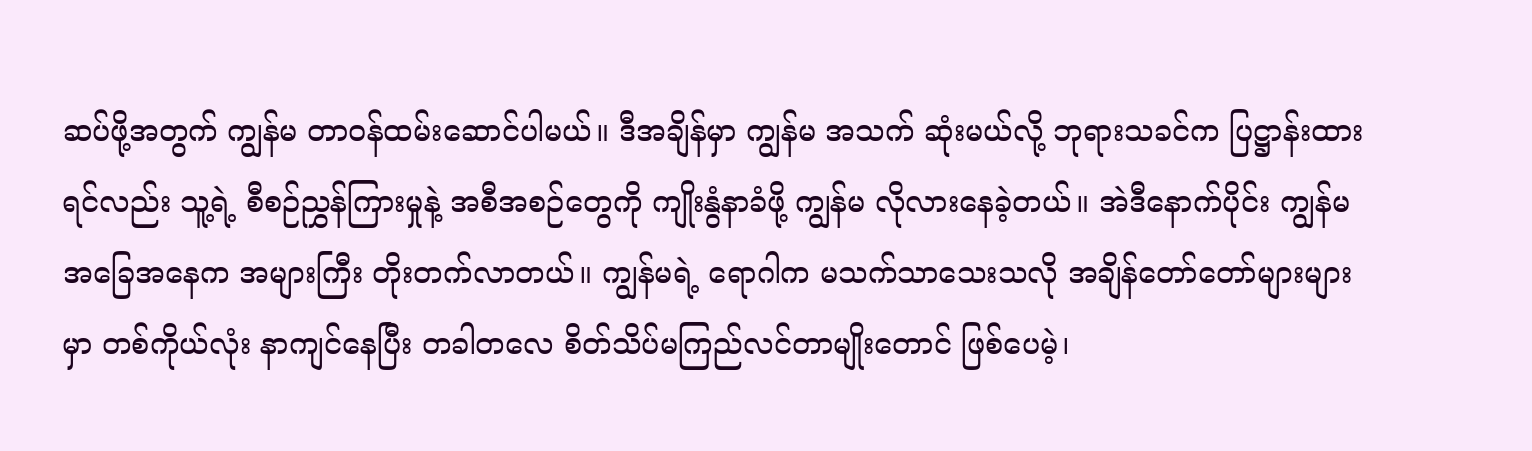ဆပ်ဖို့အတွက် ကျွန်မ တာဝန်ထမ်းဆောင်ပါမယ်။ ဒီအချိန်မှာ ကျွန်မ အသက် ဆုံးမယ်လို့ ဘုရားသခင်က ပြဋ္ဌာန်းထားရင်လည်း သူ့ရဲ့ စီစဉ်ညွှန်ကြားမှုနဲ့ အစီအစဉ်တွေကို ကျိုးနွံနာခံဖို့ ကျွန်မ လိုလားနေခဲ့တယ်။ အဲဒီနောက်ပိုင်း ကျွန်မ အခြေအနေက အများကြီး တိုးတက်လာတယ်။ ကျွန်မရဲ့ ရောဂါက မသက်သာသေးသလို အချိန်တော်တော်များများမှာ တစ်ကိုယ်လုံး နာကျင်နေပြီး တခါတလေ စိတ်သိပ်မကြည်လင်တာမျိုးတောင် ဖြစ်ပေမဲ့၊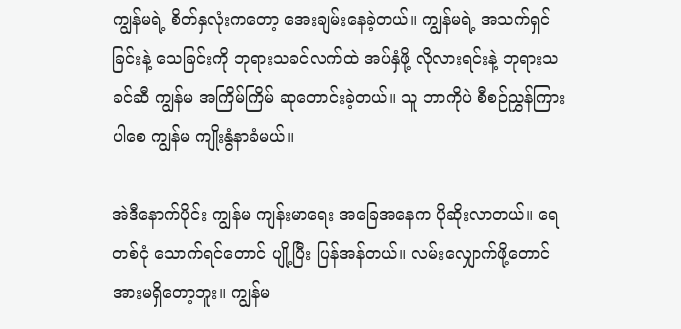ကျွန်မရဲ့ စိတ်နှလုံးကတော့ အေးချမ်းနေခဲ့တယ်။ ကျွန်မရဲ့ အသက်ရှင်ခြင်းနဲ့ သေခြင်းကို ဘုရားသခင်လက်ထဲ အပ်နှံဖို့ လိုလားရင်းနဲ့ ဘုရားသခင်ဆီ ကျွန်မ အကြိမ်ကြိမ် ဆုတောင်းခဲ့တယ်။ သူ ဘာကိုပဲ စီစဉ်ညွှန်ကြားပါစေ ကျွန်မ ကျိုးနွံနာခံမယ်။

အဲဒီနောက်ပိုင်း ကျွန်မ ကျန်းမာရေး အခြေအနေက ပိုဆိုးလာတယ်။ ရေတစ်ငုံ သောက်ရင်တောင် ပျို့ပြီး ပြန်အန်တယ်။ လမ်းလျှောက်ဖို့တောင် အားမရှိတော့ဘူး။ ကျွန်မ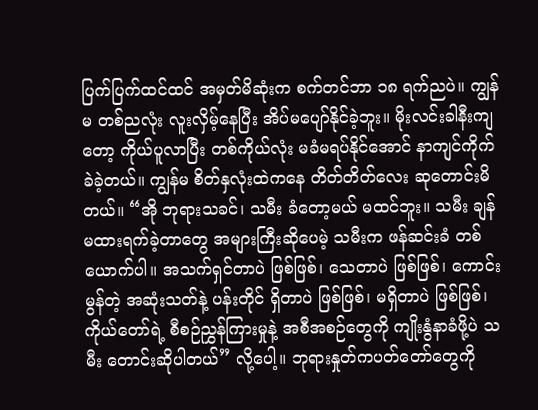ပြက်ပြက်ထင်ထင် အမှတ်မိဆုံးက စက်တင်ဘာ ၁၈ ရက်ညပဲ။ ကျွန်မ တစ်ညလုံး လူးလှိမ့်နေပြီး အိပ်မပျော်နိုင်ခဲ့ဘူး။ မိုးလင်းခါနီးကျတော့ ကိုယ်ပူလာပြီး တစ်ကိုယ်လုံး မခံမရပ်နိုင်အောင် နာကျင်ကိုက်ခဲခဲ့တယ်။ ကျွန်မ စိတ်နှလုံးထဲကနေ တိတ်တိတ်လေး ဆုတောင်းမိတယ်။ “အို ဘုရားသခင်၊ သမီး ခံတော့မယ် မထင်ဘူး။ သမီး ချန်မထားရက်ခဲ့တာတွေ အများကြီးဆိုပေမဲ့ သမီးက ဖန်ဆင်းခံ တစ်ယောက်ပါ။ အသက်ရှင်တာပဲ ဖြစ်ဖြစ်၊ သေတာပဲ ဖြစ်ဖြစ်၊ ကောင်းမွန်တဲ့ အဆုံးသတ်နဲ့ ပန်းတိုင် ရှိတာပဲ ဖြစ်ဖြစ်၊ မရှိတာပဲ ဖြစ်ဖြစ်၊ ကိုယ်တော်ရဲ့ စီစဉ်ညွှန်ကြားမှုနဲ့ အစီအစဉ်တွေကို ကျိုးနွံနာခံဖို့ပဲ သမီး တောင်းဆိုပါတယ်” လို့ပေါ့။ ဘုရားနှုတ်ကပတ်တော်တွေကို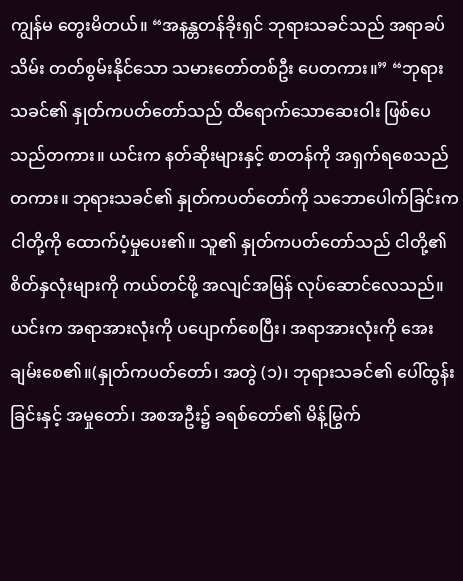ကျွန်မ တွေးမိတယ်။ “အနန္တတန်ခိုးရှင် ဘုရားသခင်သည် အရာခပ်သိမ်း တတ်စွမ်းနိုင်သော သမားတော်တစ်ဦး‌ ပေတကား။” “ဘုရားသခင်၏ နှုတ်ကပတ်တော်သည် ထိရောက်သောဆေးဝါး ဖြစ်ပေသည်တကား။ ယင်းက နတ်ဆိုးများနှင့် စာတန်ကို အရှက်ရစေသည်တကား။ ဘုရားသခင်၏ နှုတ်ကပတ်တော်ကို သဘောပေါက်ခြင်းက ငါတို့ကို ထောက်ပံ့မှုပေး၏။ သူ၏ နှုတ်ကပတ်တော်သည် ငါတို့၏ စိတ်နှလုံးများကို ကယ်တင်ဖို့ အလျင်အမြန် လုပ်ဆောင်လေသည်။ ယင်းက အရာအားလုံးကို ပပျောက်စေပြီး၊ အရာအားလုံးကို အေးချမ်းစေ၏။(နှုတ်ကပတ်တော်၊ အတွဲ (၁)၊ ဘုရားသခင်၏ ပေါ်ထွန်းခြင်းနှင့် အမှုတော်၊ အစအဦး၌ ခရစ်တော်၏ မိန့်မြွက်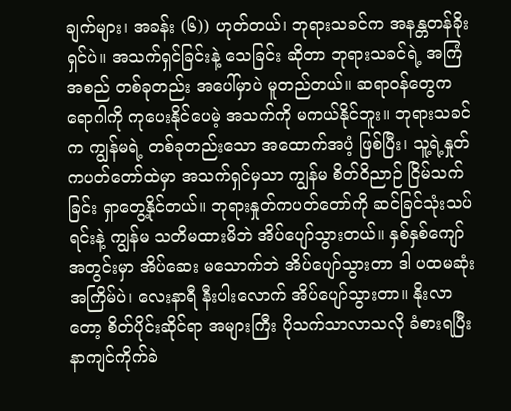ချက်များ၊ အခန်း (၆)) ဟုတ်တယ်၊ ဘုရားသခင်က အနန္တတန်ခိုးရှင်ပဲ။ အသက်ရှင်ခြင်းနဲ့ သေခြင်း ဆိုတာ ဘုရားသခင်ရဲ့ အကြံအစည် တစ်ခုတည်း အပေါ်မှာပဲ မူတည်တယ်။ ဆရာဝန်တွေက ရောဂါကို ကုပေးနိုင်ပေမဲ့ အသက်ကို မကယ်နိုင်ဘူး။ ဘုရားသခင်က ကျွန်မရဲ့ တစ်ခုတည်းသော အထောက်အပံ့ ဖြစ်ပြီး၊ သူ့ရဲ့နှုတ်ကပတ်တော်ထဲမှာ အသက်ရှင်မှသာ ကျွန်မ စိတ်ဝိညာဉ် ငြိမ်သက်ခြင်း ရှာတွေ့နိုင်တယ်။ ဘုရားနှုတ်ကပတ်တော်ကို ဆင်ခြင်သုံးသပ်ရင်းနဲ့ ကျွန်မ သတိမထားမိဘဲ အိပ်ပျော်သွားတယ်။ နှစ်နှစ်ကျော် အတွင်းမှာ အိပ်ဆေး မသောက်ဘဲ အိပ်ပျော်သွားတာ ဒါ ပထမဆုံး အကြိမ်ပဲ၊ လေးနာရီ နီးပါးလောက် အိပ်ပျော်သွားတာ။ နိုးလာတော့ စိတ်ပိုင်းဆိုင်ရာ အများကြီး ပိုသက်သာလာသလို ခံစားရပြီး နာကျင်ကိုက်ခဲ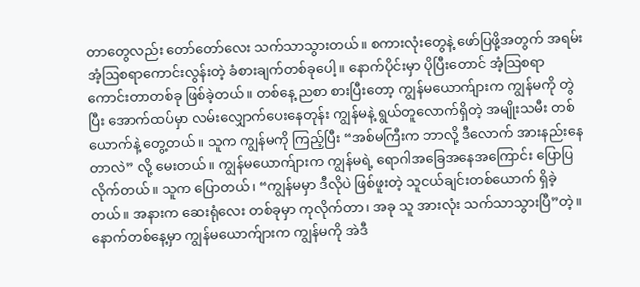တာတွေလည်း တော်တော်လေး သက်သာသွားတယ်။ စကားလုံးတွေနဲ့ ဖော်ပြဖို့အတွက် အရမ်းအံ့ဩစရာကောင်းလွန်းတဲ့ ခံစားချက်တစ်ခုပေါ့။ နောက်ပိုင်းမှာ ပိုပြီးတောင် အံ့သြစရာ ကောင်းတာတစ်ခု ဖြစ်ခဲ့တယ်။ တစ်နေ့ ညစာ စားပြီးတော့ ကျွန်မယောက်ျားက ကျွန်မကို တွဲပြီး အောက်ထပ်မှာ လမ်းလျှောက်ပေးနေတုန်း ကျွန်မနဲ့ ရွယ်တူလောက်ရှိတဲ့ အမျိုးသမီး တစ်ယောက်နဲ့ တွေ့တယ်။ သူက ကျွန်မကို ကြည့်ပြီး “အစ်မကြီးက ဘာလို့ ဒီလောက် အားနည်းနေတာလဲ” လို့ မေးတယ်။ ကျွန်မယောက်ျားက ကျွန်မရဲ့ ရောဂါအခြေအနေအကြောင်း ပြောပြလိုက်တယ်။ သူက ပြောတယ်၊ “ကျွန်မမှာ ဒီလိုပဲ ဖြစ်ဖူးတဲ့ သူငယ်ချင်းတစ်ယောက် ရှိခဲ့တယ်။ အနားက ဆေးရုံလေး တစ်ခုမှာ ကုလိုက်တာ၊ အခု သူ အားလုံး သက်သာသွားပြီ”တဲ့။ နောက်တစ်နေ့မှာ ကျွန်မယောက်ျားက ကျွန်မကို အဲဒီ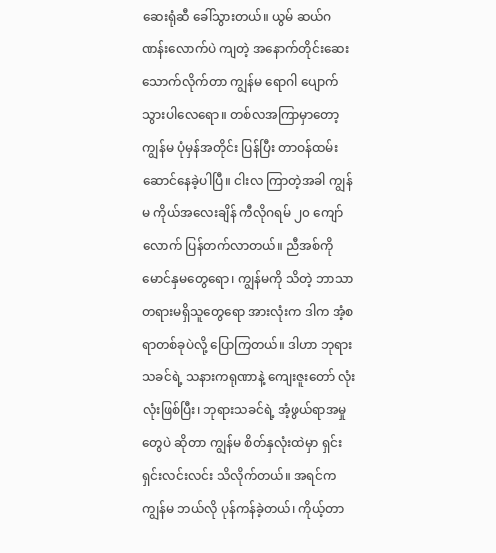ဆေးရုံဆီ ခေါ်သွားတယ်။ ယွမ် ဆယ်ဂဏန်းလောက်ပဲ ကျတဲ့ အနောက်တိုင်းဆေး သောက်လိုက်တာ ကျွန်မ ရောဂါ ပျောက်သွားပါလေရော။ တစ်လအကြာမှာတော့ ကျွန်မ ပုံမှန်အတိုင်း ပြန်ပြီး တာဝန်ထမ်းဆောင်နေခဲ့ပါပြီ။ ငါးလ ကြာတဲ့အခါ ကျွန်မ ကိုယ်အလေးချိန် ကီလိုဂရမ် ၂၀ ကျော်လောက် ပြန်တက်လာတယ်။ ညီအစ်ကိုမောင်နှမတွေရော၊ ကျွန်မကို သိတဲ့ ဘာသာတရားမရှိသူတွေရော အားလုံးက ဒါက အံ့စရာတစ်ခုပဲလို့ ပြောကြတယ်။ ဒါဟာ ဘုရားသခင်ရဲ့ သနားကရုဏာနဲ့ ကျေးဇူးတော် လုံးလုံးဖြစ်ပြီး၊ ဘုရားသခင်ရဲ့ အံ့ဖွယ်ရာအမှုတွေပဲ ဆိုတာ ကျွန်မ စိတ်နှလုံးထဲမှာ ရှင်းရှင်းလင်းလင်း သိလိုက်တယ်။ အရင်က ကျွန်မ ဘယ်လို ပုန်ကန်ခဲ့တယ်၊ ကိုယ့်တာ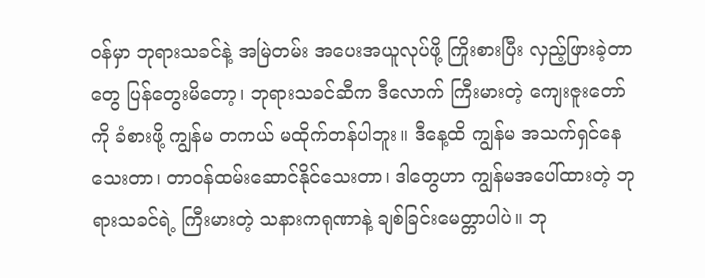ဝန်မှာ ဘုရားသခင်နဲ့ အမြဲတမ်း အပေးအယူလုပ်ဖို့ ကြိုးစားပြီး လှည့်ဖြားခဲ့တာတွေ ပြန်တွေးမိတော့၊ ဘုရားသခင်ဆီက ဒီလောက် ကြီးမားတဲ့ ကျေးဇူးတော်ကို ခံစားဖို့ ကျွန်မ တကယ် မထိုက်တန်ပါဘူး။ ဒီနေ့ထိ ကျွန်မ အသက်ရှင်နေသေးတာ၊ တာဝန်ထမ်းဆောင်နိုင်သေးတာ၊ ဒါတွေဟာ ကျွန်မအပေါ်ထားတဲ့ ဘုရားသခင်ရဲ့ ကြီးမားတဲ့ သနားကရုဏာနဲ့ ချစ်ခြင်းမေတ္တာပါပဲ။ ဘု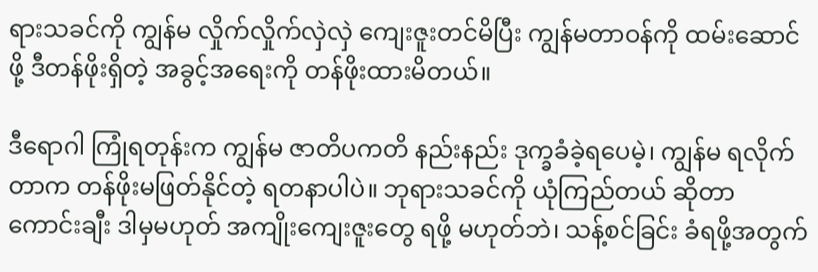ရားသခင်ကို ကျွန်မ လှိုက်လှိုက်လှဲလှဲ ကျေးဇူးတင်မိပြီး ကျွန်မတာဝန်ကို ထမ်းဆောင်ဖို့ ဒီတန်ဖိုးရှိတဲ့ အခွင့်အရေးကို တန်ဖိုးထားမိတယ်။

ဒီရောဂါ ကြုံရတုန်းက ကျွန်မ ဇာတိပကတိ နည်းနည်း ဒုက္ခခံခဲ့ရပေမဲ့၊ ကျွန်မ ရလိုက်တာက တန်ဖိုးမဖြတ်နိုင်တဲ့ ရတနာပါပဲ။ ဘုရားသခင်ကို ယုံကြည်တယ် ဆိုတာ ကောင်းချီး ဒါမှမဟုတ် အကျိုးကျေးဇူးတွေ ရဖို့ မဟုတ်ဘဲ၊ သန့်စင်ခြင်း ခံရဖို့အတွက်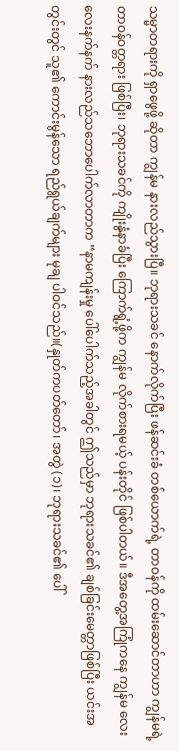သမ္မာတရားကို ရှာဖွေဖို့ ဆိုတာ ကျွန်မ နားလည်သွားပြီ။ ဘုရားသခင် နောက်လိုက်ပြီး ဖန်ဆင်းခံ တစ်ယောက်ရဲ့ တာဝန်ကို ထမ်းဆောင်တာဟာ ကျွန်မရဲ့ တာဝန်ဝတ္တရား ဖြစ်ပြီး၊ ဘုရားသခင်ကို ကျိုးနွံနာခံပြီး ကြောက်ရွံ့ဖို့က ကျွန်မ လိုက်စားရမယ့် ပန်းတိုင် ဖြစ်ပါတယ်။ ဒီအတွေ့အကြုံကနေ ကျွန်မ လေးလေးနက်နက် နားလည်သဘောပေါက်လာတာက “နာမကျန်းမှု ပေါ်ပေါက်သည့်အခါတွင် ဤသည်မှာ ဘုရားသခင်၏ ချစ်ခြင်းမေတ္တာဖြစ်ပြီး ယင်းအတွင်းတွင် သူ၏ ကောင်းမွန်သော ရည်ရွယ်ချက်များ မုချ ပါဝင်သည်။(နှုတ်ကပတ်တော်၊ အတွဲ (၁)၊ ဘုရားသခင်၏ ပေါ်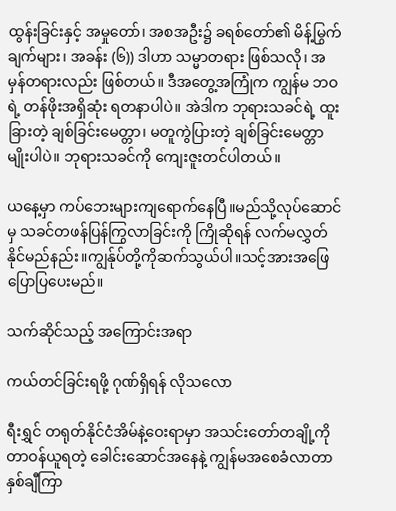ထွန်းခြင်းနှင့် အမှုတော်၊ အစအဦး၌ ခရစ်တော်၏ မိန့်မြွက်ချက်များ၊ အခန်း (၆)) ဒါဟာ သမ္မာတရား ဖြစ်သလို၊ အမှန်တရားလည်း ဖြစ်တယ်။ ဒီအတွေ့အကြုံက ကျွန်မ ဘဝရဲ့ တန်ဖိုးအရှိဆုံး ရတနာပါပဲ။ အဲဒါက ဘုရားသခင်ရဲ့ ထူးခြားတဲ့ ချစ်ခြင်းမေတ္တာ၊ မတူကွဲပြားတဲ့ ချစ်ခြင်းမေတ္တာမျိုးပါပဲ။ ဘုရားသခင်ကို ကျေးဇူးတင်ပါတယ်။

ယနေ့မှာ ကပ်ဘေးများကျရောက်နေပြီ။မည်သို့လုပ်ဆောင်မှ သခင်တဖန်ပြန်ကြွလာခြင်းကို ကြိုဆိုရန် လက်မလွှတ်နိုင်မည်နည်း။ကျွန်ုပ်တို့ကိုဆက်သွယ်ပါ။သင့်အားအဖြေပြောပြပေးမည်။

သက်ဆိုင်သည့် အကြောင်းအရာ

ကယ်တင်ခြင်းရဖို့ ဂုဏ်ရှိရန် လိုသလော

ရီးရွှင် တရုတ်နိုင်ငံအိမ်နဲ့ဝေးရာမှာ အသင်းတော်တချို့ကို တာဝန်ယူရတဲ့ ခေါင်းဆောင်အနေနဲ့ ကျွန်မအစေခံလာတာ နှစ်ချီကြာ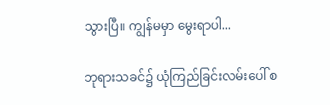သွားပြီ။ ကျွန်မမှာ မွေးရာပါ...

ဘုရားသခင်၌ ယုံကြည်ခြင်းလမ်းပေါ် စ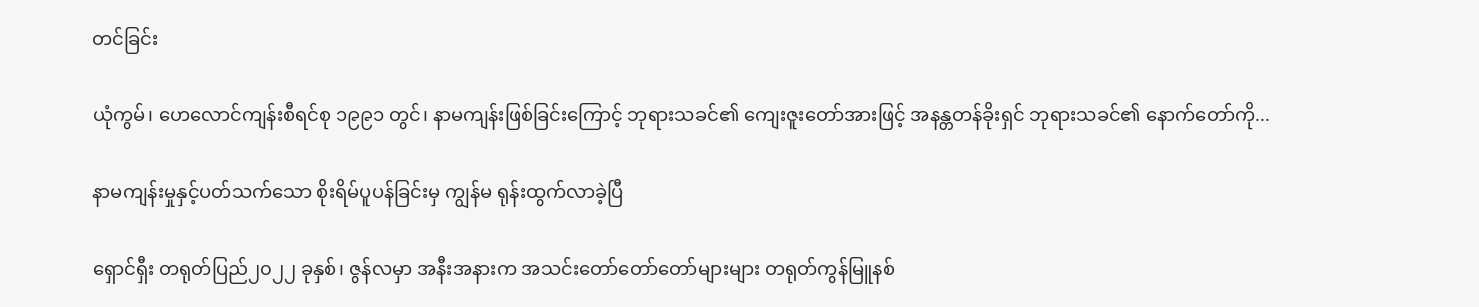တင်ခြင်း

ယုံကွမ်၊ ဟေလောင်ကျန်းစီရင်စု ၁၉၉၁ တွင်၊ နာမကျန်းဖြစ်ခြင်းကြောင့် ဘုရားသခင်၏ ကျေးဇူးတော်အားဖြင့် အနန္တတန်ခိုးရှင် ဘုရားသခင်၏ နောက်တော်ကို...

နာမကျန်းမှုနှင့်ပတ်သက်သော စိုးရိမ်ပူပန်ခြင်းမှ ကျွန်မ ရုန်းထွက်လာခဲ့ပြီ

ရှောင်ရှီး တရုတ်ပြည်၂၀၂၂ ခုနှစ်၊ ဇွန်လမှာ အနီးအနားက အသင်းတော်တော်တော်များများ တရုတ်ကွန်မြူနစ်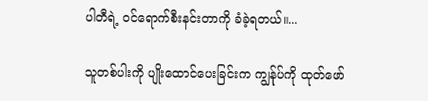ပါတီရဲ့ ဝင်ရောက်စီးနင်းတာကို ခံခဲ့ရတယ်။...

သူတစ်ပါးကို ပျိုးထောင်ပေးခြင်းက ကျွန်ုပ်ကို ထုတ်ဖော်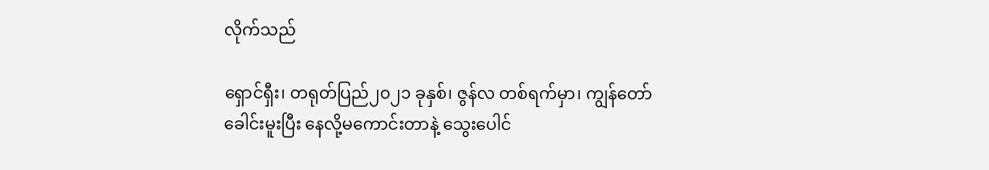လိုက်သည်

ရှောင်ရှီး၊ တရုတ်ပြည်၂၀၂၁ ခုနှစ်၊ ဇွန်လ တစ်ရက်မှာ၊ ကျွန်တော် ခေါင်းမူးပြီး နေလို့မကောင်းတာနဲ့ သွေးပေါင်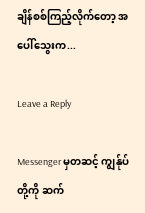ချိန်စစ်ကြည့်လိုက်တော့ အပေါ်သွေးက...

Leave a Reply

Messenger မှတဆင့် ကျွန်ုပ်တို့ကို ဆက်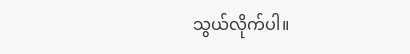သွယ်လိုက်ပါ။